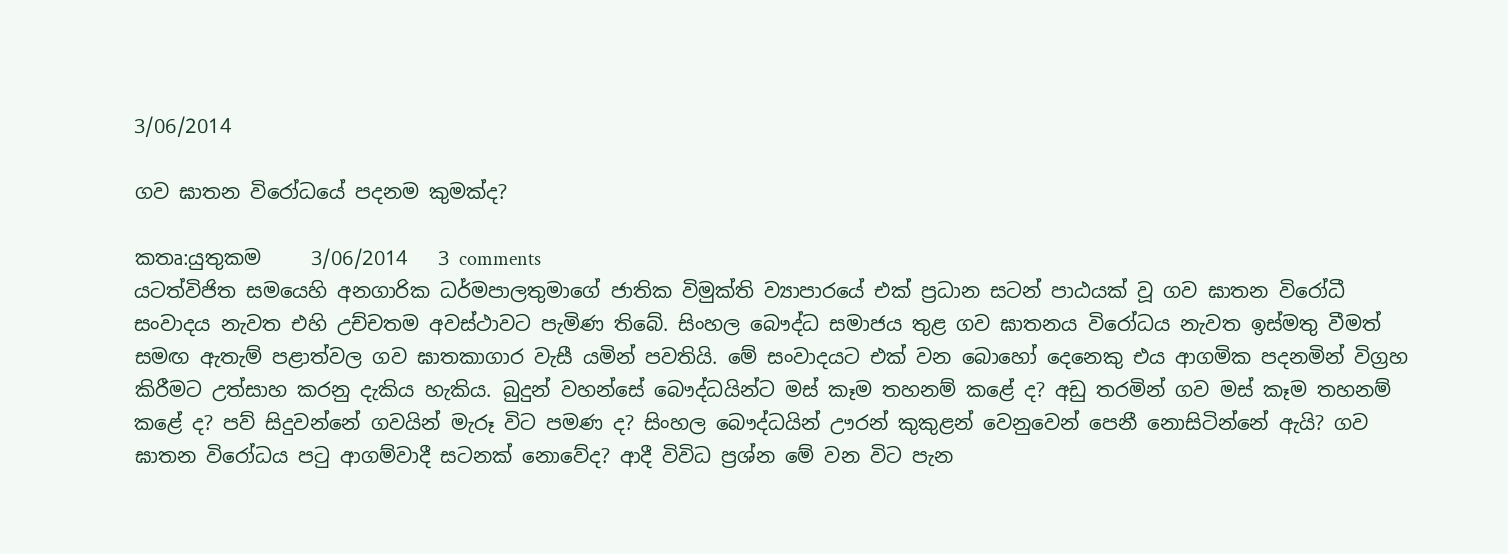3/06/2014

ගව ඝාතන විරෝධයේ පදනම කුමක්ද?

කතෘ:යුතුකම     3/06/2014   3 comments
යටත්විජිත සමයෙහි අනගාරික ධර්මපාලතුමාගේ ජාතික විමුක්ති ව්‍යාපාරයේ එක් ප්‍රධාන සටන් පාඨයක් වූ ගව ඝාතන විරෝධී සංවාදය නැවත එහි උච්චතම අවස්ථාවට පැමිණ තිබේ. සිංහල බෞද්ධ සමාජය තුළ ගව ඝාතනය විරෝධය නැවත ඉස්මතු වීමත් සමඟ ඇතැම් පළාත්වල ගව ඝාතකාගාර වැසී යමින් පවතියි. මේ සංවාදයට එක් වන බොහෝ දෙනෙකු එය ආගමික පදනමින් විග්‍රහ කිරීමට උත්සාහ කරනු දැකිය හැකිය. බුදුන් වහන්සේ බෞද්ධයින්ට මස් කෑම තහනම් කළේ ද? අඩු තරමින් ගව මස් කෑම තහනම් කළේ ද? පව් සිදුවන්නේ ගවයින් මැරූ විට පමණ ද? සිංහල බෞද්ධයින් ඌරන් කුකුළන් වෙනුවෙන් පෙනී නොසිටින්නේ ඇයි? ගව ඝාතන විරෝධය පටු ආගම්වාදී සටනක් නොවේද? ආදී විවිධ ප්‍රශ්න මේ වන විට පැන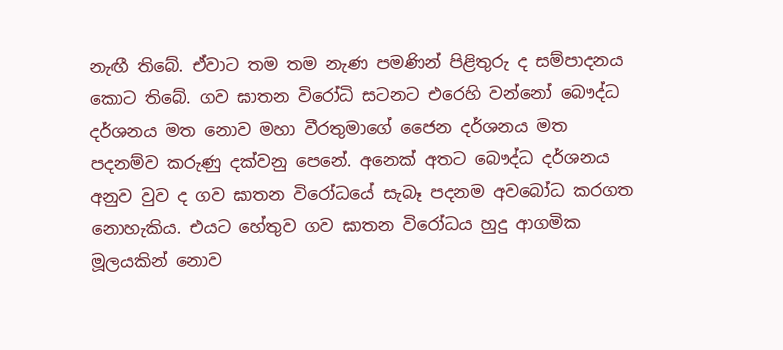නැඟී තිබේ. ඒවාට තම තම නැණ පමණින් පිළිතුරු ද සම්පාදනය කොට තිබේ. ගව ඝාතන විරෝධි සටනට එරෙහි වන්නෝ බෞද්ධ දර්ශනය මත නොව මහා වීරතුමාගේ ජෛන දර්ශනය මත පදනම්ව කරුණු දක්වනු පෙනේ. අනෙක් අතට බෞද්ධ දර්ශනය අනුව වුව ද ගව ඝාතන විරෝධයේ සැබෑ පදනම අවබෝධ කරගත නොහැකිය. එයට හේතුව ගව ඝාතන විරෝධය හුදු ආගමික මූලයකින් නොව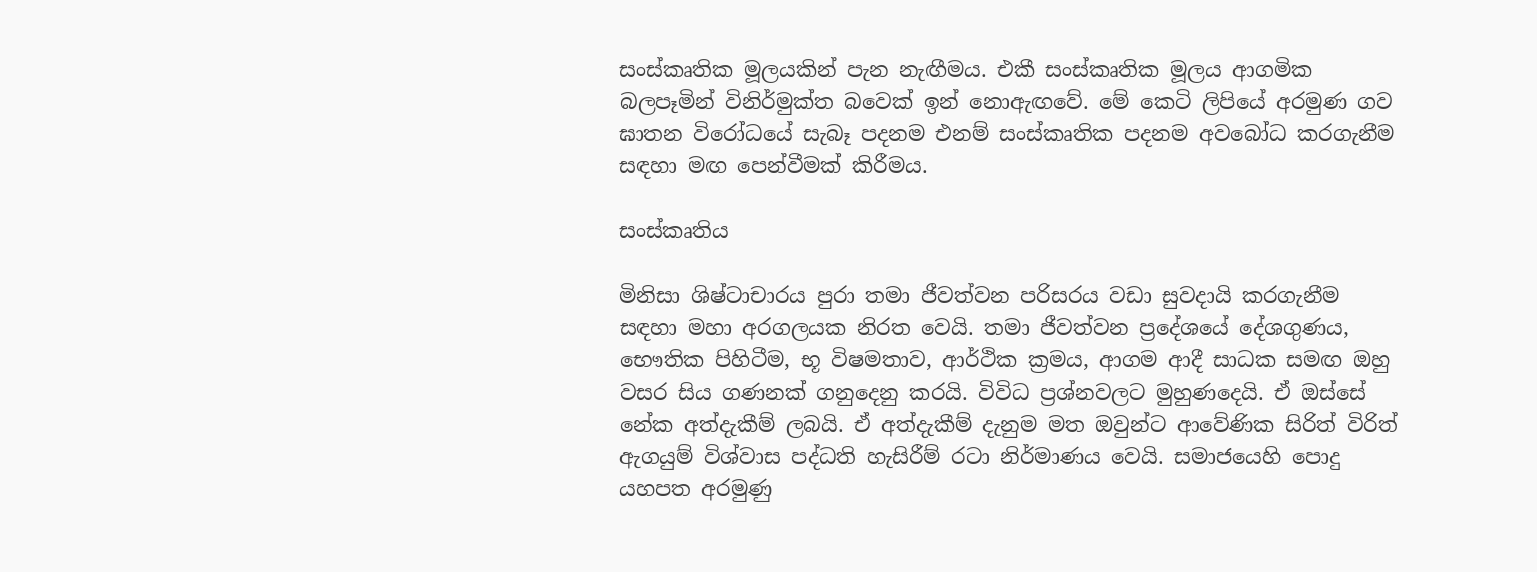සංස්කෘතික මූලයකින් පැන නැඟීමය. එකී සංස්කෘතික මූලය ආගමික බලපෑමින් විනිර්මුක්ත බවෙක් ඉන් නොඇඟවේ. මේ කෙටි ලිපියේ අරමුණ ගව ඝාතන විරෝධයේ සැබෑ පදනම එනම් සංස්කෘතික පදනම අවබෝධ කරගැනීම සඳහා මඟ පෙන්වීමක් කිරීමය.

සංස්කෘතිය

මිනිසා ශිෂ්ටාචාරය පුරා තමා ජීවත්වන පරිසරය වඩා සුවදායි කරගැනීම සඳහා මහා අරගලයක නිරත වෙයි. තමා ජීවත්වන ප්‍රදේශයේ දේශගුණය, භෞතික පිහිටීම, භූ විෂමතාව, ආර්ථික ක්‍රමය, ආගම ආදී සාධක සමඟ ඔහු වසර සිය ගණනක් ගනුදෙනු කරයි. විවිධ ප්‍රශ්නවලට මුහුණදෙයි. ඒ ඔස්සේ නේක අත්දැකීම් ලබයි. ඒ අත්දැකීම් දැනුම මත ඔවුන්ට ආවේණික සිරිත් විරිත් ඇගයුම් විශ්වාස පද්ධති හැසිරීම් රටා නිර්මාණය වෙයි. සමාජයෙහි පොදු යහපත අරමුණු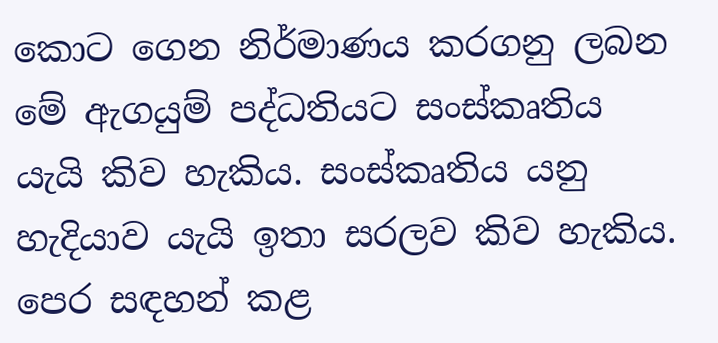කොට ගෙන නිර්මාණය කරගනු ලබන මේ ඇගයුම් පද්ධතියට සංස්කෘතිය යැයි කිව හැකිය. සංස්කෘතිය යනු හැදියාව යැයි ඉතා සරලව කිව හැකිය. පෙර සඳහන් කළ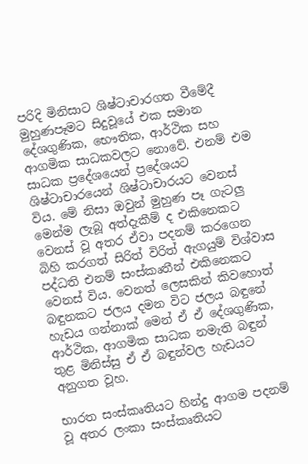පරිදි මිනිසාට ශිෂ්ටාචාරගත වීමේදී මුහුණපෑමට සිදුවූයේ එක සමාන දේශගුණික, භෞතික, ආර්ථික සහ ආගමික සාධකවලට නොවේ. එනම් එම සාධක ප්‍රදේශයෙන් ප්‍රදේශයට ශිෂ්ටාචාරයෙන් ශිෂ්ටාචාරයට වෙනස් විය. මේ නිසා ඔවුන් මුහුණ පෑ ගැටලු මෙන්ම ලැබූ අත්දැකීම් ද එකිනෙකට වෙනස් වූ අතර ඒවා පදනම් කරගෙන බිහි කරගත් සිරිත් විරිත් ඇගයුම් විශ්වාස පද්ධති එනම් සංස්කෘතීන් එකිනෙකට වෙනස් විය. වෙනත් ලෙසකින් කිවහොත් බඳුනකට ජලය දමන විට ජලය බඳුනේ හැඩය ගන්නාක් මෙන් ඒ ඒ දේශගුණික, ආර්ථික, ආගමික සාධක නමැති බඳුන් තුළ මිනිස්සු ඒ ඒ බඳුන්වල හැඩයට අනුගත වූහ.

භාරත සංස්කෘතියට හින්දු ආගම පදනම් වූ අතර ලංකා සංස්කෘතියට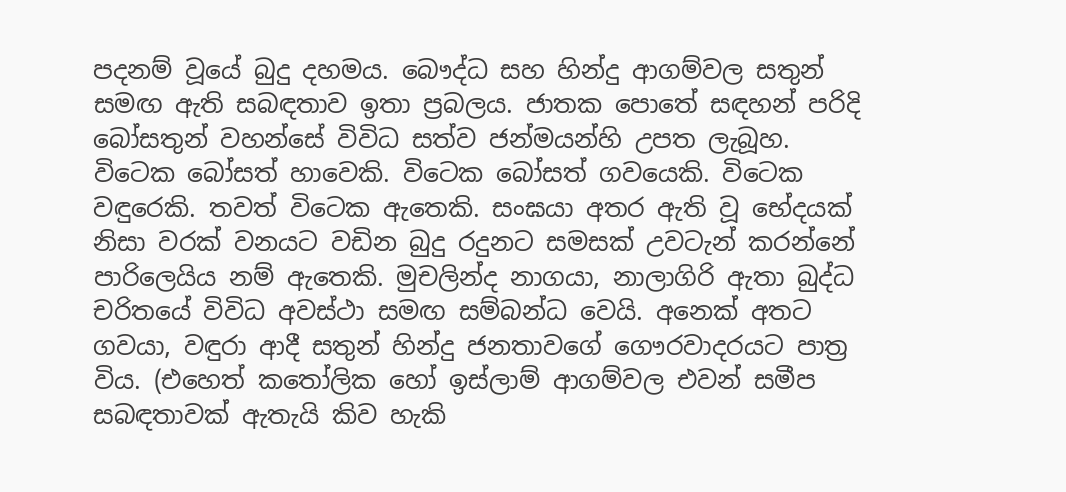පදනම් වූයේ බුදු දහමය. බෞද්ධ සහ හින්දු ආගම්වල සතුන් සමඟ ඇති සබඳතාව ඉතා ප්‍රබලය. ජාතක පොතේ සඳහන් පරිදි බෝසතුන් වහන්සේ විවිධ සත්ව ජන්මයන්හි උපත ලැබූහ. විටෙක බෝසත් හාවෙකි. විටෙක බෝසත් ගවයෙකි. විටෙක වඳුරෙකි. තවත් විටෙක ඇතෙකි. සංඝයා අතර ඇති වූ භේදයක් නිසා වරක් වනයට වඩින බුදු රදුනට සමසක් උවටැන් කරන්නේ පාරිලෙයිය නම් ඇතෙකි. මුචලින්ද නාගයා, නාලාගිරි ඇතා බුද්ධ චරිතයේ විවිධ අවස්ථා සමඟ සම්බන්ධ වෙයි. අනෙක් අතට ගවයා, වඳුරා ආදී සතුන් හින්දු ජනතාවගේ ගෞරවාදරයට පාත්‍ර විය. (එහෙත් කතෝලික හෝ ඉස්ලාම් ආගම්වල එවන් සමීප සබඳතාවක් ඇතැයි කිව හැකි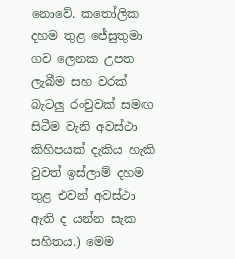නොවේ. කතෝලික දහම තුළ ජේසුතුමා ගව ලෙනක උපත ලැබීම සහ වරක් බැටලු රංචුවක් සමඟ සිටීම වැනි අවස්ථා කිහිපයක් දැකිය හැකි වුවත් ඉස්ලාම් දහම තුළ එවන් අවස්ථා ඇති ද යන්න සැක සහිතය.) මෙම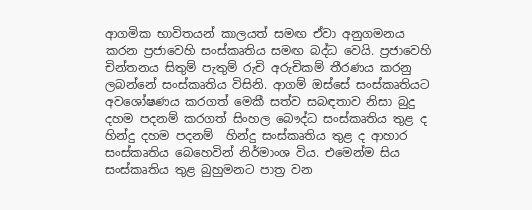ආගමික භාවිතයන් කාලයත් සමඟ ඒවා අනුගමනය කරන ප්‍රජාවෙහි සංස්කෘතිය සමඟ බද්ධ වෙයි. ප්‍රජාවෙහි චින්තනය සිතුම් පැතුම් රුචි අරුචිකම් තීරණය කරනු ලබන්නේ සංස්කෘතිය විසිනි. ආගම් ඔස්සේ සංස්කෘතියට අවශෝෂණය කරගත් මෙකී සත්ව සබඳතාව නිසා බුදු දහම පදනම් කරගත් සිංහල බෞද්ධ සංස්කෘතිය තුළ ද හින්දු දහම පදනම්  හින්දු සංස්කෘතිය තුළ ද ආහාර සංස්කෘතිය බෙහෙවින් නිර්මාංශ විය. එමෙන්ම සිය සංස්කෘතිය තුළ බුහුමනට පාත්‍ර වන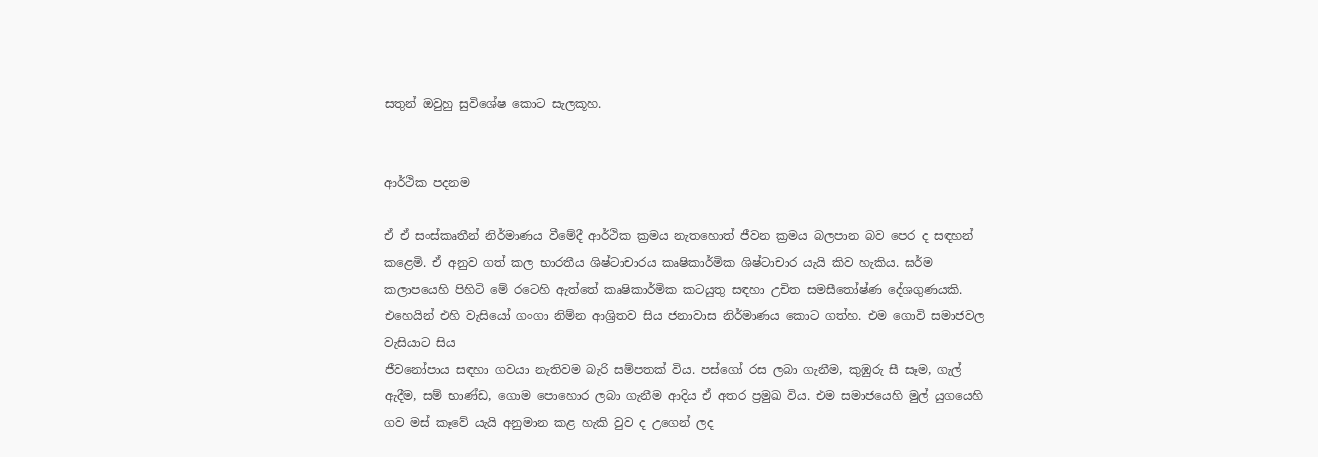සතුන් ඔවුහු සුවිශේෂ කොට සැලකූහ.


ආර්ථික පදනම

ඒ ඒ සංස්කෘතීන් නිර්මාණය වීමේදී ආර්ථික ක්‍රමය නැතහොත් ජීවන ක්‍රමය බලපාන බව පෙර ද සඳහන් කළෙමි. ඒ අනුව ගත් කල භාරතීය ශිෂ්ටාචාරය කෘෂිකාර්මික ශිෂ්ටාචාර යැයි කිව හැකිය. ඝර්ම කලාපයෙහි පිහිටි මේ රටෙහි ඇත්තේ කෘෂිකාර්මික කටයුතු සඳහා උචිත සමසීතෝෂ්ණ දේශගුණයකි. එහෙයින් එහි වැසියෝ ගංගා නිම්න ආශ්‍රිතව සිය ජනාවාස නිර්මාණය කොට ගත්හ. එම ගොවි සමාජවල වැසියාට සිය
ජීවනෝපාය සඳහා ගවයා නැතිවම බැරි සම්පතක් විය. පස්ගෝ රස ලබා ගැනීම, කුඹුරු සී සෑම, ගැල් ඇදීම, සම් භාණ්ඩ, ගොම පොහොර ලබා ගැනීම ආදිය ඒ අතර ප්‍රමුඛ විය. එම සමාජයෙහි මුල් යුගයෙහි ගව මස් කෑවේ යැයි අනුමාන කළ හැකි වුව ද උගෙන් ලද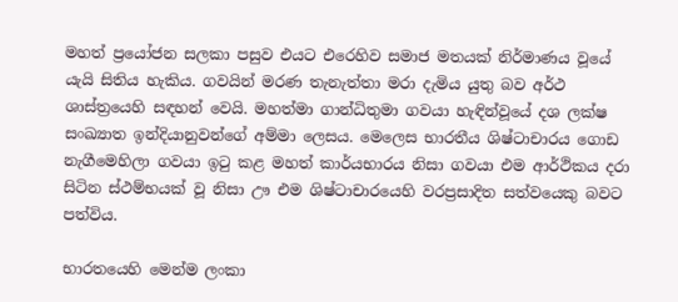මහත් ප්‍රයෝජන සලකා පසුව එයට එරෙහිව සමාජ මතයක් නිර්මාණය වූයේ යැයි සිතිය හැකිය. ගවයින් මරණ තැනැත්තා මරා දැමිය යුතු බව අර්ථ ශාස්ත්‍රයෙහි සඳහන් වෙයි. මහත්මා ගාන්ධිතුමා ගවයා හැඳින්වූයේ දශ ලක්ෂ සංඛ්‍යාත ඉන්දියානුවන්ගේ අම්මා ලෙසය. මෙලෙස භාරතීය ශිෂ්ටාචාරය ගොඩ නැගීමෙහිලා ගවයා ඉටු කළ මහත් කාර්යභාරය නිසා ගවයා එම ආර්ථිකය දරා සිටින ස්ථම්භයක් වූ නිසා ඌ එම ශිෂ්ටාචාරයෙහි වරප්‍රසාදිත සත්වයෙකු බවට පත්විය.

භාරතයෙහි මෙන්ම ලංකා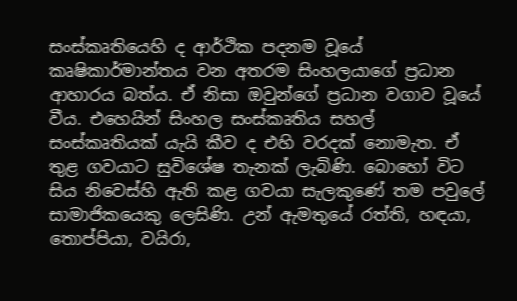සංස්කෘතියෙහි ද ආර්ථික පදනම වූයේ කෘෂිකාර්මාන්තය වන අතරම සිංහලයාගේ ප්‍රධාන ආහාරය බත්ය. ඒ නිසා ඔවුන්ගේ ප්‍රධාන වගාව වූයේ වීය. එහෙයින් සිංහල සංස්කෘතිය සහල් සංස්කෘතියක් යැයි කීව ද එහි වරදක් නොමැත. ඒ තුළ ගවයාට සුවිශේෂ තැනක් ලැබිණි. බොහෝ විට සිය නිවෙස්හි ඇති කළ ගවයා සැලකුණේ තම පවුලේ සාමාජිකයෙකු ලෙසිණි. උන් ඇමතුයේ රත්ති, හඳයා, තොප්පියා, වයිරා,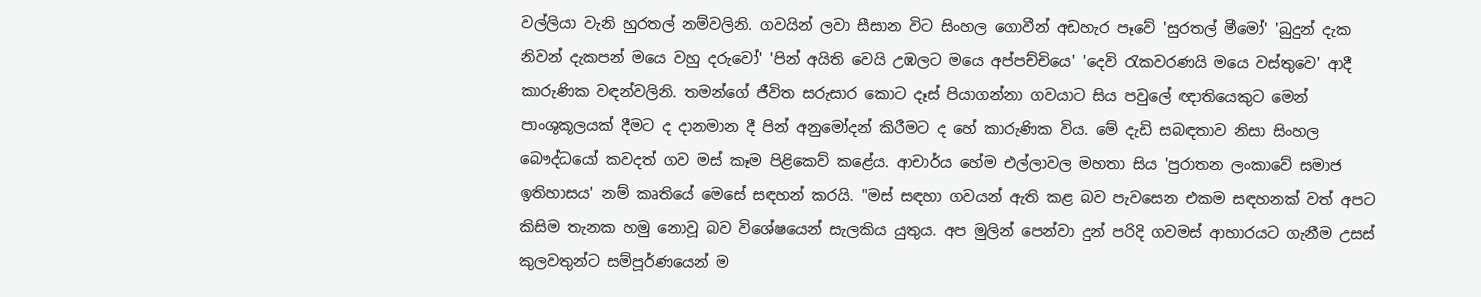වල්ලියා වැනි හුරතල් නම්වලිනි. ගවයින් ලවා සීසාන විට සිංහල ගොවීන් අඩහැර පෑවේ 'සුරතල් මීමෝ' 'බුදුන් දැක නිවන් දැකපන් මයෙ වහු දරුවෝ' 'පින් අයිති වෙයි උඹලට මයෙ අප්පච්චියෙ' 'දෙවි රැකවරණයි මයෙ වස්තුවෙ' ආදී කාරුණික වඳන්වලිනි. තමන්ගේ ජීවිත සරුසාර කොට දෑස් පියාගන්නා ගවයාට සිය පවුලේ ඥාතියෙකුට මෙන් පාංශුකූලයක් දීමට ද දානමාන දී පින් අනුමෝදන් කිරීමට ද හේ කාරුණික විය. මේ දැඩි සබඳතාව නිසා සිංහල බෞද්ධයෝ කවදත් ගව මස් කෑම පිළිකෙව් කළේය. ආචාර්ය හේම එල්ලාවල මහතා සිය 'පුරාතන ලංකාවේ සමාජ ඉතිහාසය' නම් කෘතියේ මෙසේ සඳහන් කරයි. "මස් සඳහා ගවයන් ඇති කළ බව පැවසෙන එකම සඳහනක් වත් අපට කිසිම තැනක හමු නොවූ බව විශේෂයෙන් සැලකිය යුතුය. අප මුලින් පෙන්වා දුන් පරිදි ගවමස් ආහාරයට ගැනීම උසස් කුලවතුන්ට සම්පූර්ණයෙන් ම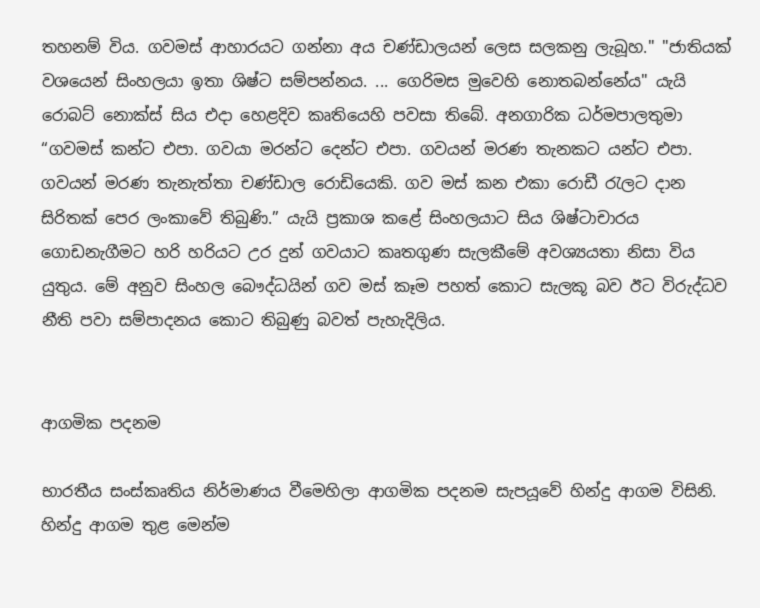තහනම් විය. ගවමස් ආහාරයට ගන්නා අය චණ්ඩාලයන් ලෙස සලකනු ලැබූහ." "ජාතියක් වශයෙන් සිංහලයා ඉතා ශිෂ්ට සම්පන්නය. ... ගෙරිමස මුවෙහි නොතබන්නේය" යැයි රොබට් නොක්ස් සිය එදා හෙළදිව කෘතියෙහි පවසා තිබේ. අනගාරික ධර්මපාලතුමා “ගවමස් කන්ට එපා. ගවයා මරන්ට දෙන්ට එපා. ගවයන් මරණ තැනකට යන්ට එපා. ගවයන් මරණ තැනැත්තා චණ්ඩාල රොඩියෙකි. ගව මස් කන එකා රොඩී රැලට දාන සිරිතක් පෙර ලංකාවේ තිබුණි.” යැයි ප්‍රකාශ කළේ සිංහලයාට සිය ශිෂ්ටාචාරය ගොඩනැගීමට හරි හරියට උර දුන් ගවයාට කෘතගුණ සැලකීමේ අවශ්‍යයතා නිසා විය යුතුය. මේ අනුව සිංහල බෞද්ධයින් ගව මස් කෑම පහත් කොට සැලකූ බව ඊට විරුද්ධව නීති පවා සම්පාදනය කොට තිබුණු බවත් පැහැදිලිය.


ආගමික පදනම

භාරතීය සංස්කෘතිය නිර්මාණය වීමෙහිලා ආගමික පදනම සැපයූවේ හින්දු ආගම විසිනි. හින්දු ආගම තුළ මෙන්ම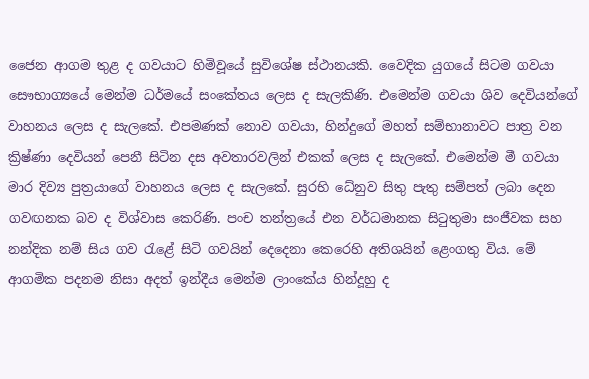ජෛන ආගම තුළ ද ගවයාට හිමිවූයේ සුවිශේෂ ස්ථානයකි. වෛදික යුගයේ සිටම ගවයා සෞභාග්‍යයේ මෙන්ම ධර්මයේ සංකේතය ලෙස ද සැලකිණි. එමෙන්ම ගවයා ශිව දෙවියන්ගේ වාහනය ලෙස ද සැලකේ. එපමණක් නොව ගවයා, හින්දුගේ මහත් සම්භානාවට පාත්‍ර වන ක්‍රිෂ්ණා දෙවියන් පෙනී සිටින දස අවතාරවලින් එකක් ලෙස ද සැලකේ. එමෙන්ම මී ගවයා මාර දිව්‍ය පුත්‍රයාගේ වාහනය ලෙස ද සැලකේ. සුරභි ධේනුව සිතු පැතු සම්පත් ලබා දෙන ගවඟනක බව ද විශ්වාස කෙරිණි. පංච තන්ත්‍රයේ එන වර්ධමානක සිටුතුමා සංජීවක සහ නන්දික නම් සිය ගව රැළේ සිටි ගවයින් දෙදෙනා කෙරෙහි අතිශයින් ළෙංගතු විය. මේ ආගමික පදනම නිසා අදත් ඉන්දීය මෙන්ම ලාංකේය හින්දූහු ද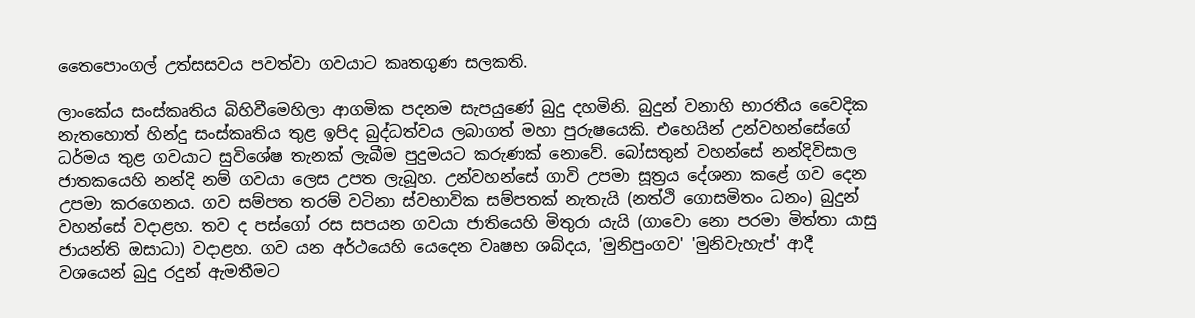තෛපොංගල් උත්සසවය පවත්වා ගවයාට කෘතගුණ සලකති.

ලාංකේය සංස්කෘතිය බිහිවීමෙහිලා ආගමික පදනම සැපයුණේ බුදු දහමිනි. බුදුන් වනාහි භාරතීය වෛදික නැතහොත් හින්දු සංස්කෘතිය තුළ ඉපිද බුද්ධත්වය ලබාගත් මහා පුරුෂයෙකි. එහෙයින් උන්වහන්සේගේ ධර්මය තුළ ගවයාට සුවිශේෂ තැනක් ලැබීම පුදුමයට කරුණක් නොවේ. බෝසතුන් වහන්සේ නන්දිවිසාල ජාතකයෙහි නන්දි නම් ගවයා ලෙස උපත ලැබූහ. උන්වහන්සේ ගාවි උපමා සූත්‍රය දේශනා කළේ ගව දෙන උපමා කරගෙනය. ගව සම්පත තරම් වටිනා ස්වභාවික සම්පතක් නැතැයි (නත්ථි ගොසමිතං ධනං) බුදුන් වහන්සේ වදාළහ. තව ද පස්ගෝ රස සපයන ගවයා ජාතියෙහි මිතුරා යැයි (ගාවො නො පරමා මිත්තා යාසු ජායන්ති ඔසාධා) වදාළහ. ගව යන අර්ථයෙහි යෙදෙන වෘෂභ ශබ්දය, 'මුනිපුංගව' 'මුනිවැහැප්' ආදී වශයෙන් බුදු රදුන් ඇමතීමට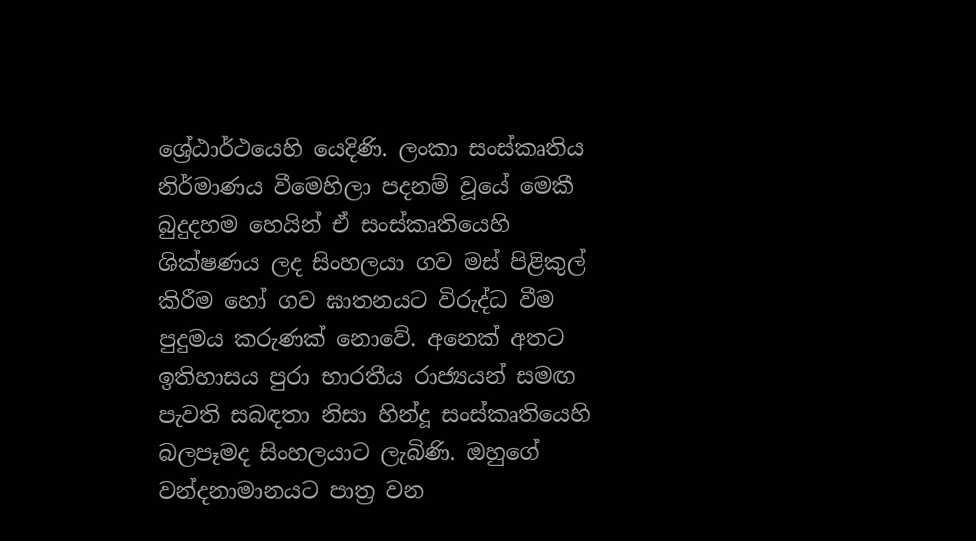ශ්‍රේඨාර්ථයෙහි යෙදිණි. ලංකා සංස්කෘතිය නිර්මාණය වීමෙහිලා පදනම් වූයේ මෙකී බුදුදහම හෙයින් ඒ සංස්කෘතියෙහි ශික්ෂණය ලද සිංහලයා ගව මස් පිළිකුල් කිරීම හෝ ගව ඝාතනයට විරුද්ධ වීම පුදුමය කරුණක් නොවේ. අනෙක් අතට ඉතිහාසය පුරා භාරතීය රාජ්‍යයන් සමඟ පැවති සබඳතා නිසා හින්දූ සංස්කෘතියෙහි බලපෑමද සිංහලයාට ලැබිණි. ඔහුගේ වන්දනාමානයට පාත්‍ර වන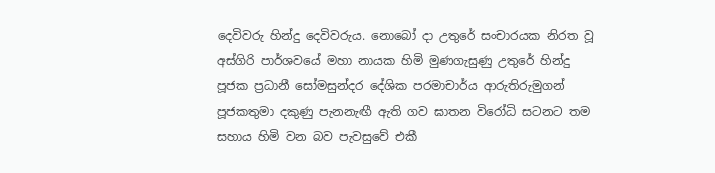දෙවිවරු හින්දු දෙවිවරුය. නොබෝ දා උතුරේ සංචාරයක නිරත වූ අස්ගිරි පාර්ශවයේ මහා නායක හිමි මුණගැසුණු උතුරේ හින්දු පූජක ප්‍රධානී සෝමසුන්දර දේශික පරමාචාර්ය ආරුතිරුමුගන් පූජකතුමා දකුණු පැනනැඟී ඇති ගව ඝාතන විරෝධි සටනට තම සහාය හිමි වන බව පැවසුවේ එකී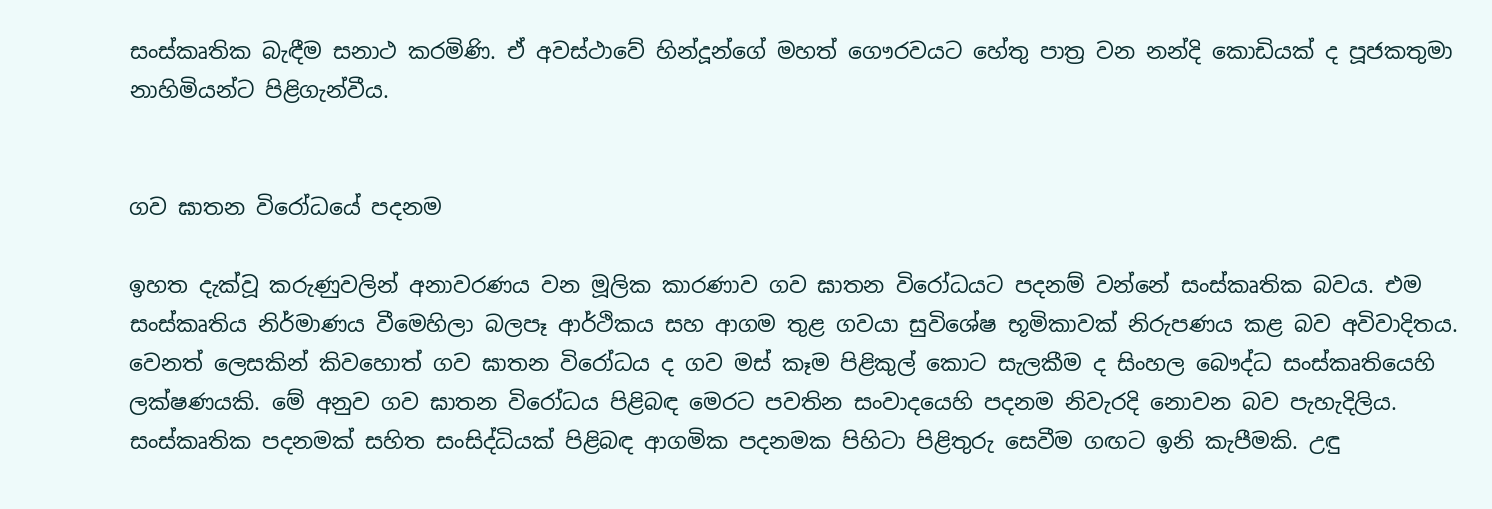සංස්කෘතික බැඳීම සනාථ කරමිණි. ඒ අවස්ථාවේ හින්දූන්ගේ මහත් ගෞරවයට හේතු පාත්‍ර වන නන්දි කොඩියක් ද පූජකතුමා නාහිමියන්ට පිළිගැන්වීය.


ගව ඝාතන විරෝධයේ පදනම

ඉහත දැක්වූ කරුණුවලින් අනාවරණය වන මූලික කාරණාව ගව ඝාතන විරෝධයට පදනම් වන්නේ සංස්කෘතික බවය. එම සංස්කෘතිය නිර්මාණය වීමෙහිලා බලපෑ ආර්ථිකය සහ ආගම තුළ ගවයා සුවිශේෂ භූමිකාවක් නිරුපණය කළ බව අවිවාදිතය. වෙනත් ලෙසකින් කිවහොත් ගව ඝාතන විරෝධය ද ගව මස් කෑම පිළිකුල් කොට සැලකීම ද සිංහල බෞද්ධ සංස්කෘතියෙහි ලක්ෂණයකි. මේ අනුව ගව ඝාතන විරෝධය පිළිබඳ මෙරට පවතින සංවාදයෙහි පදනම නිවැරදි නොවන බව පැහැදිලිය. සංස්කෘතික පදනමක් සහිත සංසිද්ධියක් පිළිබඳ ආගමික පදනමක පිහිටා පිළිතුරු සෙවීම ගඟට ඉනි කැපීමකි. උඳු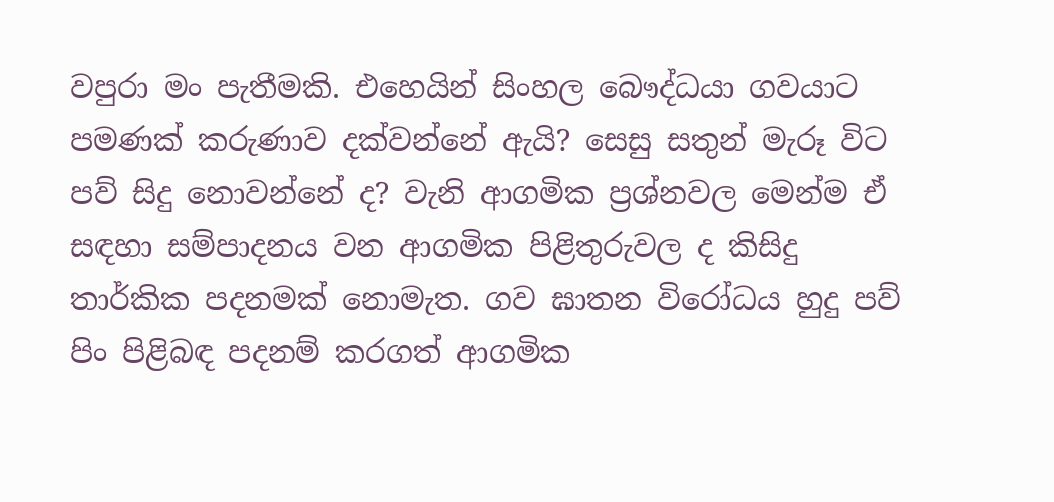වපුරා මං පැතීමකි. එහෙයින් සිංහල බෞද්ධයා ගවයාට පමණක් කරුණාව දක්වන්නේ ඇයි? සෙසු සතුන් මැරූ විට පව් සිදු නොවන්නේ ද? වැනි ආගමික ප්‍රශ්නවල මෙන්ම ඒ සඳහා සම්පාදනය වන ආගමික පිළිතුරුවල ද කිසිදු තාර්කික පදනමක් නොමැත. ගව ඝාතන විරෝධය හුදු පව් පිං පිළිබඳ පදනම් කරගත් ආගමික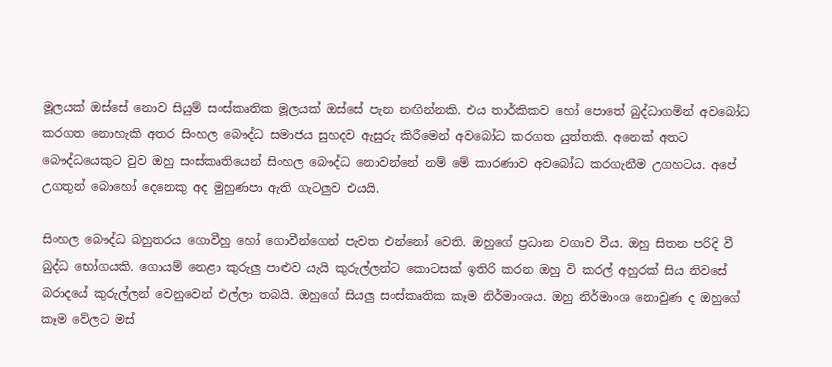මූලයක් ඔස්සේ නොව සියුම් සංස්කෘතික මූලයක් ඔස්සේ පැන නඟින්නකි. එය තාර්කිකව හෝ පොතේ බුද්ධාගමින් අවබෝධ කරගත නොහැකි අතර සිංහල බෞද්ධ සමාජය සුහදව ඇසුරු කිරීමෙන් අවබෝධ කරගත යුත්තකි. අනෙක් අතට බෞද්ධයෙකුට වුව ඔහු සංස්කෘතියෙන් සිංහල බෞද්ධ නොවන්නේ නම් මේ කාරණාව අවබෝධ කරගැනීම උගහටය. අපේ උගතුන් බොහෝ දෙනෙකු අද මුහුණපා ඇති ගැටලුව එයයි.

සිංහල බෞද්ධ බහුතරය ගොවීහු හෝ ගොවීන්ගෙන් පැවත එන්නෝ වෙති. ඔහුගේ ප්‍රධාන වගාව වීය. ඔහු සිතන පරිදි වී බුද්ධ භෝගයකි. ගොයම් නෙළා කුරුලු පාළුව යැයි කුරුල්ලන්ට කොටසක් ඉතිරි කරන ඔහු වි කරල් අහුරක් සිය නිවසේ බරාදයේ කුරුල්ලන් වෙනුවෙන් එල්ලා තබයි. ඔහුගේ සියලු සංස්කෘතික කෑම නිර්මාංශය. ඔහු නිර්මාංශ නොවුණ ද ඔහුගේ කෑම වේලට මස්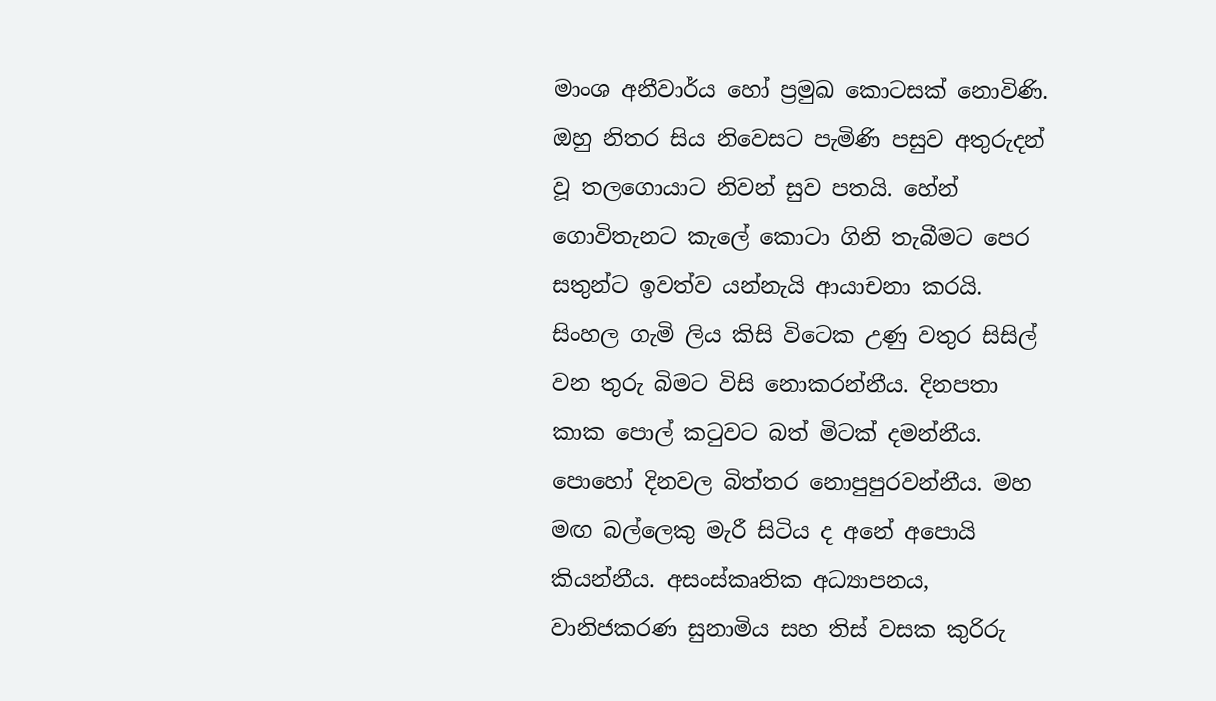මාංශ අනීවාර්ය හෝ ප්‍රමුඛ කොටසක් නොවිණි. ඔහු නිතර සිය නිවෙසට පැමිණි පසුව අතුරුදන් වූ තලගොයාට නිවන් සුව පතයි. හේන් ගොවිතැනට කැලේ කොටා ගිනි තැබීමට පෙර සතුන්ට ඉවත්ව යන්නැයි ආයාචනා කරයි. සිංහල ගැමි ලිය කිසි විටෙක උණු වතුර සිසිල් වන තුරු බිමට විසි නොකරන්නීය. දිනපතා කාක පොල් කටුවට බත් මිටක් දමන්නීය. පොහෝ දිනවල බිත්තර නොපුපුරවන්නීය. මහ මඟ බල්ලෙකු මැරී සිටිය ද අනේ අපොයි කියන්නීය. අසංස්කෘතික අධ්‍යාපනය, වානිජකරණ සුනාමිය සහ තිස් වසක කුරිරු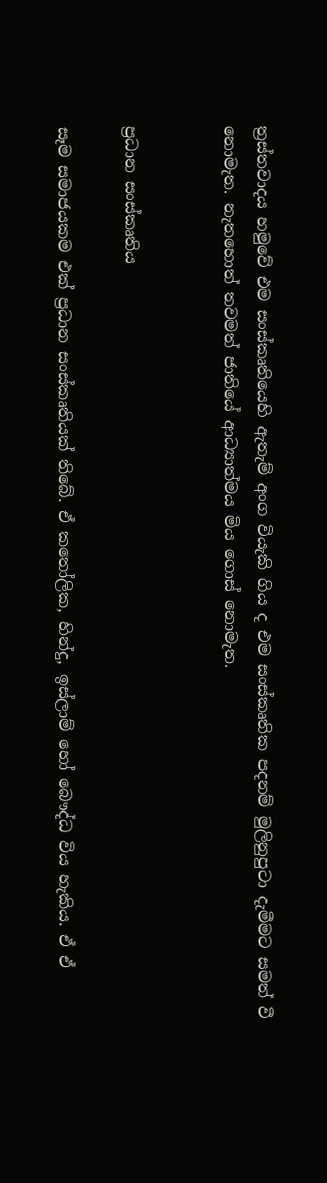ත්‍රස්තවාදය හමුවේ එම සංස්කෘතියෙහි ඇතැම් අංග වියැකි ගිය ද එම සංස්කෘතික පදනම් මුලිනුපුටා දැමීමට සමත් වී නොමැත. නැතහොත් තවමත් ජාතියේ ආධ්‍යාත්මය මිය ගොස් නොමැත.


ප්‍රධාන සංස්කෘතිය

සෑම සමාජයකම එක් ප්‍රධාන සංස්කෘතියක් තිබේ. ඒ කතෝලික, හින්දු, ඉස්ලාම් හෝ බෞද්ධ විය හැකිය. ඒ ඒ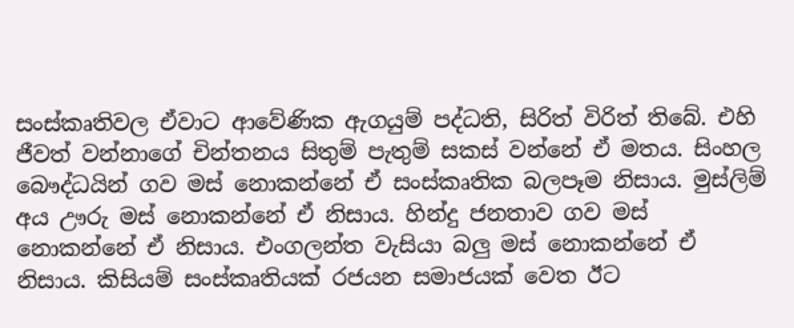සංස්කෘතිවල ඒවාට ආවේණික ඇගයුම් පද්ධති, සිරිත් විරිත් තිබේ. එහි ජීවත් වන්නාගේ චින්තනය සිතුම් පැතුම් සකස් වන්නේ ඒ මතය. සිංහල බෞද්ධයින් ගව මස් නොකන්නේ ඒ සංස්කෘතික බලපෑම නිසාය. මුස්ලිම් අය ඌරු මස් නොකන්නේ ඒ නිසාය. හින්දු ජනතාව ගව මස් නොකන්නේ ඒ නිසාය. එංගලන්ත වැසියා බලු මස් නොකන්නේ ඒ නිසාය. කිසියම් සංස්කෘතියක් රජයන සමාජයක් වෙත ඊට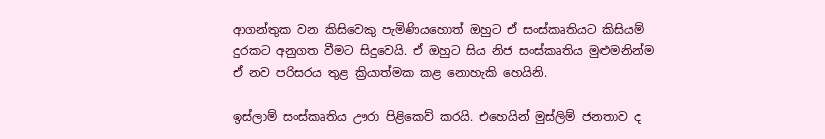ආගන්තුක වන කිසිවෙකු පැමිණියහොත් ඔහුට ඒ සංස්කෘතියට කිසියම් දුරකට අනුගත වීමට සිදුවෙයි. ඒ ඔහුට සිය නිජ සංස්කෘතිය මුළුමනින්ම ඒ නව පරිසරය තුළ ක්‍රියාත්මක කළ නොහැකි හෙයිනි.

ඉස්ලාම් සංස්කෘතිය ඌරා පිළිකෙව් කරයි. එහෙයින් මුස්ලිම් ජනතාව ද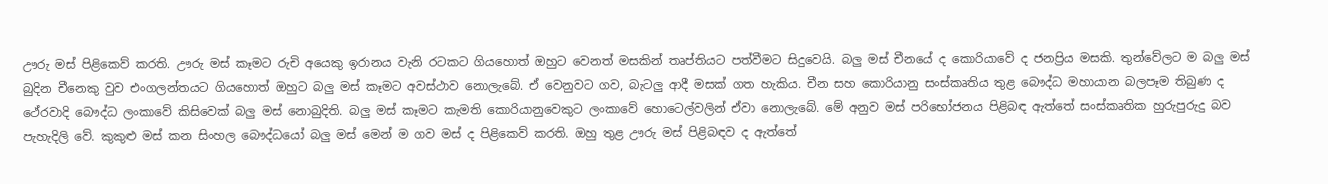ඌරු මස් පිළිකෙව් කරති. ඌරු මස් කෑමට රුචි අයෙකු ඉරානය වැනි රටකට ගියහොත් ඔහුට වෙනත් මසකින් තෘප්තියට පත්වීමට සිදුවෙයි. බලු මස් චීනයේ ද කොරියාවේ ද ජනප්‍රිය මසකි. තුන්වේලට ම බලු මස් බුදින චීනෙකු වුව එංගලන්තයට ගියහොත් ඔහුට බලු මස් කෑමට අවස්ථාව නොලැබේ. ඒ වෙනුවට ගව, බැටලු ආදී මසක් ගත හැකිය. චීන සහ කොරියානු සංස්කෘතිය තුළ බෞද්ධ මහායාන බලපෑම තිබුණ ද ථේරවාදි බෞද්ධ ලංකාවේ කිසිවෙක් බලු මස් නොබුදිති. බලු මස් කෑමට කැමති කොරියානුවෙකුට ලංකාවේ හොටෙල්වලින් ඒවා නොලැබේ. මේ අනුව මස් පරිභෝජනය පිළිබඳ ඇත්තේ සංස්කෘතික හුරුපුරුදු බව පැහැදිලි වේ. කුකුළු මස් කන සිංහල බෞද්ධයෝ බලු මස් මෙන් ම ගව මස් ද පිළිකෙව් කරති. ඔහු තුළ ඌරු මස් පිළිබඳව ද ඇත්තේ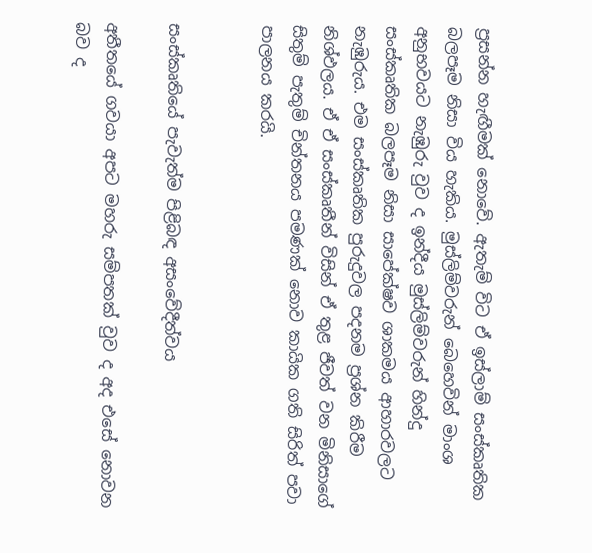ප්‍රසන්න හැඟීමක් නොවේ. ඇතැම් විට ඒ ඉස්ලාම් සංස්කෘතික බලපෑම නිසා විය හැකිය. මුස්ලිම්වරුන් බෙහෙවින් මාංශ අනුභවයට නැඹුරු වුව ද ඉන්දීය මුස්ලිම්වරුන් හින්දු සංස්කෘතික බලපෑම නිසා සාපේක්ෂව ශාකමය ආහාරවලට නැඹුරුය. එම සංස්කෘතික පුරුදුවල පදනම ප්‍රශ්න කිරීම නිශ්ඵලය. ඒ ඒ සංස්කෘතීන් විසින් ඒ තුළ ජීවත් වන මිනිසාගේ සිතුම් පැතුම් චින්තනය පමණක් නොව කායික ගති සිරිත් පවා පාලනය කරයි.


සංස්කෘතියේ පැවැත්ම පිළිබඳ අසංවේදීත්වය

අතීතයේ ගවයා අපට මහරු සම්පතක් වුව ද අද එසේ නොවන බව ද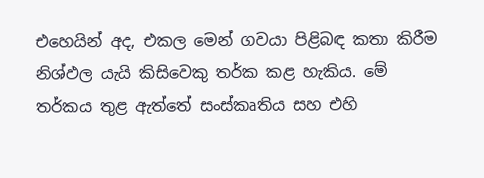එහෙයින් අද, එකල මෙන් ගවයා පිළිබඳ කතා කිරීම නිශ්ඵල යැයි කිසිවෙකු තර්ක කළ හැකිය. මේ තර්කය තුළ ඇත්තේ සංස්කෘතිය සහ එහි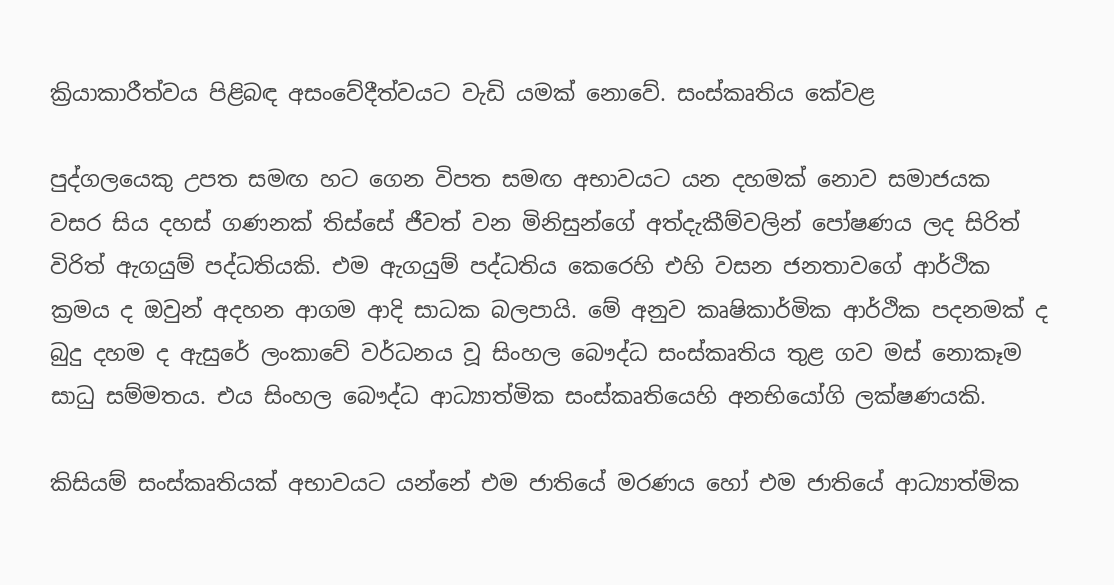ක්‍රියාකාරීත්වය පිළිබඳ අසංවේදීත්වයට වැඩි යමක් නොවේ. සංස්කෘතිය කේවළ

පුද්ගලයෙකු උපත සමඟ හට ගෙන විපත සමඟ අභාවයට යන දහමක් නොව සමාජයක වසර සිය දහස් ගණනක් තිස්සේ ජීවත් වන මිනිසුන්ගේ අත්දැකීම්වලින් පෝෂණය ලද සිරිත් විරිත් ඇගයුම් පද්ධතියකි. එම ඇගයුම් පද්ධතිය කෙරෙහි එහි වසන ජනතාවගේ ආර්ථික ක්‍රමය ද ඔවුන් අදහන ආගම ආදි සාධක බලපායි. මේ අනුව කෘෂිකාර්මික ආර්ථික පදනමක් ද බුදු දහම ද ඇසුරේ ලංකාවේ වර්ධනය වූ සිංහල බෞද්ධ සංස්කෘතිය තුළ ගව මස් නොකෑම සාධු සම්මතය. එය සිංහල බෞද්ධ ආධ්‍යාත්මික සංස්කෘතියෙහි අනභියෝගි ලක්ෂණයකි.

කිසියම් සංස්කෘතියක් අභාවයට යන්නේ එම ජාතියේ මරණය හෝ එම ජාතියේ ආධ්‍යාත්මික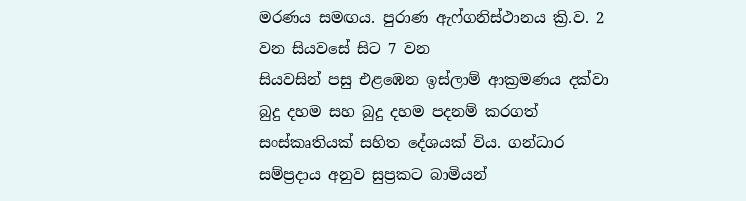මරණය සමඟය. පුරාණ ඇෆ්ගනිස්ථානය ක්‍රි.ව. 2 වන සියවසේ සිට 7 වන
සියවසින් පසු එළඹෙන ඉස්ලාම් ආක්‍රමණය දක්වා බුදු දහම සහ බුදු දහම පදනම් කරගත් සංස්කෘතියක් සහිත දේශයක් විය. ගන්ධාර සම්ප්‍රදාය අනුව සුප්‍රකට බාමියන්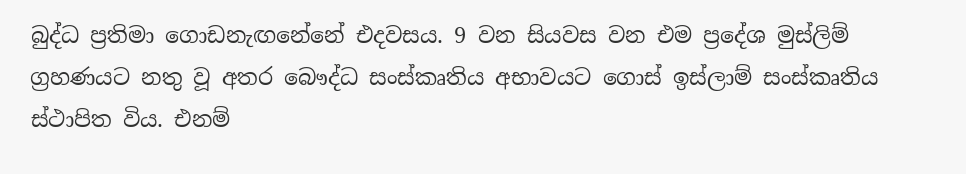බුද්ධ ප්‍රතිමා ගොඩනැඟනේනේ එදවසය. 9 වන සියවස වන එම ප්‍රදේශ මුස්ලිම් ග්‍රහණයට නතු වූ අතර බෞද්ධ සංස්කෘතිය අභාවයට ගොස් ඉස්ලාම් සංස්කෘතිය ස්ථාපිත විය. එනම්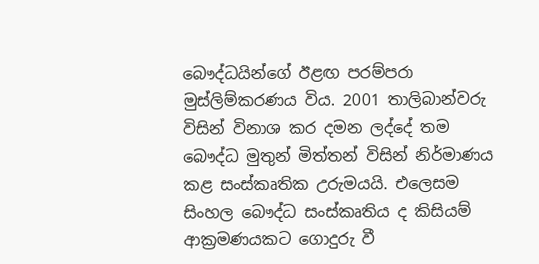බෞද්ධයින්ගේ ඊළඟ පරම්පරා මුස්ලිම්කරණය විය. 2001 තාලිබාන්වරු විසින් විනාශ කර දමන ලද්දේ තම බෞද්ධ මුතුන් මිත්තන් විසින් නිර්මාණය කළ සංස්කෘතික උරුමයයි. එලෙසම සිංහල බෞද්ධ සංස්කෘතිය ද කිසියම් ආක්‍රමණයකට ගොදුරු වී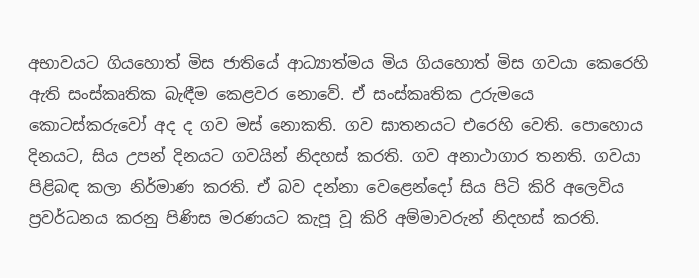අභාවයට ගියහොත් මිස ජාතියේ ආධ්‍යාත්මය මිය ගියහොත් මිස ගවයා කෙරෙහි ඇති සංස්කෘතික බැඳීම කෙළවර නොවේ. ඒ සංස්කෘතික උරුමයෙ කොටස්කරුවෝ අද ද ගව මස් නොකති. ගව ඝාතනයට එරෙහි වෙති. පොහොය දිනයට, සිය උපන් දිනයට ගවයින් නිදහස් කරති. ගව අනාථාගාර තනති. ගවයා පිළිබඳ කලා නිර්මාණ කරති. ඒ බව දන්නා වෙළෙන්දෝ සිය පිටි කිරි අලෙවිය ප්‍රවර්ධනය කරනු පිණිස මරණයට කැපූ වූ කිරි අම්මාවරුන් නිදහස් කරති.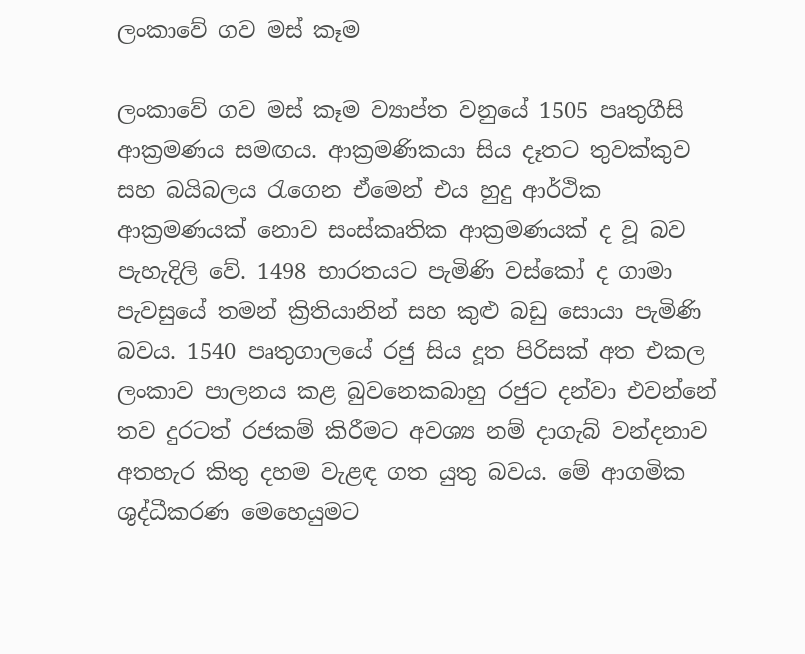ලංකාවේ ගව මස් කෑම

ලංකාවේ ගව මස් කෑම ව්‍යාප්ත වනුයේ 1505 පෘතුගීසි ආක්‍රමණය සමඟය. ආක්‍රමණිකයා සිය දෑතට තුවක්කුව සහ බයිබලය රැගෙන ඒමෙන් එය හුදු ආර්ථික ආක්‍රමණයක් නොව සංස්කෘතික ආක්‍රමණයක් ද වූ බව පැහැදිලි වේ. 1498 භාරතයට පැමිණි වස්කෝ ද ගාමා පැවසුයේ තමන් ක්‍රිතියානින් සහ කුළු බඩු සොයා පැමිණි බවය. 1540 පෘතුගාලයේ රජු සිය දූත පිරිසක් අත එකල ලංකාව පාලනය කළ බුවනෙකබාහු රජුට දන්වා එවන්නේ තව දුරටත් රජකම් කිරීමට අවශ්‍ය නම් දාගැබ් වන්දනාව අතහැර කිතු දහම වැළඳ ගත යුතු බවය. මේ ආගමික ශුද්ධීකරණ මෙහෙයුමට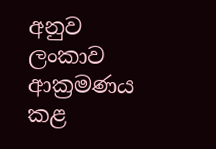අනුව ලංකාව ආක්‍රමණය කළ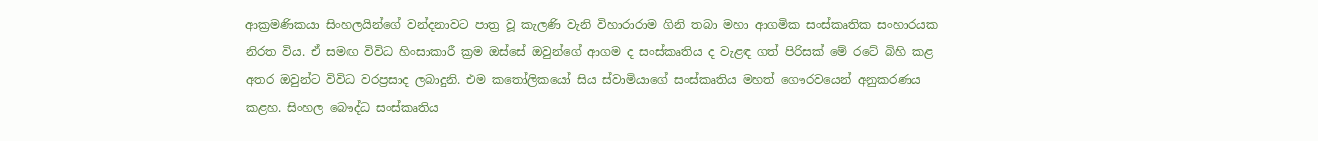ආක්‍රමණිකයා සිංහලයින්ගේ වන්දනාවට පාත්‍ර වූ කැලණි වැනි විහාරාරාම ගිනි තබා මහා ආගමික සංස්කෘතික සංහාරයක නිරත විය. ඒ සමඟ විවිධ හිංසාකාරී ක්‍රම ඔස්සේ ඔවුන්ගේ ආගම ද සංස්කෘතිය ද වැළඳ ගත් පිරිසක් මේ රටේ බිහි කළ අතර ඔවුන්ට විවිධ වරප්‍රසාද ලබාදුනි. එම කතෝලිකයෝ සිය ස්වාමියාගේ සංස්කෘතිය මහත් ගෞරවයෙන් අනුකරණය කළහ. සිංහල බෞද්ධ සංස්කෘතිය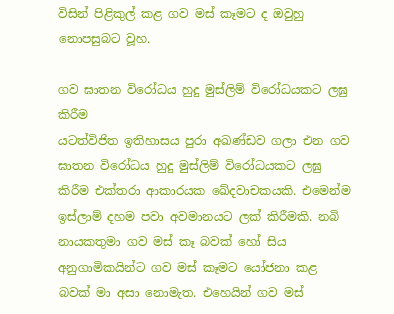විසින් පිළිකුල් කළ ගව මස් කෑමට ද ඔවුහු නොපසුබට වූහ.

ගව ඝාතන විරෝධය හුදු මුස්ලිම් විරෝධයකට ලඝු කිරීම
යටත්විජිත ඉතිහාසය පුරා අඛණ්ඩව ගලා එන ගව ඝාතන විරෝධය හුදු මුස්ලිම් විරෝධයකට ලඝු කිරීම එක්තරා ආකාරයක ඛේදවාචකයකි. එමෙන්ම ඉස්ලාම් දහම පවා අවමානයට ලක් කිරීමකි. නබි නායකතුමා ගව මස් කෑ බවක් හෝ සිය අනුගාමිකයින්ට ගව මස් කෑමට යෝජනා කළ බවක් මා අසා නොමැත. එහෙයින් ගව මස්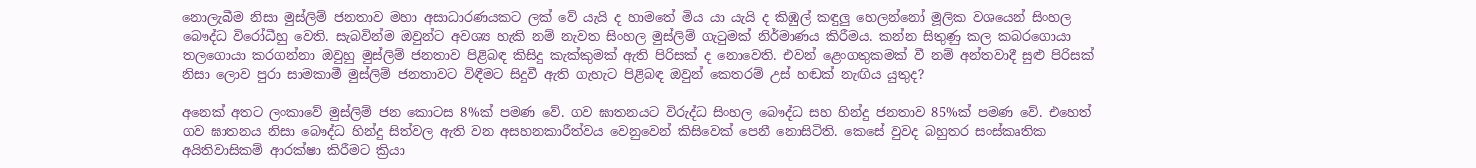නොලැබීම නිසා මුස්ලිම් ජනතාව මහා අසාධාරණයකට ලක් වේ යැයි ද හාමතේ මිය යා යැයි ද කිඹුල් කඳුලු හෙලන්නෝ මූලික වශයෙන් සිංහල බෞද්ධ විරෝධීහු වෙති. සැබවින්ම ඔවුන්ට අවශ්‍ය හැකි නම් නැවත සිංහල මුස්ලිම් ගැටුමක් නිර්මාණය කිරීමය. කන්න සිතුණු කල කබරගොයා තලගොයා කරගන්නා ඔවුහු මුස්ලිම් ජනතාව පිළිබඳ කිසිදු කැක්කුමක් ඇති පිරිසක් ද නොවෙති. එවන් ළෙංගතුකමක් වී නම් අන්තවාදී සුළු පිරිසක් නිසා ලොව පුරා සාමකාමී මුස්ලිම් ජනතාවට විඳීමට සිදුවී ඇති ගැහැට පිළිබඳ ඔවුන් කෙතරම් උස් හඬක් නැඟිය යුතුද?

අනෙක් අතට ලංකාවේ මුස්ලිම් ජන කොටස 8%ක් පමණ වේ. ගව ඝාතනයට විරුද්ධ සිංහල බෞද්ධ සහ හින්දු ජනතාව 85%ක් පමණ වේ. එහෙත් ගව ඝාතනය නිසා බෞද්ධ හින්දු සිත්වල ඇති වන අසහනකාරීත්වය වෙනුවෙන් කිසිවෙක් පෙනී නොසිටිති. කෙසේ වුවද බහුතර සංස්කෘතික අයිතිවාසිකම් ආරක්ෂා කිරීමට ක්‍රියා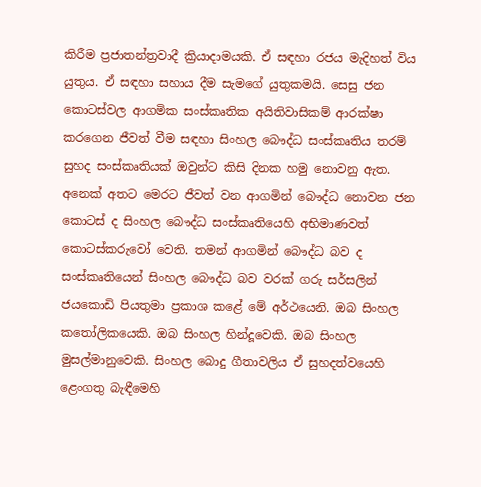කිරීම ප්‍රජාතන්ත්‍රවාදී ක්‍රියාදාමයකි. ඒ සඳහා රජය මැදිහත් විය යුතුය. ඒ සඳහා සහාය දීම සැමගේ යුතුකමයි. සෙසු ජන කොටස්වල ආගමික සංස්කෘතික අයිතිවාසිකම් ආරක්ෂා කරගෙන ජීවත් වීම සඳහා සිංහල බෞද්ධ සංස්කෘතිය තරම් සුහද සංස්කෘතියක් ඔවුන්ට කිසි දිනක හමු නොවනු ඇත. අනෙක් අතට මෙරට ජීවත් වන ආගමින් බෞද්ධ නොවන ජන කොටස් ද සිංහල බෞද්ධ සංස්කෘතියෙහි අභිමාණවත් කොටස්කරුවෝ වෙති. තමන් ආගමින් බෞද්ධ බව ද සංස්කෘතියෙන් සිංහල බෞද්ධ බව වරක් ගරු සර්සලින් ජයකොඩි පියතුමා ප්‍රකාශ කළේ මේ අර්ථයෙනි. ඔබ සිංහල කතෝලිකයෙකි. ඔබ සිංහල හින්දූවෙකි. ඔබ සිංහල මුසල්මානුවෙකි. සිංහල බොදු ගීතාවලිය ඒ සුහදත්වයෙහි ළෙංගතු බැඳීමෙහි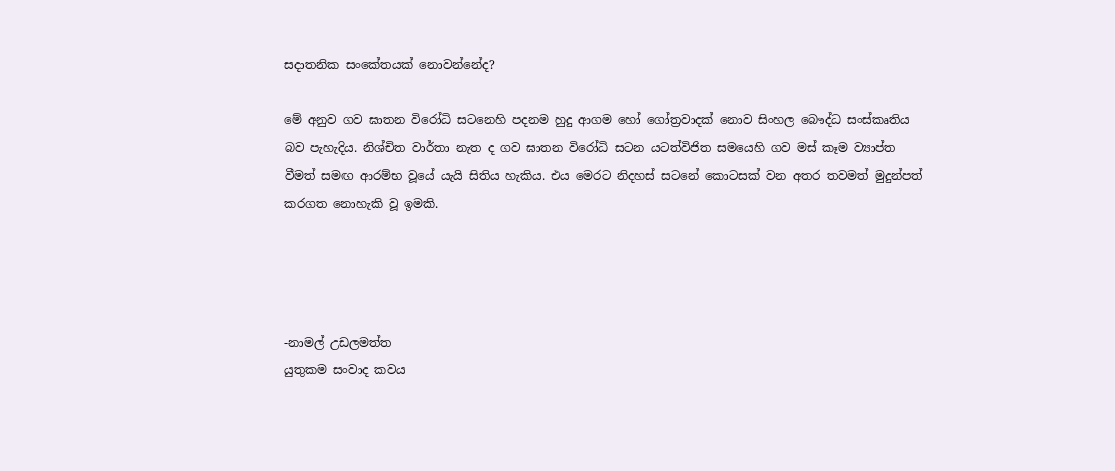සදාතනික සංකේතයක් නොවන්නේද?

මේ අනුව ගව ඝාතන විරෝධි සටනෙහි පදනම හුදු ආගම හෝ ගෝත්‍රවාදක් නොව සිංහල බෞද්ධ සංස්කෘතිය බව පැහැදිය. නිශ්චිත වාර්තා නැත ද ගව ඝාතන විරෝධි සටන යටත්විජිත සමයෙහි ගව මස් කෑම ව්‍යාප්ත වීමත් සමඟ ආරම්භ වූයේ යැයි සිතිය හැකිය. එය මෙරට නිදහස් සටනේ කොටසක් වන අතර තවමත් මුදුන්පත් කරගත නොහැකි වූ ඉමකි.




-නාමල් උඩලමත්ත
යුතුකම සංවාද කවය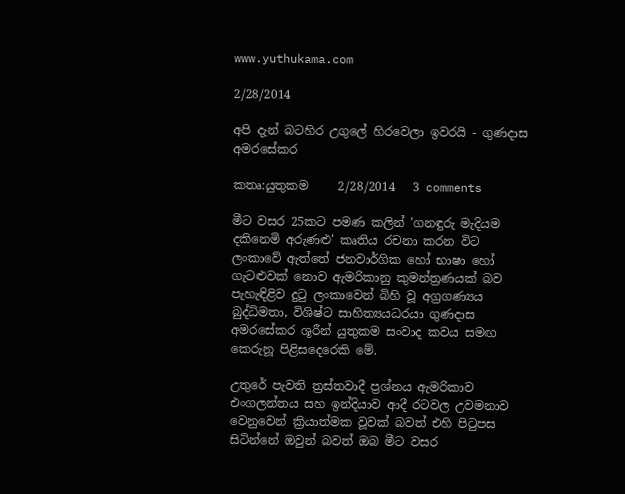www.yuthukama.com

2/28/2014

අපි දැන් බටහිර උගුලේ හිරවෙලා ඉවරයි - ගුණදාස අමරසේකර

කතෘ:යුතුකම     2/28/2014   3 comments

මීට වසර 25කට පමණ කලින් 'ගනඳුරු මැදියම දකිනෙමි අරුණළු' කෘතිය රචනා කරන විට ලංකාවේ ඇත්තේ ජනවාර්ගික හෝ භාෂා හෝ ගැටළුවක් නොව ඇමරිකානු කුමන්ත්‍රණයක් බව පැහැඳිළිව දුටු ලංකාවෙන් බිහි වූ අග්‍රගණ්‍යය බුද්ධිමතා, විශිෂ්ට සාහිත්‍යයධරයා ගුණදාස අමරසේකර ශූරීන් යුතුකම සංවාද කවය සමඟ කෙරුනූ පිළිසදෙරෙකි මේ.

උතුරේ පැවති ත්‍රස්තවාදී ප්‍රශ්නය ඇමරිකාව එංගලන්තය සහ ඉන්දියාව ආදී රටවල උවමනාව වෙනුවෙන් ක්‍රියාත්මක වූවක් බවත් එහි පිටුපස සිටින්නේ ඔවුන් බවත් ඔබ මීට වසර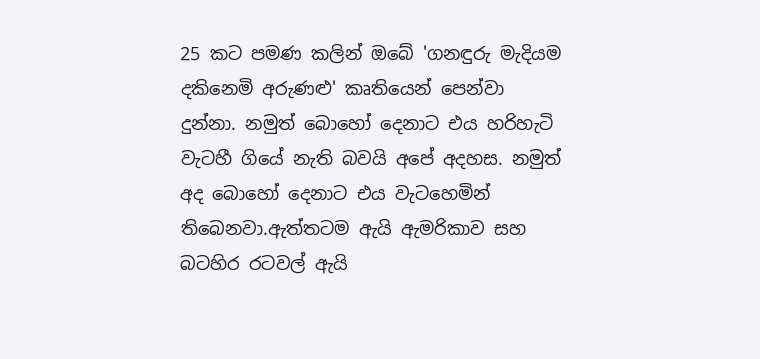25 කට පමණ කලින් ඔබේ 'ගනඳුරු මැදියම දකිනෙමි අරුණළු' කෘතියෙන් පෙන්වා දුන්නා. නමුත් බොහෝ දෙනාට එය හරිහැටි වැටහී ගියේ නැති බවයි අපේ අදහස. නමුත් අද බොහෝ දෙනාට එය වැටහෙමින් තිබෙනවා.ඇත්තටම ඇයි ඇමරිකාව සහ බටහිර රටවල් ඇයි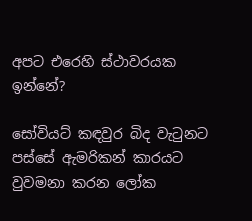අපට එරෙහි ස්ථාවරයක ඉන්නේ?

සෝවියට් කඳවුර බිද වැටුනට පස්සේ ඇමරිකන් කාරයට වුවමනා කරන ලෝක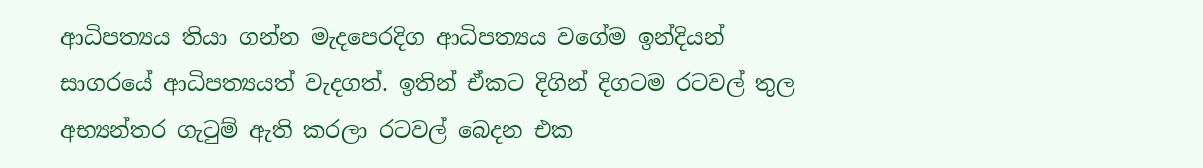ආධිපත්‍යය තියා ගන්න මැදපෙරදි‍ග ආධිපත්‍යය වගේම ඉන්දියන් සාගරයේ ආධිපත්‍යයත් වැදගත්. ඉතින් ඒකට දිගින් දිගටම රටවල් තුල අභ්‍යන්තර ගැටුම් ඇති කරලා රටවල් බෙදන එක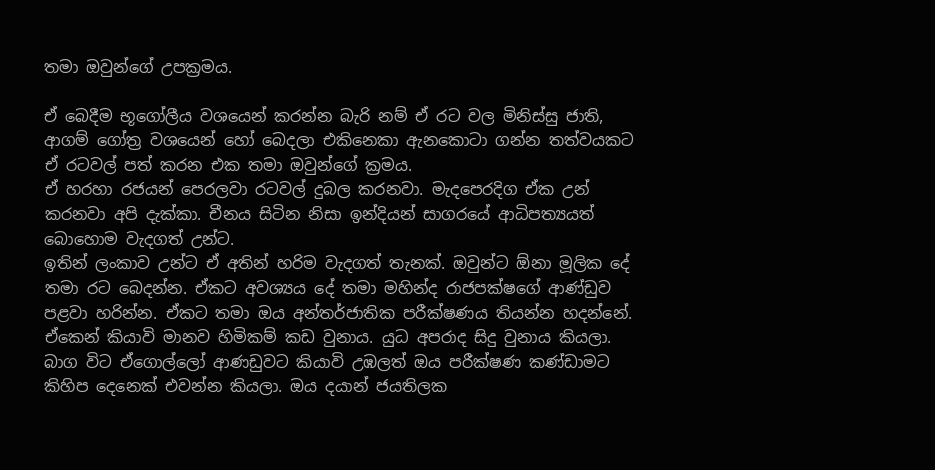තමා ඔවුන්ගේ උපක්‍රමය.

ඒ බෙදීම භූගෝලීය වශයෙන් කරන්න බැරි නම් ඒ රට වල මිනිස්සු ජාති, ආගම් ගෝත්‍ර වශයෙන් හෝ බෙදලා එකිනෙකා ඇනකොටා ගන්න තත්වයකට ඒ රටවල් පත් කරන එක තමා ඔවුන්ගේ ක්‍රමය.
ඒ හරහා රජයන් පෙරලවා රටවල් දුබල කරනවා. මැදපෙරදිග ඒක උන් කරනවා අපි දැක්කා. චීනය සිටින නිසා ඉන්දියන් සාගරයේ ආධිපත්‍යයත් බොහොම වැදගත් උන්ට.
ඉතින් ලංකාව උන්ට ඒ අතින් හරිම වැදගත් තැනක්. ඔවුන්ට ඕනා මූලික දේ තමා රට බෙදන්න. ඒකට අවශ්‍යය දේ තමා මහින්ද රාජපක්ෂගේ ආණ්ඩුව පළවා හරින්න. ඒකට තමා ඔය අන්තර්ජාතික පරීක්ෂණය තියන්න හදන්නේ. ඒකෙන් කියාවි මානව හිමිකම් කඩ වුනාය. යුධ අපරාද සිදු වුනාය කියලා.
බාග විට ඒගොල්ලෝ ආණඩුවට කියාවි උඹලත් ඔය පරීක්ෂණ කණ්ඩාමට කිහිප දෙනෙක් එවන්න කියලා. ඔය දයාන් ජයතිලක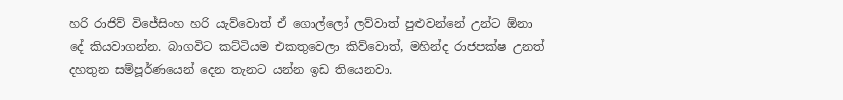හරි රාජිව් විජේසිංහ හරි යැව්වොත් ඒ ගොල්ලෝ ලව්වාත් පුළුවන්නේ උන්ට ඕනා දේ කියවාගන්න. බාගවිට කට්ටියම එකතුවෙලා කිව්වොත්, මහින්ද රාජපක්ෂ උනත් දහතුන සම්පූර්ණයෙන් දෙන තැනට යන්න ඉඩ තියෙනවා.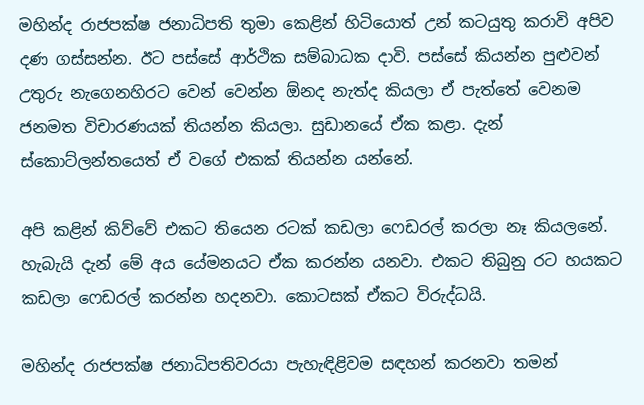මහින්ද රාජපක්ෂ ජනාධිපති තුමා කෙළින් හිටියොත් උන් කටයුතු කරාවි අපිව දණ ගස්සන්න. ඊට පස්සේ ආර්ථික සම්බාධක දාවි. පස්සේ කියන්න පුළුවන් උතුරු නැගෙනහිරට වෙන් වෙන්න ඕනද නැත්ද කියලා ඒ පැත්තේ වෙනම ජනමත විචාරණයක් තියන්න කියලා. සුඩානයේ ඒක කළා. දැන් ස්කොට්ලන්තයෙත් ඒ වගේ එකක් තියන්න යන්නේ.

අපි කළින් කිව්වේ එකට තියෙන රටක් කඩලා ෆෙඩරල් කරලා නෑ කියලනේ. හැබැයි දැන් මේ අය යේමනයට ඒක කරන්න යනවා. එකට තිබුනු රට හයකට කඩලා ෆෙඩරල් කරන්න හදනවා. කොටසක් ඒකට විරුද්ධයි.

මහින්ද රාජපක්ෂ ජනාධිපතිවරයා පැහැඳිළිවම සඳහන් කරනවා තමන්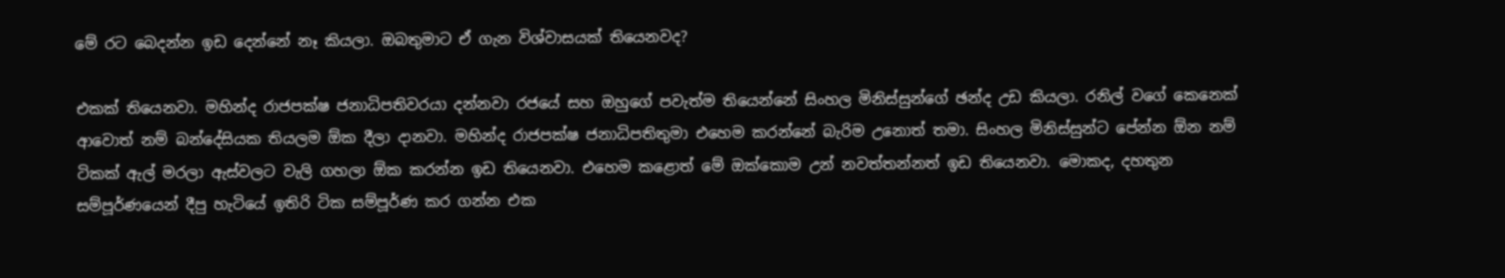මේ රට බෙදන්න ඉඩ දෙන්නේ නෑ කියලා. ඔබතුමාට ඒ ගැන විශ්වාසයක් තියෙනවද?

එකක් තියෙනවා. මහින්ද රාජපක්ෂ ජනාධිපතිවරයා දන්නවා රජයේ සහ ඔහුගේ පවැත්ම තියෙන්නේ සිංහල මිනිස්සුන්ගේ ඡන්ද උඩ කියලා. රනිල් වගේ කෙනෙක් ආවොත් නම් බන්දේසියක තියලම ඕක දීලා දානවා. මහින්ද රාජපක්ෂ ජනාධිපතිතුමා එහෙම කරන්නේ බැරිම උනොත් තමා. සිංහල මිනිස්සුන්ට පේන්න ඕන නම් ටිකක් ඇල් මරලා ඇස්වලට වැලි ගහලා ඕක කරන්න ඉඩ තියෙනවා. එහෙම කළොත් මේ ඔක්කොම උන් නවත්තන්නත් ඉඩ තියෙනවා. මොකද, දහතුන සම්පූර්ණයෙන් දීපු හැටියේ ඉතිරි ටික සම්පූර්ණ කර ගන්න එක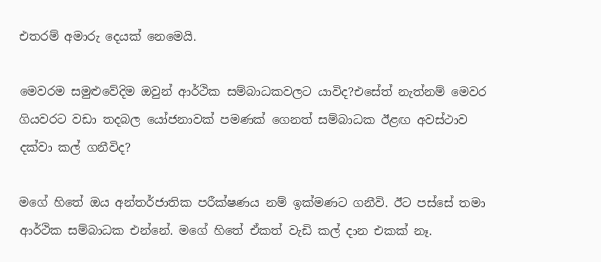එතරම් අමාරු දෙයක් නෙමෙයි.

මෙවරම සමුළුවේදිම ඔවුන් ආර්ථික සම්බාධකවලට යාවිද?එසේත් නැත්නම් මෙවර ගියවරට වඩා තදබල යෝජනාවක් පමණක් ගෙනත් සම්බාධක ඊළඟ අවස්ථාව දක්වා කල් ගනීවිද?

මගේ හිතේ ඔය අන්තර්ජාතික පරීක්ෂණය නම් ඉක්මණට ගනීවි. ඊට පස්සේ තමා ආර්ථික සම්බාධක එන්නේ. මගේ හිතේ ඒකත් වැඩි කල් දාන එකක් නෑ.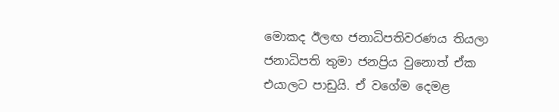මොකද ඊලඟ ජනාධිපතිවරණය තියලා ජනාධිපති තුමා ජනප්‍රිය වුනොත් ඒක එයාලට පාඩුයි. ඒ වගේම දෙමළ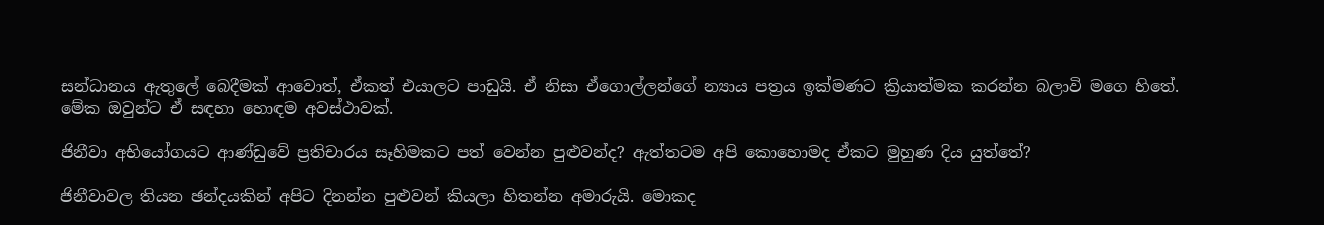සන්ධානය ඇතුලේ බෙදීමක් ආවොත්, ඒකත් එයාලට පාඩුයි. ඒ නිසා ඒගොල්ලන්ගේ න්‍යාය පත්‍රය ඉක්මණට ක්‍රියාත්මක කරන්න බලාවි මගෙ හිතේ. මේක ඔවුන්ට ඒ සඳහා හොඳම අවස්ථාවක්.

ජිනීවා අභියෝගයට ආණ්ඩුවේ ප්‍රතිචාරය සෑහිමකට පත් වෙන්න පුළුවන්ද? ඇත්තටම අපි කොහොමද ඒකට මුහුණ දිය යුත්තේ?

ජිනීවාවල තියන ඡන්දයකින් අපිට දිනන්න පුළුවන් කියලා හිතන්න අමාරුයි. මොකද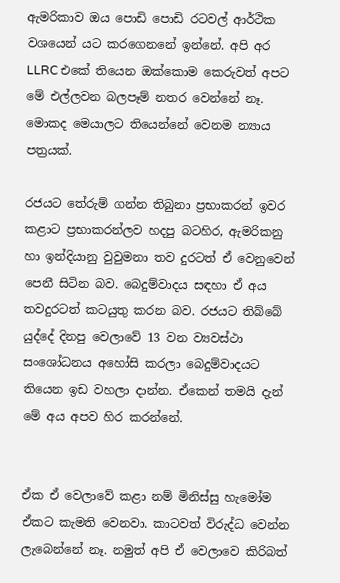ඇමරිකාව ඔය පොඩි පොඩි රටවල් ආර්ථික වශයෙන් යට කරගෙනනේ ඉන්නේ. අපි අර LLRC එකේ තියෙන ඔක්කොම කෙරුවත් අපට මේ එල්ලවන බලපෑම් නතර වෙන්නේ නෑ. මොකද මෙයාලට තියෙන්නේ වෙනම න්‍යාය පත්‍රයක්.

රජයට තේරුම් ගන්න තිබුනා ප්‍රභාකරන් ඉවර කළාට ප්‍රභාකරන්ලව හදපු බටහිර, ඇමරිකනු හා ඉන්දියානු වුවුමනා තව දුරටත් ඒ වෙනුවෙන් පෙනී සිටින බව. බෙදුම්වාදය සඳහා ඒ අය තවදුරටත් කටයුතු කරන බව. රජයට තිබ්බේ යුද්දේ දිනපු වෙලාවේ 13 වන ව්‍යවස්ථා සංශෝධනය අහෝසි කරලා බෙදුම්වාදයට තියෙන ඉඩ වහලා දාන්න. ඒකෙන් තමයි දැන් මේ අය අපව හිර කරන්නේ.


ඒක ඒ වෙලාවේ කළා නම් මිනිස්සු හැමෝම ඒකට කැමති වෙනවා. කාටවත් විරුද්ධ වෙන්න ලැබෙන්නේ නෑ. නමුත් අපි ඒ වෙලාවෙ කිරිබත්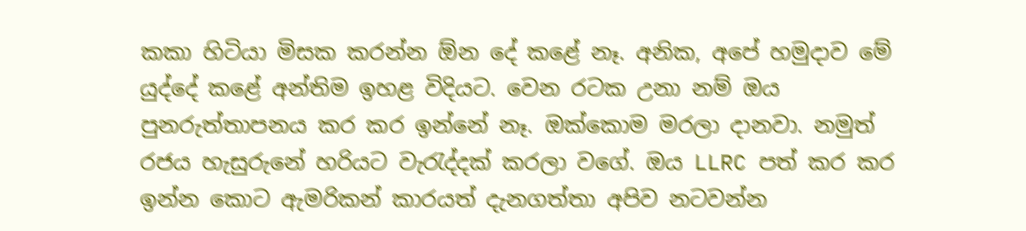කකා හිටියා මිසක කරන්න ඕන දේ කළේ නෑ. අනික, අපේ හමුදාව මේ යුද්දේ කළේ අන්තිම ඉහළ විදියට. වෙන රටක උනා නම් ඔය පුනරුත්තාපනය කර කර ඉන්නේ නෑ. ඔක්කොම මරලා දානවා. නමුත් රජය හැසුරුනේ හරියට වැරැද්දක් කරලා වගේ. ඔය LLRC පත් කර කර ඉන්න කොට ඇමරිකන් කාරයත් දැනගත්තා අපිව නටවන්න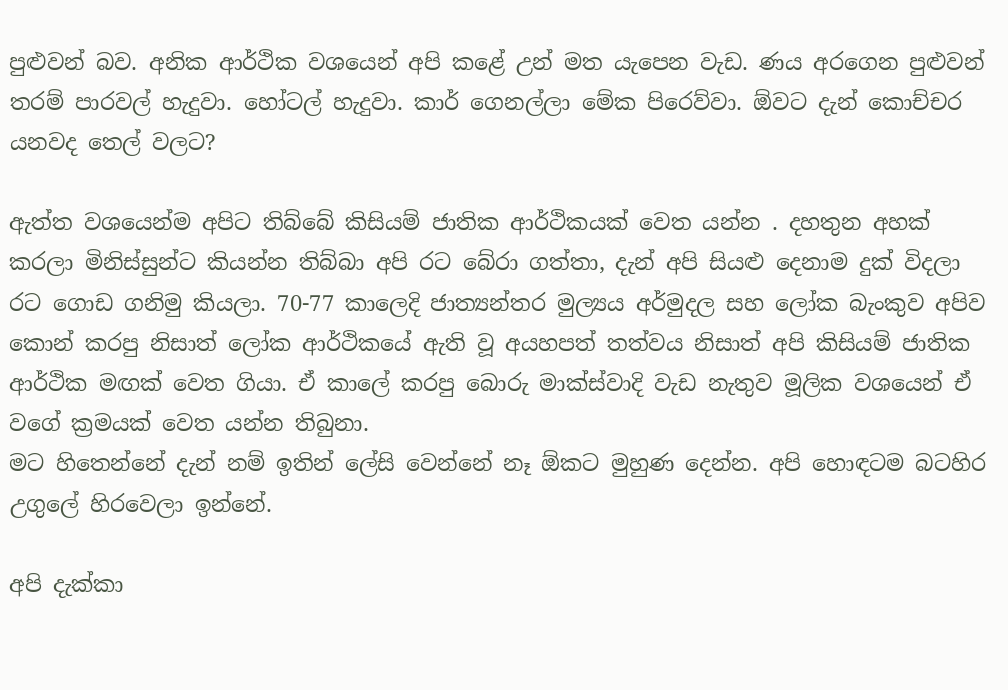පුළුවන් බව. අනික ආර්ථික වශයෙන් අපි කළේ උන් මත යැපෙන වැඩ. ණය අරගෙන පුළුවන් තරම් පාරවල් හැදුවා. හෝටල් හැදුවා. කාර් ගෙනල්ලා මේක පිරෙව්වා. ඕවට දැන් කොච්චර යනවද තෙල් වලට?

ඇත්ත වශයෙන්ම අපිට තිබ්බේ කිසියම් ජාතික ආර්ථිකයක් වෙත යන්න . දහතුන අහක් කරලා මිනිස්සුන්ට කියන්න තිබ්බා අපි රට බේරා ගත්තා, දැන් අපි සියළු දෙනාම දුක් විදලා රට ගොඩ ගනිමු කියලා. 70-77 කාලෙදි ජාත්‍යන්තර මුල්‍යය අර්මුදල සහ ලෝක බැංකුව අපිව කොන් කරපු නිසාත් ලෝක ආර්ථිකයේ ඇති වූ අයහපත් තත්වය නිසාත් අපි කිසියම් ජාතික ආර්ථික මඟක් වෙත ගියා. ඒ කාලේ කරපු බොරු මාක්ස්වාදි වැඩ නැතුව මූලික වශයෙන් ඒ වගේ ක්‍රමයක් වෙත යන්න තිබුනා.
මට හිතෙන්නේ දැන් නම් ඉතින් ලේසි වෙන්නේ නෑ ඕකට මුහුණ දෙන්න. අපි හොඳටම බටහිර උගුලේ හිරවෙලා ඉන්නේ.

අපි දැක්කා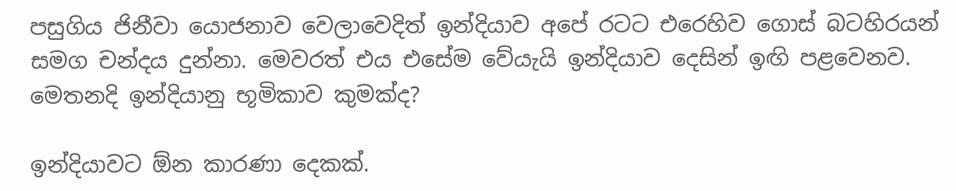පසුගිය ජිනීවා යොජනාව වෙලාවෙදිත් ඉන්දියාව අපේ රටට එරෙහිව ගොස් බටහිරයන් සමග චන්දය දුන්නා. මෙවරත් එය එසේම වේයැයි ඉන්දියාව දෙසින් ඉඟි පළවෙනව. මෙතනදි ඉන්දියානු භූමිකාව කුමක්ද?

ඉන්දියාවට ඕන කාරණා දෙකක්.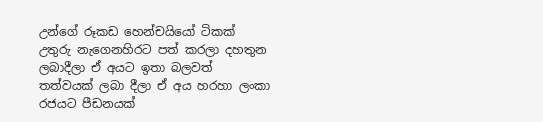උන්ගේ රූකඩ හෙන්චයියෝ ටිකක් උතුරු නැගෙනහිරට පත් කරලා දහතුන ලබාදීලා ඒ අයට ඉතා බලවත් තත්වයක් ලබා දීලා ඒ අය හරහා ලංකා රජයට පීඩනයක්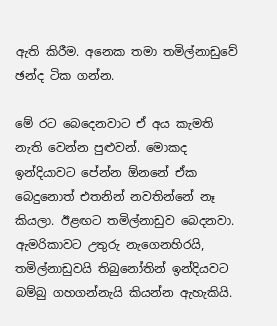ඇති කිරීම. අනෙක තමා තමිල්නාඩුවේ ඡන්ද ටික ගන්න.

මේ රට බෙදෙනවාට ඒ අය කැමති නැති වෙන්න පුළුවන්. මොකද ඉන්දියාවට පේන්න ඕනනේ ඒක බෙදුනොත් එතනින් නවතින්නේ නෑ කියලා. ඊළඟට තමිල්නාඩුව බෙදනවා. ඇමරිකාවට උතුරු නැගෙනහිරයි, තමිල්නාඩුවයි තිබුනෝතින් ඉන්දියවට බම්බු ගහගන්නැයි කියන්න ඇහැකියි.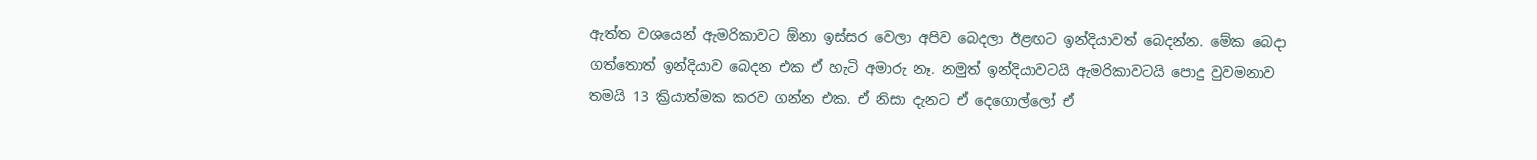ඇත්ත වශයෙන් ඇමරිකාවට ඕනා ඉස්සර වෙලා අපිව බෙදලා ඊළඟට ඉන්දියාවත් බෙදන්න. මේක බෙදා ගත්තොත් ඉන්දියාව බෙදන එක ඒ හැටි අමාරු නෑ. නමුත් ඉන්දියාවටයි ඇමරිකාවටයි පොදු වුවමනාව තමයි 13 ක්‍රියාත්මක කරව ගන්න එක. ඒ නිසා දැනට ඒ දෙගොල්ලෝ ඒ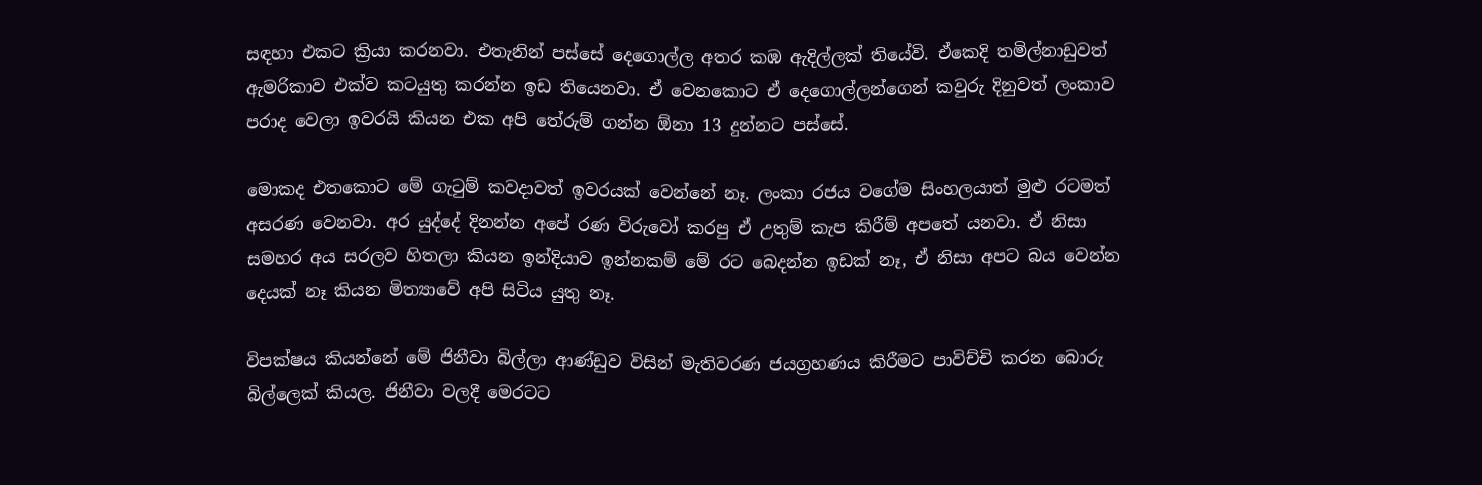සඳහා එකට ක්‍රියා කරනවා. එතැනින් පස්සේ දෙගොල්ල අතර කඹ ඇදිල්ලක් තියේවි. ඒකෙදි තමිල්නාඩුවත් ඇමරිකාව එක්ව කටයුතු කරන්න ඉඩ තියෙනවා. ඒ වෙනකොට ඒ දෙගොල්ලන්ගෙන් කවුරු දිනුවත් ලංකාව පරාද වෙලා ඉවරයි කියන එක අපි තේරුම් ගන්න ඕනා 13 දුන්නට පස්සේ.

මොකද එතකොට මේ ගැටුම් කවදාවත් ඉවරයක් වෙන්නේ නෑ. ලංකා රජය වගේම සිංහලයාත් මුළු රටමත් අසරණ වෙනවා. අර යුද්දේ දිනන්න අපේ රණ විරුවෝ කරපු ඒ උතුම් කැප කිරීම් අපතේ යනවා. ඒ නිසා සමහර අය සරලව හිතලා කියන ඉන්දියාව ඉන්නකම් මේ රට බෙදන්න ඉඩක් නෑ, ඒ නිසා අපට බය වෙන්න දෙයක් නෑ කියන මිත්‍යාවේ අපි සිටිය යුතු නෑ.

විපක්ෂය කියන්නේ මේ ජිනීවා බිල්ලා ආණ්ඩුව විසින් මැතිවරණ ජයග්‍රහණය කිරීමට පාවිච්චි කරන බොරු බිල්ලෙක් කියල. ජිනීවා වලදී මෙරටට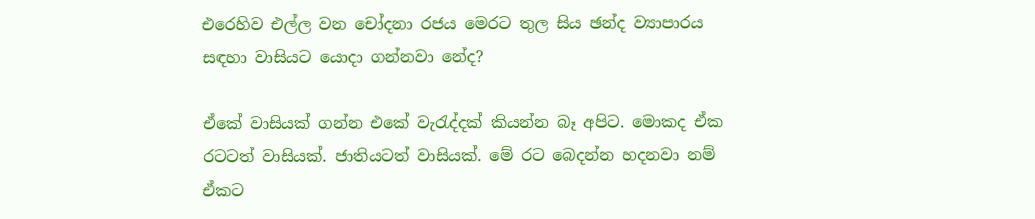එරෙහිව එල්ල වන චෝදනා රජය මෙරට තුල සිය ඡන්ද ව්‍යාපාරය සඳහා වාසියට යොදා ගන්නවා නේද?

ඒකේ වාසියක් ගන්න එකේ වැරැද්දක් කියන්න බෑ අපිට. මොකද ඒක රටටත් වාසියක්. ජාතියටත් වාසියක්. මේ රට බෙදන්න හදනවා නම් ඒකට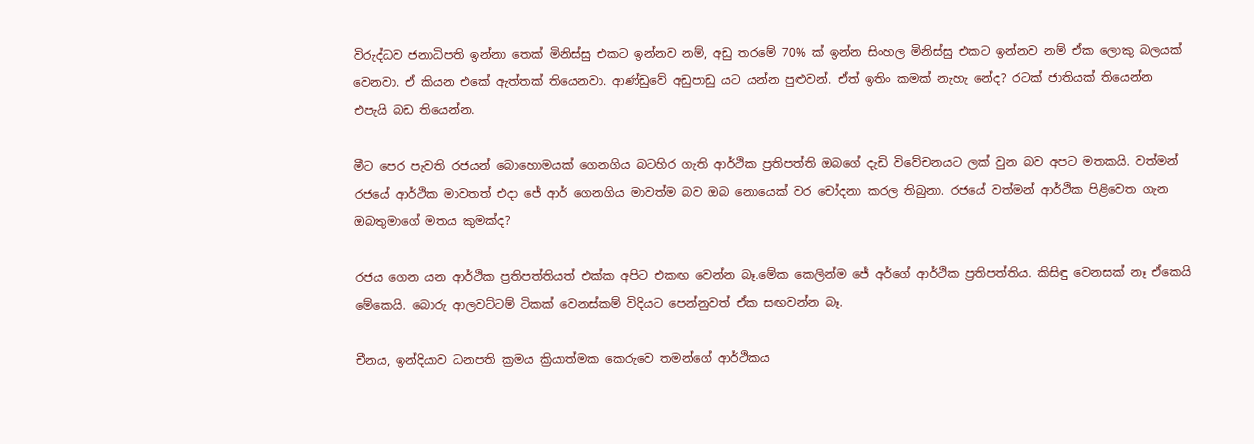විරුද්ධව ජනාධිපති ඉන්නා තෙක් මිනිස්සු එකට ඉන්නව නම්, අඩු තරමේ 70% ක් ඉන්න සිංහල මිනිස්සු එකට ඉන්නව නම් ඒක ලොකු බලයක් වෙනවා. ඒ කියන එකේ ඇත්තක් තියෙනවා. ආණ්ඩුවේ අඩුපාඩු යට යන්න පුළුවන්. ඒත් ඉතිං කමක් නැහැ නේද? රටක් ජාතියක් තියෙන්න එපැයි බඩ තියෙන්න.

මීට පෙර පැවති රජයන් බොහොමයක් ගෙනගිය බටහිර ගැති ආර්ථික ප්‍රතිපත්ති ඔබගේ දැඩි විවේචනයට ලක් වුන බව අපට මතකයි. වත්මන් රජයේ ආර්ථික මාවතත් එදා ජේ ආර් ගෙනගිය මාවත්ම බව ඔබ නොයෙක් වර චෝදනා කරල තිබුනා. රජයේ වත්මන් ආර්ථික පිළිවෙත ගැන ඔබතුමාගේ මතය කුමක්ද?

රජය ගෙන යන ආර්ථික ප්‍රතිපත්තියත් එක්ක අපිට එකඟ වෙන්න බෑ.මේක කෙලින්ම ජේ අර්ගේ ආර්ථික ප්‍රතිපත්තිය. කිසිඳු වෙනසක් නෑ ඒකෙයි මේකෙයි. බොරු ආලවට්ටම් ටිකක් වෙනස්කම් විදියට පෙන්නුවත් ඒක සඟවන්න බෑ.

චීනය, ඉන්දියාව ධනපති ක්‍රමය ක්‍රියාත්මක කෙරුවෙ තමන්ගේ ආර්ථිකය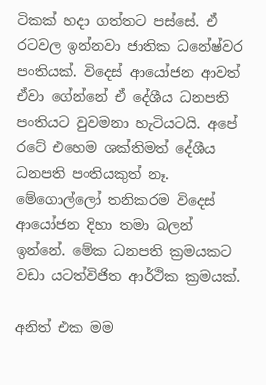ටිකක් හදා ගත්තට පස්සේ. ඒ රටවල ඉන්නවා ජාතික ධනේෂ්වර පංතියක්. විදෙස් ආයෝජන ආවත් ඒවා ගේන්නේ ඒ දේශීය ධනපති පංතියට වුවමනා හැටියටයි. අපේ රටේ එහෙම ශක්‍තිමත් දේශීය ධනපති පංතියකුත් නෑ. මේගොල්ලෝ තනිකරම විදෙස් ආයෝජන දිහා තමා බලන් ඉන්නේ. මේක ධනපති ක්‍රමයකට වඩා යටත්විජිත ආර්ථික ක්‍රමයක්.

අනිත් එක මම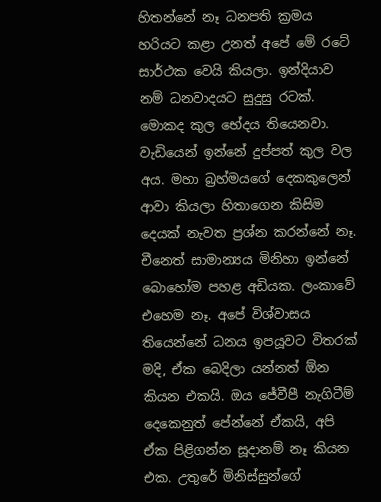හිතන්නේ නෑ ධනපති ක්‍රමය හරියට කළා උනත් අපේ මේ රටේ සාර්ථක වෙයි කියලා. ඉන්දියාව නම් ධනවාදයට සුදුසු රටක්. මොකද කුල භේදය තියෙනවා. වැඩියෙන් ඉන්නේ දුප්පත් කුල වල අය. මහා බ්‍රහ්මයගේ දෙකකුලෙන් ආවා කියලා හිතාගෙන කිසිම දෙයක් නැවත ප්‍රශ්න කරන්නේ නෑ. චීනෙත් සාමාන්‍යය මිනිහා ඉන්නේ බොහෝම පහළ අඩියක. ලංකාවේ එහෙම නෑ. අපේ විශ්වාසය තියෙන්නේ ධනය ඉපයූවට විතරක් මදි, ඒක බෙදිලා යන්නත් ඕන කියන එකයි. ඔය ජේවීපී නැගිටීම් දෙකෙනුත් පේන්නේ ඒකයි, අපි ඒක පිළිගන්න සූදානම් නෑ කියන එක. උතුරේ මිනිස්සුන්ගේ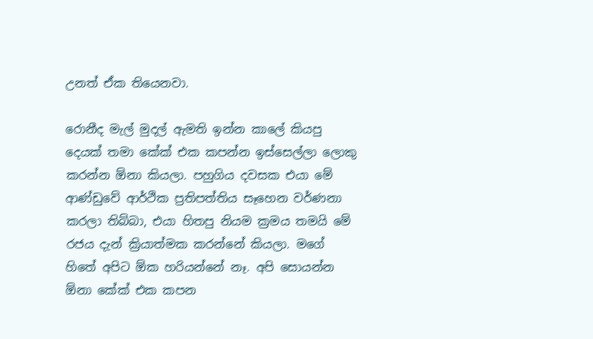උනත් ඒක තියෙනවා.

රොනීද මැල් මුදල් ඇමති ඉන්න කාලේ කියපු දෙයක් තමා කේක් එක කපන්න ඉස්සෙල්ලා ලොකු කරන්න ඕනා කියලා. පහුගිය දවසක එයා මේ ආණ්ඩුවේ ආර්ථික ප්‍රතිපත්තිය සෑහෙන වර්ණනා කරලා තිබ්බා, එයා හිතපු නියම ක්‍රමය තමයි මේ රජය දැන් ක්‍රියාත්මක කරන්නේ කියලා. මගේ හිතේ අපිට ඕක හරියන්නේ නෑ. අපි සොයන්න ඕනා කේක් එක කපන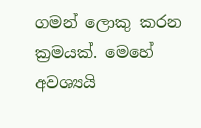ගමන් ලොකු කරන ක්‍රමයක්. මෙහේ අවශ්‍යයි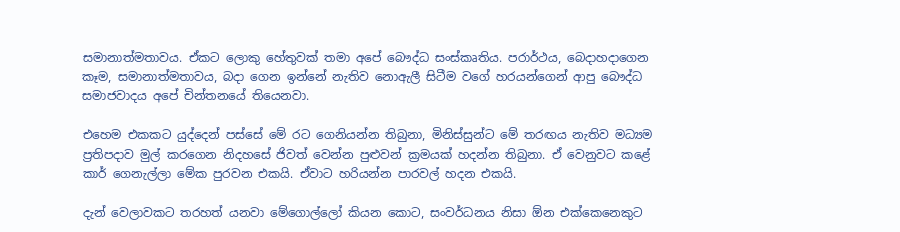සමානාත්මතාවය. ඒකට ලොකු හේතුවක් තමා අපේ බෞද්ධ සංස්කෘතිය. පරාර්ථය, බෙදාහදාගෙන කෑම, සමානාත්මතාවය, බදා ගෙන ඉන්නේ නැතිව නොඇලී සිටීම වගේ හරයන්ගෙන් ආපු බෞද්ධ සමාජවාදය අපේ චින්තනයේ තියෙනවා.

එහෙම එකකට යුද්දෙන් පස්සේ මේ රට ගෙනියන්න තිබුනා, මිනිස්සුන්ට මේ තරඟය නැතිව මධ්‍යම ප්‍රතිපදාව මුල් කරගෙන නිදහසේ ජිවත් වෙන්න පුළුවන් ක්‍රමයක් හදන්න තිබුනා. ඒ වෙනුවට කළේ කාර් ගෙනැල්ලා මේක පුරවන එකයි. ඒවාට හරියන්න පාරවල් හදන එකයි.

දැන් වෙලාවකට තරහත් යනවා මේගොල්ලෝ කියන කොට, සංවර්ධනය නිසා ඕන එක්කෙනෙකුට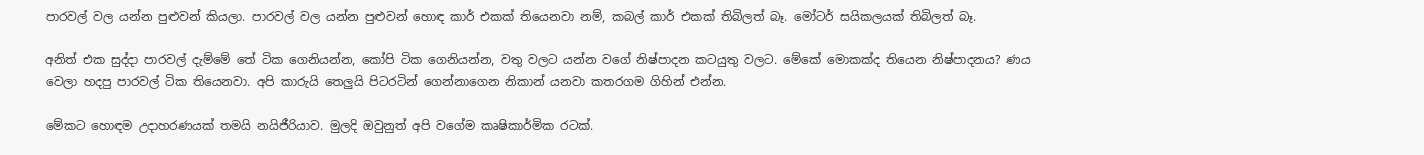පාරවල් වල යන්න පුළුවන් කියලා. පාරවල් වල යන්න පුළුවන් හොඳ කාර් එකක් තියෙනවා නම්, කබල් කාර් එකක් තිබිලත් බෑ. මෝටර් සයිකලයක් තිබිලත් බෑ.

අනිත් එක සුද්දා පාරවල් දැම්මේ තේ ටික ගෙනියන්න, කෝපි ටික ගෙනියන්න, වතු වලට යන්න වගේ නිෂ්පාදන කටයුතු වලට. මේකේ මොකක්ද තියෙන නිෂ්පාදනය? ණය වෙලා හදපු පාරවල් ටික තියෙනවා. අපි කාරුයි තෙලුයි පිටරටින් ගෙන්නාගෙන නිකාන් යනවා කතරගම ගිහින් එන්න.

මේකට හොඳම උදාහරණයක් තමයි නයිජීරියාව. මුලදි ඔවුනුත් අපි වගේම කෘෂිකාර්මික රටක්.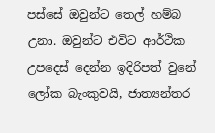පස්සේ ඔවුන්ට තෙල් හම්බ උනා. ඔවුන්ට එවිට ආර්ථික උපදෙස් දෙන්න ඉදිරිපත් වුනේ ලෝක බැංකුවයි, ජාත්‍යන්තර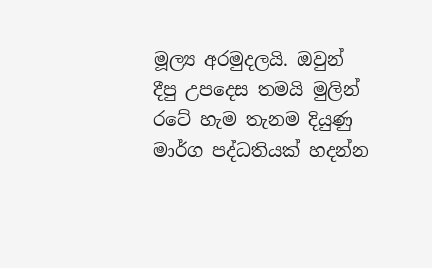මූල්‍ය අරමුදලයි. ඔවුන් දීපු උපදෙස තමයි මුලින් රටේ හැම තැනම දියුණු මාර්ග පද්ධතියක් හදන්න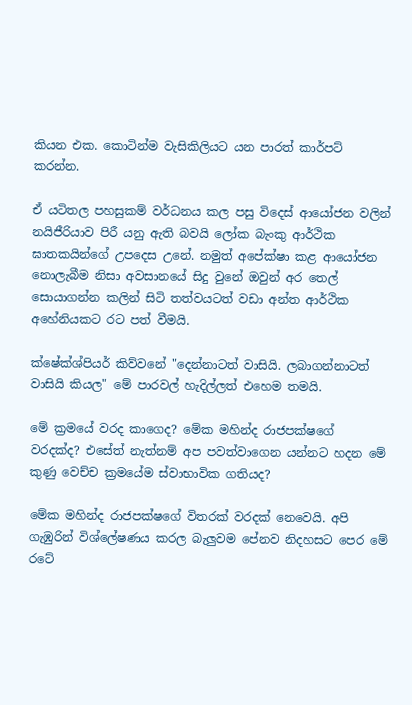කියන එක. කොටින්ම වැසිකිලියට යන පාරත් කාර්පට් කරන්න.

ඒ යටිතල පහසුකම් වර්ධනය කල පසු විදෙස් ආයෝජන වලින් නයිජීරියාව පිරී යනු ඇති බවයි ලෝක බැංකු ආර්ථික ඝාතකයින්ගේ උපදෙස උනේ. නමුත් අපේක්ෂා කළ ආයෝජන නොලැබීම නිසා අවසානයේ සිදු වුනේ ඔවුන් අර තෙල් සොයාගන්න කලින් සිටි තත්වයටත් වඩා අන්ත ආර්ථික අහේනියකට රට පත් වීමයි.

ක්ෂේක්ශ්පියර් කිව්වනේ "දෙන්නාටත් වාසියි. ලබාගන්නාටත් වාසියි කියල" මේ පාරවල් හැදිල්ලත් එහෙම තමයි.

මේ ක්‍රමයේ වරද කාගෙද? මේක මහින්ද රාජපක්ෂගේ වරදක්ද? එසේත් නැත්නම් අප පවත්වාගෙන යන්නට හදන මේ කුණු වෙච්ච ක්‍රමයේම ස්වාභාවික ගතියද?

මේක මහින්ද රාජපක්ෂගේ විතරක් වරදක් නෙවෙයි. අපි ගැඹුරින් විශ්ලේෂණය කරල බැලුවම පේනව නිදහසට පෙර මේ රටේ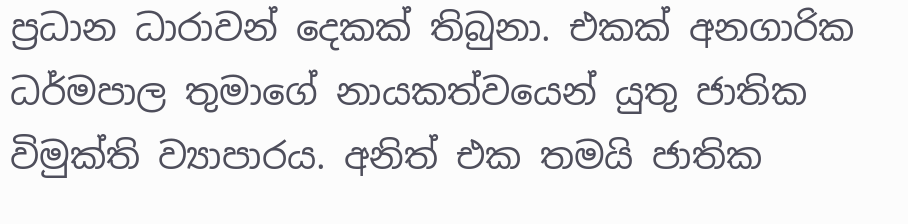ප්‍රධාන ධාරාවන් දෙකක් තිබුනා. එකක් අනගාරික ධර්මපාල තුමාගේ නායකත්වයෙන් යුතු ජාතික විමුක්ති ව්‍යාපාරය. අනිත් එක තමයි ජාතික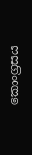කොංග්‍රසය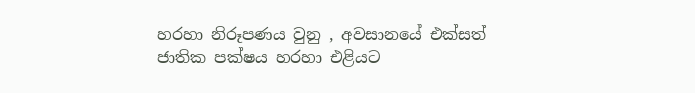හරහා නිරූපණය වුනු , අවසානයේ එක්සත් ජාතික පක්ෂය හරහා එළියට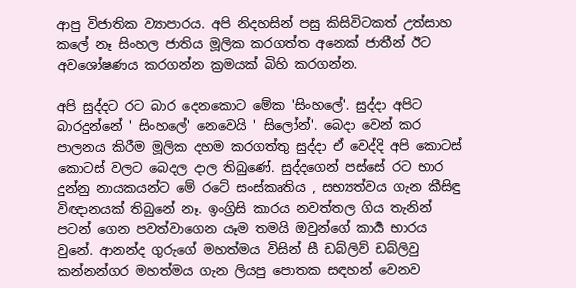ආපු විජාතික ව්‍යාපාරය. අපි නිදහසින් පසු කිසිවිටකත් උත්සාහ කලේ නෑ සිංහල ජාතිය මූලික කරගත්ත අනෙක් ජාතීන් ඊට අවශෝෂණය කරගන්න ක්‍රමයක් බිහි කරගන්න.

අපි සුද්දට රට බාර දෙනකොට මේක 'සිංහලේ'. සුද්දා අපිට බාරදුන්නේ ' සිංහලේ' නෙවෙයි ' සිලෝන්'. බෙදා වෙන් කර පාලනය කිරීම මූලික දහම කරගත්තු සුද්දා ඒ වෙද්දි අපි කොටස් කොටස් වලට බෙදල දාල තිබුණේ. සුද්දගෙන් පස්සේ රට භාර දුන්නු නායකයන්ට මේ රටේ සංස්කෘතිය , සභ්‍යත්වය ගැන කීසිඳු විඥානයක් තිබුනේ නෑ. ඉංග්‍රිසි කාරය නවත්තල ගිය තැනින් පටන් ගෙන පවත්වාගෙන යෑම තමයි ඔවුන්ගේ කාර්‍ය භාරය වුනේ. ආනන්ද ගුරුගේ මහත්මය විසින් සී ඩබ්ලිව් ඩබ්ලිවු කන්නන්ගර මහත්මය ගැන ලියපු පොතක සඳහන් වෙනව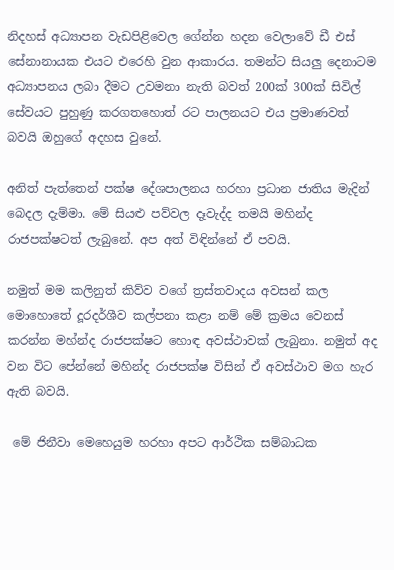නිදහස් අධ්‍යාපන වැඩපිළිවෙල ගේන්න හදන වෙලාවේ ඩී එස් සේනානායක එයට එරෙහි වුන ආකාරය. තමන්ට සියලු දෙනාටම අධ්‍යාපනය ලබා දීමට උවමනා නැති බවත් 200ක් 300ක් සිවිල් සේවයට පුහුණු කරගතහොත් රට පාලනයට එය ප්‍රමාණවත් බවයි ඔහුගේ අදහස වුනේ.

අනිත් පැත්තෙන් පක්ෂ දේශපාලනය හරහා ප්‍රධාන ජාතිය මැදින් බෙදල දැම්මා. මේ සියළු පව්වල දෑවැද්ද තමයි මහින්ද රාජපක්ෂටත් ලැබුනේ. අප අත් විඳින්නේ ඒ පවයි.

නමුත් මම කලිනුත් කිව්ව වගේ ත්‍රස්තවාදය අවසන් කල මොහොතේ දූරදර්ශීව කල්පනා කළා නම් මේ ක්‍රමය වෙනස් කරන්න මහ්න්ද රාජපක්ෂට හොඳ අවස්ථාවක් ලැබුනා. නමුත් අද වන විට පේන්නේ මහින්ද රාජපක්ෂ විසින් ඒ අවස්ථාව මග හැර ඇති බවයි.

 මේ ජිනීවා මෙහෙයුම හරහා අපට ආර්ථික සම්බාධක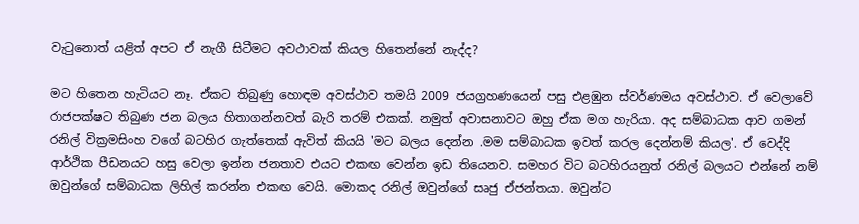වැටුනොත් යළිත් අපට ඒ නැගී සිටීමට අවථාවක් කියල හිතෙන්නේ නැද්ද?

මට හිතෙන හැටියට නෑ. ඒකට තිබුණු හොඳම අවස්ථාව තමයි 2009 ජයග්‍රහණයෙන් පසු එළඹුන ස්වර්ණමය අවස්ථාව. ඒ වෙලාවේ රාජපක්ෂට තිබුණ ජන බලය හිතාගන්නවත් බැරි තරම් එකක්. නමුත් අවාසනාවට ඔහු ඒක මග හැරියා. අද සම්බාධක ආව ගමන් රනිල් වික්‍රමසිංහ වගේ බටහිර ගැත්තෙක් ඇවිත් කියයි 'මට බලය දෙන්න .මම සම්බාධක ඉවත් කරල දෙන්නම් කියල'. ඒ වෙද්දි ආර්ථික පීඩනයට හසු වෙලා ඉන්න ජනතාව එයට එකඟ වෙන්න ඉඩ තියෙනව. සමහර විට බටහිරයනුත් රනිල් බලයට එන්නේ නම් ඔවුන්ගේ සම්බාධක ලිහිල් කරන්න එකඟ වෙයි. මොකද රනිල් ඔවුන්ගේ සෘජු ඒජන්තයා. ඔවුන්ට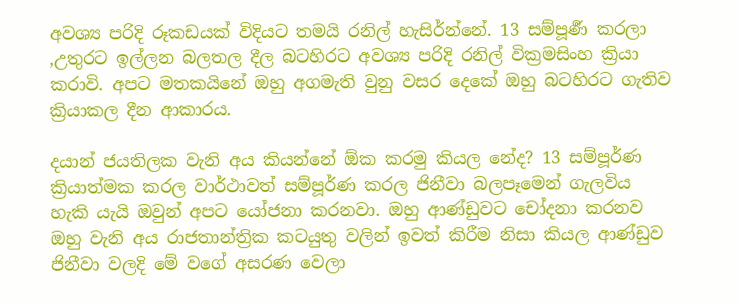අවශ්‍ය පරිදි රූකඩයක් විදියට තමයි රනිල් හැසිර්න්නේ. 13 සම්පූර්‍ණ කරලා ,උතුරට ඉල්ලන බලතල දීල බටහිරට අවශ්‍ය පරිදි රනිල් වික්‍රමසිංහ ක්‍රියා කරාවි. අපට මතකයිනේ ඔහු අගමැති වුනු වසර දෙකේ ඔහු බටහිරට ගැතිව ක්‍රියාකල දීන ආකාරය.

දයාන් ජයතිලක වැනි අය කියන්නේ ඕක කරමු කියල නේද? 13 සම්පූර්ණ ක්‍රියාත්මක කරල වාර්ථාවත් සම්පූර්ණ කරල ජිනීවා බලපෑමෙන් ගැලවිය හැකි යැයි ඔවුන් අපට යෝජනා කරනවා. ඔහු ආණ්ඩුවට චෝදනා කරනව ඔහු වැනි අය රාජතාන්ත්‍රික කටයුතු වලින් ඉවත් කිරීම නිසා කියල ආණ්ඩුව ජිනීවා වලදි මේ වගේ අසරණ වෙලා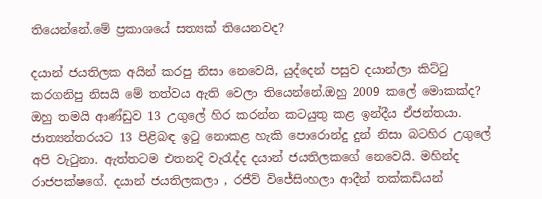තියෙන්නේ.මේ ප්‍රකාශයේ සත්‍යක් තියෙනවද?

දයාන් ජයතිලක අයින් කරපු නිසා නෙවෙයි, යුද්දෙන් පසුව දයාන්ලා කිට්ටු කරගනිපු නිසයි මේ තත්වය ඇති වෙලා තියෙන්නේ.ඔහු 2009 කලේ මොකක්ද? ඔහු තමයි ආණ්ඩුව 13 උගුලේ හිර කරන්න කටයුතු කළ ඉන්දීය ඒජන්තයා. ජාත්‍යන්තරයට 13 පිළිබඳ ඉටු නොකළ හැකි පොරොන්දු දුන් නිසා බටහිර උගුලේ අපි වැටුනා. ඇත්තටම එතනදි වැරැද්ද දයාන් ජයතිලකගේ නෙවෙයි. මහින්ද රාජපක්ෂගේ. දයාන් ජයතිලකලා , රජීව් විජේසිංහලා ආදීන් තක්කඩියන්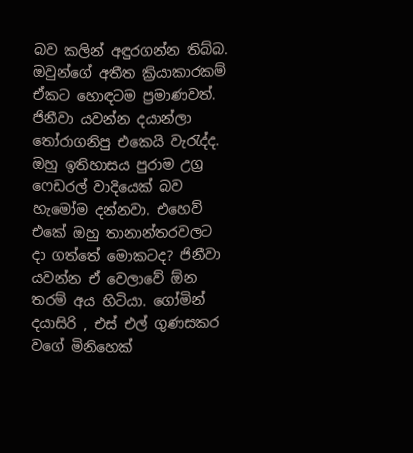බව කලින් අඳුරගන්න තිබ්බ. ඔවුන්ගේ අතීත ක්‍රියාකාරකම් ඒකට හොඳටම ප්‍රමාණවත්. ජිනීවා යවන්න දයාන්ලා තෝරාගනිපු එකෙයි වැරැද්ද. ඔහු ඉතිහාසය පුරාම උග්‍ර ෆෙඩරල් වාදියෙක් බව හැමෝම දන්නවා. එහෙව් එකේ ඔහු තානාන්තරවලට දා ගත්තේ මොකටද? ජිනීවා යවන්න ඒ වෙලාවේ ඕන තරම් අය හිටියා. ගෝමින් දයාසිරි , එස් එල් ගුණසකර වගේ මිනිහෙක්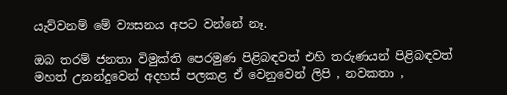යැව්වනම් මේ ව්‍යසනය අපට වන්නේ නෑ.

ඔබ තරම් ජනතා විමුක්ති පෙරමුණ පිළිබඳවත් එහි තරුණයන් පිළිබඳවත් මහත් උනන්දුවෙන් අදහස් පලකළ ඒ වෙනුවෙන් ලිපි , නවකතා ,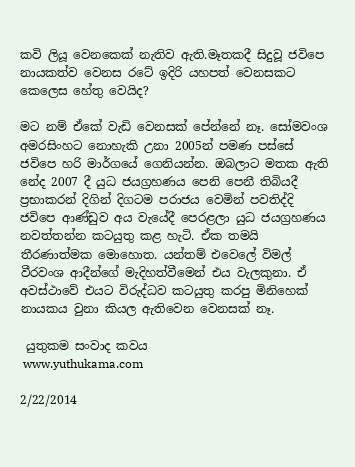කවි ලියූ වෙනකෙක් නැතිව ඇති.මෑතකදී සිදුවූ ජවිපෙ නායකත්ව වෙනස රටේ ඉදිරි යහපත් වෙනසකට කෙලෙස හේතු වෙයිද?

මට නම් ඒකේ වැඩි වෙනසක් පේන්නේ නෑ. සෝමවංශ අමරසිංහට නොහැකි උනා 2005න් පමණ පස්සේ ජවිපෙ හරි මාර්ගයේ ගෙනියන්න. ඔබලාට මතක ඇති නේද 2007 දී යුධ ජයග්‍රහණය පෙනි පෙනී තිබියදී ප්‍රභාකරන් දිගින් දිගටම පරාජය වෙමින් පවතිද්දි ජවිපෙ ආණ්ඩුව අය වැයේදී පෙරළලා යුධ ජයග්‍රහණය නවත්තන්න කටයුතු කළ හැටි. ඒක තමයි තීරණාත්මක මොහොත. යන්තම් එවෙලේ විමල් වීරවංශ ආදීන්ගේ මැදිහත්වීමෙන් එය වැලකුනා. ඒ අවස්ථාවේ එයට විරුද්ධව කටයුතු කරපු මිනිහෙක් නායකය වුනා කියල ඇතිවෙන වෙනසක් නෑ.

 යුතුකම සංවාද කවය
 www.yuthukama.com

2/22/2014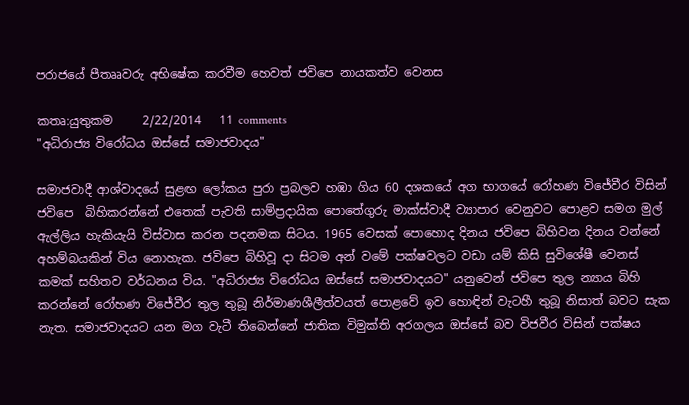පරාජයේ පීතෲවරු අභිෂේක කරවීම හෙවත් ජවිපෙ නායකත්ව වෙනස

කතෘ:යුතුකම     2/22/2014   11 comments
"අධිරාජ්‍ය විරෝධය ඔස්සේ සමාජවාදය"

සමාජවාදී ආශ්වාදයේ සුළඟ ලෝකය පුරා ප්‍රබලව හඹා ගිය 60 දශකයේ අග භාගයේ රෝහණ විජේවීර විසින් ජවිපෙ  බිහිකරන්නේ එතෙක් පැවති සාම්ප්‍රදායික පොතේගුරු මාක්ස්වාදී ව්‍යාපාර වෙනුවට පොළව සමග මුල් ඇල්ලිය හැකියැයි විස්වාස කරන පදනමක සිටය. 1965 වෙසක් පොහොද දිනය ජවිපෙ බිහිවන දිනය වන්නේ අහම්බයකින් විය නොහැක. ජවිපෙ බිහිවූ දා සිටම අන් වමේ පක්ෂවලට වඩා යම් කිසි සුවිශේෂී වෙනස් කමක් සහිතව වර්ධනය විය. "අධිරාජ්‍ය විරෝධය ඔස්සේ සමාජවාදයට" යනුවෙන් ජවිපෙ තුල න්‍යාය බිහි කරන්නේ රෝහණ විජේවීර තුල තුබූ නිර්මාණශීලීත්වයත් පොළවේ ඉව හොඳින් වැටහී තුබූ නිසාත් බවට සැක නැත. සමාජවාදයට යන මග වැටී තිබෙන්නේ ජාතික විමුක්ති අරගලය ඔස්සේ බව විජවීර විසින් පක්ෂය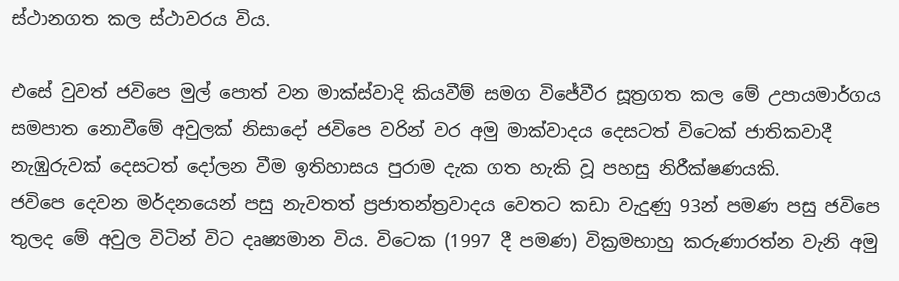ස්ථානගත කල ස්ථාවරය විය.

එසේ වුවත් ජවිපෙ මුල් පොත් වන මාක්ස්වාදි කියවීම් සමග විජේවීර සූත්‍රගත කල මේ උපායමාර්ගය සමපාත නොවීමේ අවුලක් නිසාදෝ ජවිපෙ වරින් වර අමු මාක්වාදය දෙසටත් විටෙක් ජාතිකවාදී නැඹුරුවක් දෙසටත් දෝලන වීම ඉතිහාසය පුරාම දැක ගත හැකි වූ පහසු නිරීක්ෂණයකි.
ජවිපෙ දෙවන මර්දනයෙන් පසු නැවතත් ප්‍රජාතන්ත්‍රවාදය වෙතට කඩා වැදුණු 93න් පමණ පසු ජවිපෙ තුලද මේ අවුල විටින් විට දෘෂ්‍යමාන විය. විටෙක (1997 දී පමණ) වික්‍රමභාහු කරුණාරත්න වැනි අමු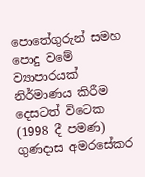පොතේගුරුන් සමහ පොදු වමේ ව්‍යාපාරයක් නිර්මාණය කිරීම දෙසටත් විටෙක (1998 දී පමණ) ගුණදාස අමරසේකර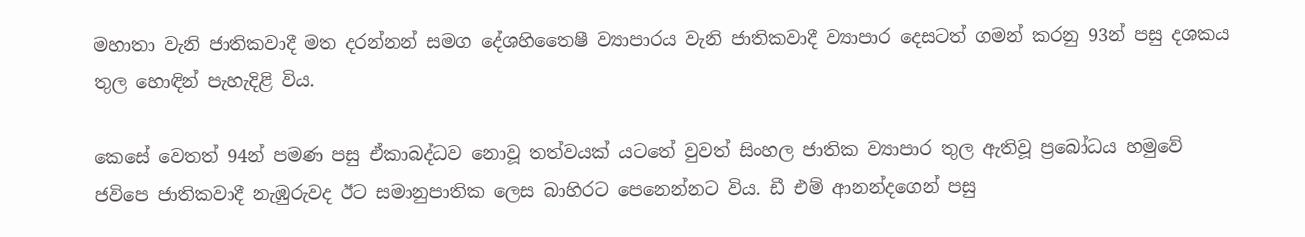මහාතා වැනි ජාතිකවාදී මත දරන්නන් සමග දේශහිතෛෂී ව්‍යාපාරය වැනි ජාතිකවාදී ව්‍යාපාර දෙසටත් ගමන් කරනු 93න් පසු දශකය තුල හොඳින් පැහැදිළි විය.

කෙසේ වෙතත් 94න් පමණ පසු ඒකාබද්ධව නොවූ තත්වයක් යටතේ වුවත් සිංහල ජාතික ව්‍යාපාර තුල ඇතිවූ ප්‍රබෝධය හමුවේ ජවිපෙ ජාතිකවාදී නැඹුරුවද ඊට සමානුපාතික ලෙස බාහිරට පෙනෙන්නට විය. ඩී එම් ආනන්දගෙන් පසු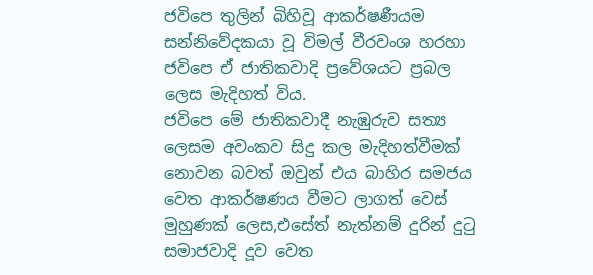ජවිපෙ තුලින් බිහිවූ ආකර්ෂණීයම සන්නිවේදකයා වූ විමල් වීරවංශ හරහා ජවිපෙ ඒ ජාතිකවාදි ප්‍රවේශයට ප්‍රබල ලෙස මැදිහත් විය.
ජවිපෙ මේ ජාතිකවාදී නැඹුරුව සත්‍ය ලෙසම අවංකව සිදු කල මැදිහත්වීමක් නොවන බවත් ඔවුන් එය බාහිර සමජය වෙත ආකර්ෂණය වීමට ලාගත් වෙස් මුහුණක් ලෙස,එසේත් නැත්නම් දුරින් දුටු සමාජවාදි දූව වෙත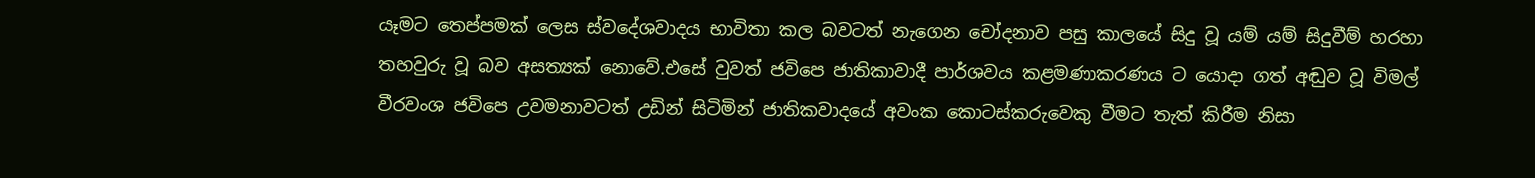යෑමට තෙප්පමක් ලෙස ස්වදේශවාදය භාවිතා කල බවටත් නැගෙන චෝදනාව පසු කාලයේ සිදු වූ යම් යම් සිදුවීම් හරහා තහවුරු වූ බව අසත්‍යක් නොවේ.එසේ වුවත් ජවිපෙ ජාතිකාවාදී පාර්ශවය කළමණාකරණය ට යොදා ගත් අඬුව වූ විමල් වීරවංශ ජවිපෙ උවමනාවටත් උඩින් සිටිමින් ජාතිකවාදයේ අවංක කොටස්කරුවෙකු වීමට තැත් කිරීම නිසා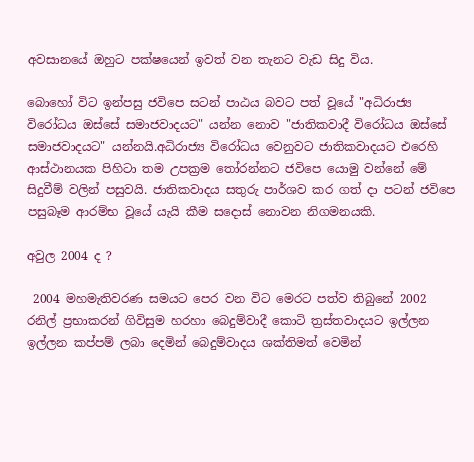අවසානයේ ඔහුට පක්ෂයෙන් ඉවත් වන තැනට වැඩ සිදු විය.

බොහෝ විට ඉන්පසු ජවිපෙ සටන් පාඨය බවට පත් වූයේ "අධිරාජ්‍ය විරෝධය ඔස්සේ සමාජවාදයට" යන්න නොව "ජාතිකවාදී විරෝධය ඔස්සේ සමාජවාදයට" යන්නයි.අධිරාජ්‍ය විරෝධය වෙනුවට ජාතිකවාදයට එරෙහි ආස්ථානයක පිහිටා තම උපක්‍රම තෝරන්නට ජවිපෙ යොමු වන්නේ මේ සිදුවීම් වලින් පසුවයි. ජාතිකවාදය සතුරු පාර්ශව කර ගත් දා පටන් ජවිපෙ පසුබෑම ආරම්භ වූයේ යැයි කීම සදොස් නොවන නිගමනයකි.

අවුල 2004 ද ?

 2004 මහමැතිවරණ සමයට පෙර වන විට මෙරට පත්ව තිබුනේ 2002 රනිල් ප්‍රභාකරන් ගිවිසුම හරහා බෙදුම්වාදී කොටි ත්‍රස්තවාදයට ඉල්ලන ඉල්ලන කප්පම් ලබා දෙමින් බෙදුම්වාදය ශක්තිමත් වෙමින්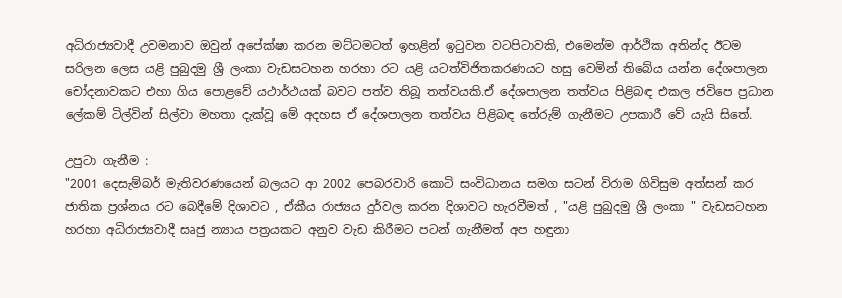අධිරාජ්‍යවාදී උවමනාව ඔවුන් අපේක්ෂා කරන මට්ටමටත් ඉහළින් ඉටුවන වටපිටාවකි, එමෙන්ම ආර්ථික අතින්ද ඊටම සරිලන ලෙස යළි පුබුදමු ශ්‍රී ලංකා වැඩසටහන හරහා රට යළි යටත්විජිතකරණයට හසු වෙමින් තිබේය යන්න දේශපාලන චෝදනාවකට එහා ගිය පොළවේ යථාර්ථයක් බවට පත්ව තිබූ තත්වයකි.ඒ දේශපාලන තත්වය පිළිබඳ එකල ජවිපෙ ප්‍රධාන ලේකම් ටිල්වින් සිල්වා මහතා දැක්වූ මේ අදහස ඒ දේශපාලන තත්වය පිළිබඳ තේරුම් ගැනීමට උපකාරී වේ යැයි සිතේ.

උපුටා ගැනීම :
"2001 දෙසැම්බර් මැතිවරණයෙන් බලයට ආ 2002 පෙබරවාරි කොටි සංවිධානය සමග සටන් විරාම ගිවිසුම අත්සන් කර ජාතික ප්‍රශ්නය රට බෙදීමේ දිශාවට , ඒකීය රාජ්‍යය දුර්වල කරන දිශාවට හැරවීමත් , "යළි පුබුදමු ශ්‍රී ලංකා " වැඩසටහන හරහා අධිරාජ්‍යවාදී සෘජු න්‍යාය පත්‍රයකට අනුව වැඩ කිරීමට පටන් ගැනීමත් අප හඳුනා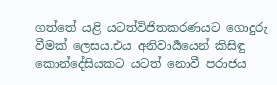ගත්තේ යළි යටත්විජිතකරණයට ගොදුරු වීමක් ලෙසය.එය අනිවාර්‍යයෙන් කිසිඳු කොන්දේසියකට යටත් නොවී පරාජය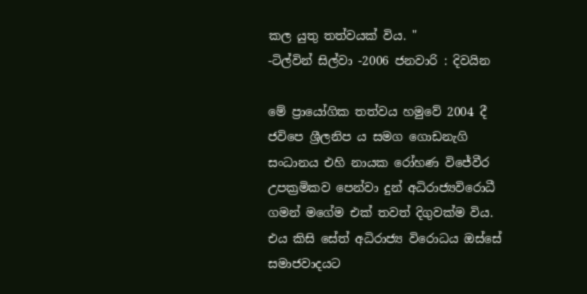කල යුතු තත්වයක් විය. "
-ටිල්වින් සිල්වා -2006 ජනවාරි : දිවයින

මේ ප්‍රායෝගික තත්වය හමුවේ 2004 දී ජවිපෙ ශ්‍රීලනිප ය සමග ගොඩනැගි සංධානය එහි නායක රෝහණ විජේවීර උපක්‍රමිකව පෙන්වා දුන් අධිරාජ්‍යවිරොධී ගමන් මගේම එක් තවත් දිගුවක්ම විය. එය කිසි සේත් අධිරාජ්‍ය විරොධය ඔස්සේ සමාජවාදයට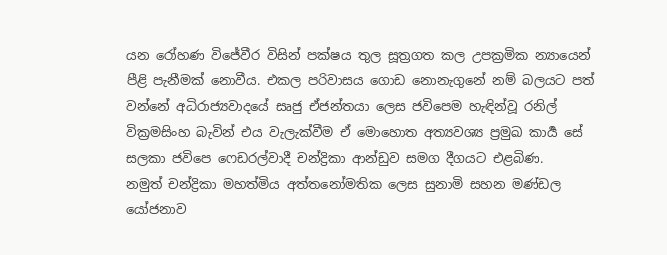යන රෝහණ විජේවීර විසින් පක්ෂය තුල සූත්‍රගත කල උපක්‍රමික න්‍යායෙන් පීළි පැනීමක් නොවීය. එකල පරිවාසය ගොඩ නොනැගුනේ නම් බලයට පත් වන්නේ අධිරාජ්‍යවාදයේ සෘජු ඒජන්තයා ලෙස ජවිපෙම හැඳින්වූ රනිල් වික්‍රමසිංහ බැවින් එය වැලැක්වීම ඒ මොහොත අත්‍යවශ්‍ය ප්‍රමුඛ කාර්‍ය සේ සලකා ජවිපෙ ෆෙඩරල්වාදී චන්ද්‍රිකා ආන්ඩුව සමග දීගයට එළබිණ.
නමුත් චන්ද්‍රිකා මහත්මිය අත්තනෝමතික ලෙස සුනාමි සහන මණ්ඩල යෝජනාව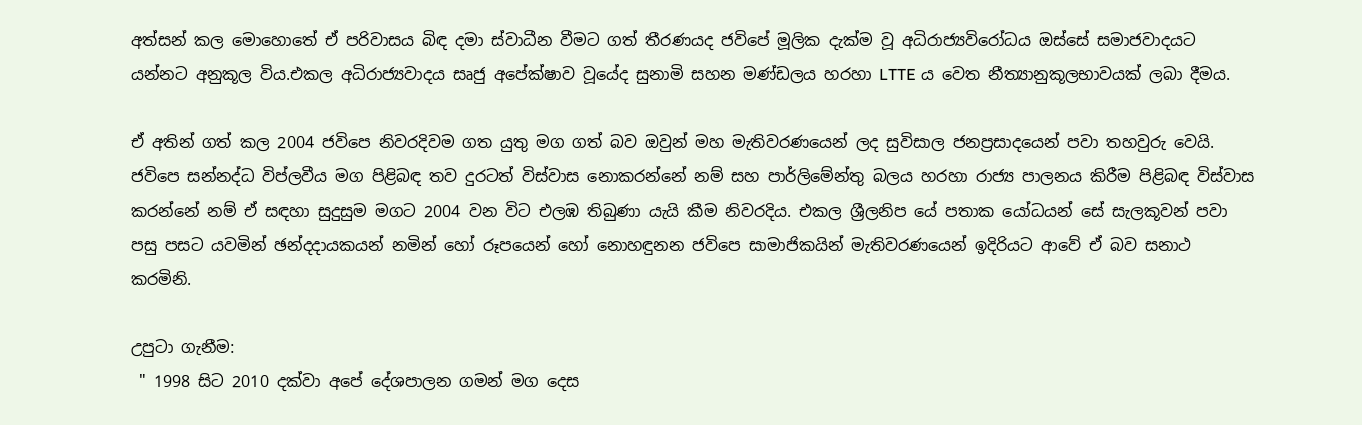අත්සන් කල මොහොතේ ඒ පරිවාසය බිඳ දමා ස්වාධීන වීමට ගත් තීරණයද ජවිපේ මූලික දැක්ම වූ අධිරාජ්‍යවිරෝධය ඔස්සේ සමාජවාදයට යන්නට අනුකූල විය.එකල අධිරාජ්‍යවාදය සෘජු අපේක්ෂාව වූයේද සුනාමි සහන මණ්ඩලය හරහා LTTE ය වෙත නීත්‍යානුකූලභාවයක් ලබා දීමය.

ඒ අතින් ගත් කල 2004 ජවිපෙ නිවරදිවම ගත යුතු මග ගත් බව ඔවුන් මහ මැතිවරණයෙන් ලද සුවිසාල ජනප්‍රසාදයෙන් පවා තහවුරු වෙයි. ජවිපෙ සන්නද්ධ විප්ලවීය මග පිළිබඳ තව දුරටත් විස්වාස නොකරන්නේ නම් සහ පාර්ලිමේන්තු බලය හරහා රාජ්‍ය පාලනය කිරීම පිළිබඳ විස්වාස කරන්නේ නම් ඒ සඳහා සුදුසුම මගට 2004 වන විට එලඹ තිබුණා යැයි කීම නිවරදිය. එකල ශ්‍රීලනිප යේ පතාක යෝධයන් සේ සැලකූවන් පවා පසු පසට යවමින් ඡන්දදායකයන් නමින් හෝ රූපයෙන් හෝ නොහඳුනන ජවිපෙ සාමාජිකයින් මැතිවරණයෙන් ඉදිරියට ආවේ ඒ බව සනාථ කරමිනි.

උපුටා ගැනීම:
 " 1998 සිට 2010 දක්වා අපේ දේශපාලන ගමන් මග දෙස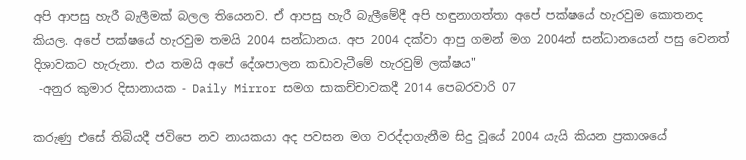අපි ආපසු හැරී බැලීමක් බලල තියෙනව. ඒ ආපසු හැරී බැලීමේදී අපි හඳුනාගත්තා අපේ පක්ෂයේ හැරවුම කොතනද කියල. අපේ පක්ෂයේ හැරවුම තමයි 2004 සන්ධානය. අප 2004 දක්වා ආපු ගමන් මග 2004න් සන්ධානයෙන් පසු වෙනත් දිශාවකට හැරුනා. එය තමයි අපේ දේශපාලන කඩාවැටීමේ හැරවුම් ලක්ෂය"
 -අනුර කුමාර දිසානායක - Daily Mirror සමග සාකච්චාවකදී 2014 පෙබරවාරි 07

කරුණු එසේ තිබියදී ජවිපෙ නව නායකයා අද පවසන මග වරද්දාගැනීම සිදු වූයේ 2004 යැයි කියන ප්‍රකාශයේ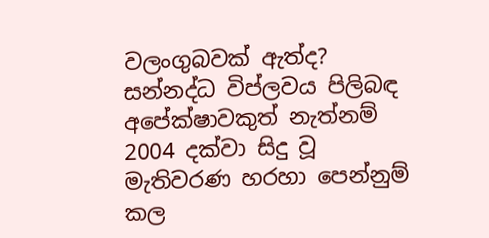වලංගුබවක් ඇත්ද?
සන්නද්ධ විප්ලවය පිලිබඳ අපේක්ෂාවකුත් නැත්නම් 2004 දක්වා සිදු වූ මැතිවරණ හරහා පෙන්නුම් කල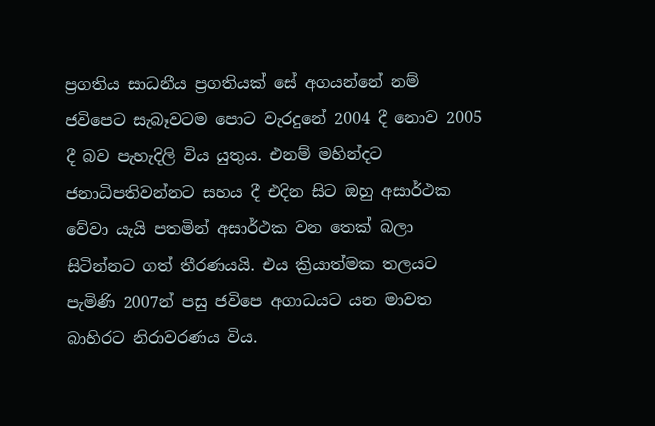ප්‍රගතිය සාධනීය ප්‍රගතියක් සේ අගයන්නේ නම් ජවිපෙට සැබෑවටම පොට වැරදුනේ 2004 දී නොව 2005 දී බව පැහැදිලි විය යුතුය. එනම් මහින්දට ජනාධිපතිවන්නට සහය දී එදින සිට ඔහු අසාර්ථක වේවා යැයි පතමින් අසාර්ථක වන තෙක් බලා සිටින්නට ගත් තීරණයයි. එය ක්‍රියාත්මක තලයට පැමිණි 2007න් පසු ජවිපෙ අගාධයට යන මාවත බාහිරට නිරාවරණය විය.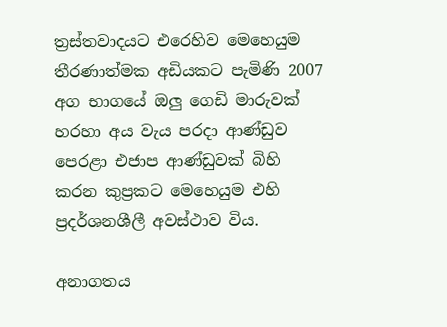ත්‍රස්තවාදයට එරෙහිව මෙහෙයුම තීරණාත්මක අඩියකට පැමිණි 2007 අග භාගයේ ඔලු ගෙඩි මාරුවක් හරහා අය වැය පරදා ආණ්ඩුව පෙරළා එජාප ආණ්ඩුවක් බිහි කරන කුප්‍රකට මෙහෙයුම එහි ප්‍රදර්ශනශීලී අවස්ථාව විය.

අනාගතය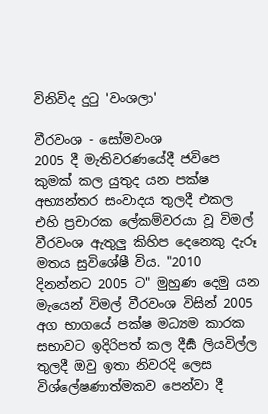විනිවිද දුටු 'වංශලා'

වීරවංශ - සෝමවංශ
2005 දී මැතිවරණයේදී ජවිපෙ කුමක් කල යුතුද යන පක්ෂ අභ්‍යන්තර සංවාදය තුලදී එකල එහි ප්‍රචාරක ලේකම්වරයා වූ විමල් වීරවංශ ඇතුලු කිහිප දෙනෙකු දැරූ මතය සුවිශේෂී විය. "2010 දිනන්නට 2005 ට" මුහුණ දෙමු යන මැයෙන් විමල් වීරවංශ විසින් 2005 අග භාගයේ පක්ෂ මධ්‍යම කාරක සභාවට ඉදිරිපත් කල දීර්‍ඝ ලියවිල්ල තුලදී ඔවු ඉතා නිවරදි ලෙස විශ්ලේෂණාත්මකව පෙන්වා දී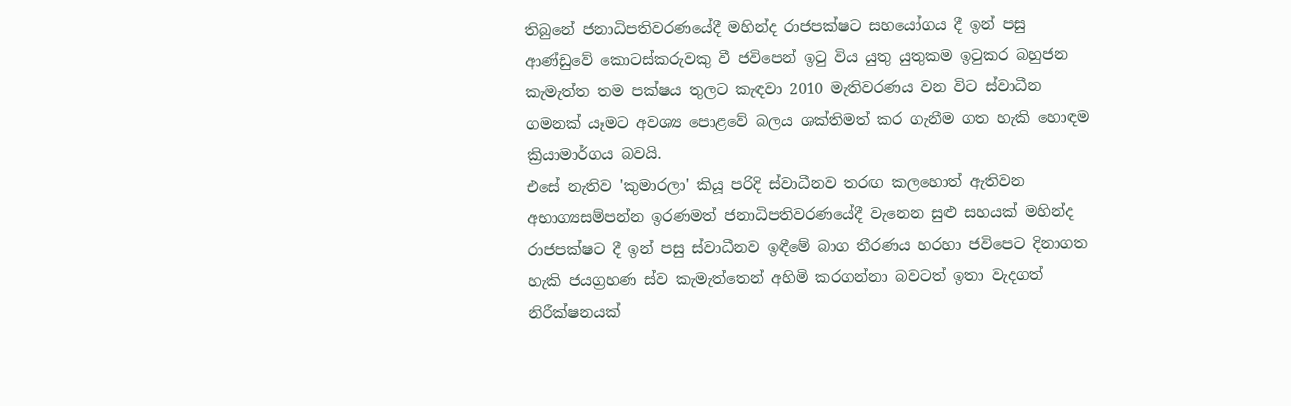තිබුනේ ජනාධිපතිවරණයේදී මහින්ද රාජපක්ෂට සහයෝගය දී ඉන් පසු ආණ්ඩුවේ කොටස්කරුවකු වී ජවිපෙන් ඉටු විය යුතු යුතුකම ඉටුකර බහුජන කැමැත්ත තම පක්ෂය තුලට කැඳවා 2010 මැතිවරණය වන විට ස්වාධීන ගමනක් යෑමට අවශ්‍ය පොළවේ බලය ශක්තිමත් කර ගැනීම ගත හැකි හොඳම ක්‍රියාමාර්ගය බවයි.
එසේ නැතිව 'කුමාරලා' කියූ පරිදි ස්වාධීනව තරඟ කලහොත් ඇතිවන අභාග්‍යසම්පන්න ඉරණමත් ජනාධිපතිවරණයේදී වැනෙන සුළු සහයක් මහින්ද රාජපක්ෂට දී ඉන් පසු ස්වාධීනව ඉඳීමේ බාග තීරණය හරහා ජවිපෙට දිනාගත හැකි ජයග්‍රහණ ස්ව කැමැත්තෙන් අහිමි කරගන්නා බවටත් ඉතා වැදගත් නිරීක්ෂනයක්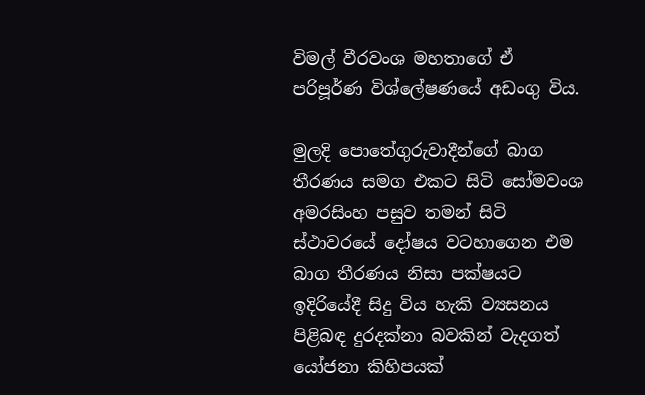විමල් වීරවංශ මහතාගේ ඒ පරිපූර්ණ විශ්ලේෂණයේ අඩංගු විය.

මුලදි පොතේගුරුවාදීන්ගේ බාග තීරණය සමග එකට සිටි සෝමවංශ අමරසිංහ පසුව තමන් සිටි ස්ථාවරයේ දෝෂය වටහාගෙන එම බාග තීරණය නිසා පක්ෂයට ඉදිරියේදී සිදු විය හැකි ව්‍යසනය පිළිබඳ දුරදක්නා බවකින් වැදගත් යෝජනා කිහිපයක්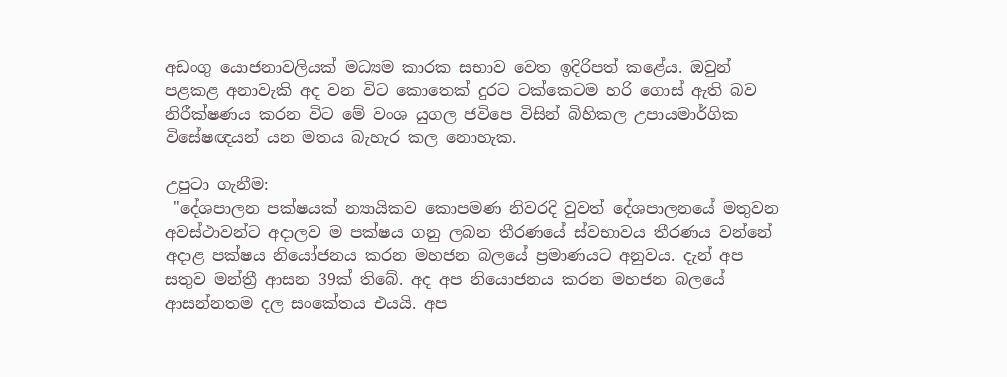අඩංගු යොජනාවලියක් මධ්‍යම කාරක සභාව වෙත ඉදිරිපත් කළේය. ඔවුන් පළකළ අනාවැකි අද වන විට කොතෙක් දුරට ටක්කෙටම හරි ගොස් ඇති බව නිරීක්ෂණය කරන විට මේ වංශ යුගල ජවිපෙ විසින් බිහිකල උපායමාර්ගික විසේෂඥයන් යන මතය බැහැර කල නොහැක.

උපුටා ගැනීම:
 "දේශපාලන පක්ෂයක් න්‍යායිකව කොපමණ නිවරදි වුවත් දේශපාලනයේ මතුවන අවස්ථාවන්ට අදාලව ම පක්ෂය ගනු ලබන තීරණයේ ස්වභාවය තීරණය වන්නේ අදාළ පක්ෂය නියෝජනය කරන මහජන බලයේ ප්‍රමාණයට අනුවය. දැන් අප සතුව මන්ත්‍රී ආසන 39ක් තිබේ. අද අප නියොජනය කරන මහජන බලයේ ආසන්නතම දල සංකේතය එයයි. අප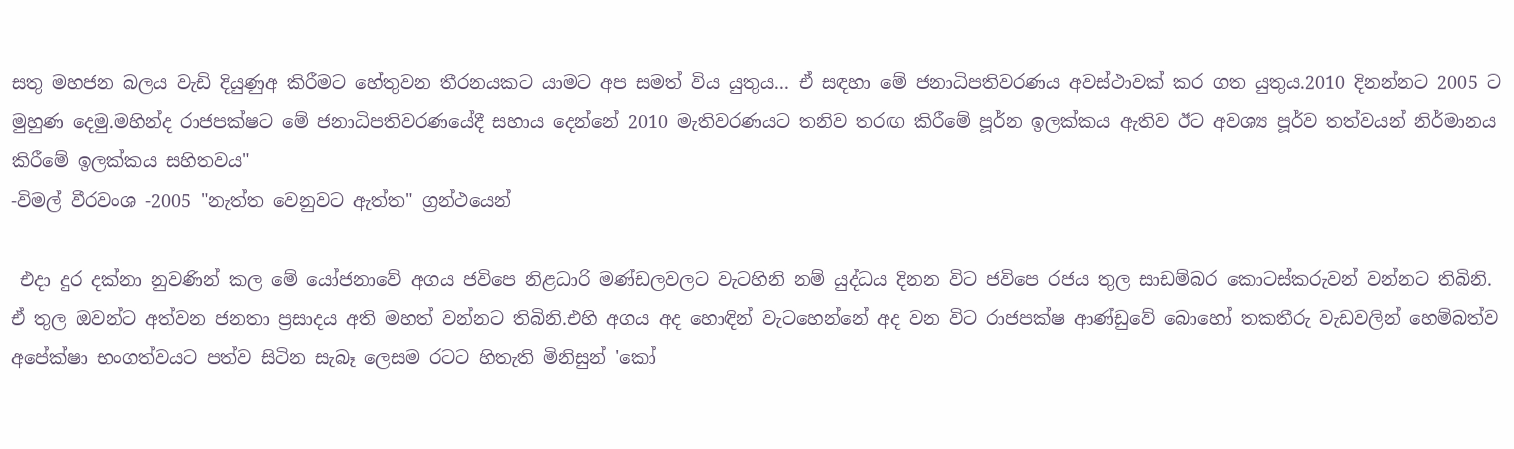සතු මහජන බලය වැඩි දියුණුඅ කිරීමට හේතුවන තීරනයකට යාමට අප සමත් විය යුතුය... ඒ සඳහා මේ ජනාධිපතිවරණය අවස්ථාවක් කර ගත යුතුය.2010 දිනන්නට 2005 ට මුහුණ දෙමු.මහින්ද රාජපක්ෂට මේ ජනාධිපතිවරණයේදී සහාය දෙන්නේ 2010 මැතිවරණයට තනිව තරඟ කිරීමේ පූර්න ඉලක්කය ඇතිව ඊට අවශ්‍ය පූර්ව තත්වයන් නිර්මානය කිරීමේ ඉලක්කය සහිතවය"
-විමල් වීරවංශ -2005 "නැත්ත වෙනුවට ඇත්ත" ග්‍රන්ථයෙන්

 එදා දුර දක්නා නුවණින් කල මේ යෝජනාවේ අගය ජවිපෙ නිළධාරි මණ්ඩලවලට වැටහිනි නම් යුද්ධය දිනන විට ජවිපෙ රජය තුල සාඩම්බර කොටස්කරුවන් වන්නට තිබිනි. ඒ තුල ඔවන්ට අත්වන ජනතා ප්‍රසාදය අති මහත් වන්නට තිබිනි.එහි අගය අද හොඳින් වැටහෙන්නේ අද වන විට රාජපක්ෂ ආණ්ඩුවේ බොහෝ තකතීරු වැඩවලින් හෙම්බත්ව අපේක්ෂා භංගත්වයට පත්ව සිටින සැබෑ ලෙසම රටට හිතැති මිනිසුන් 'කෝ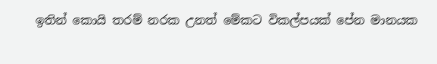ඉතින් කොයි තරම් නරක උනත් මේකට විකල්පයක් පේන මානයක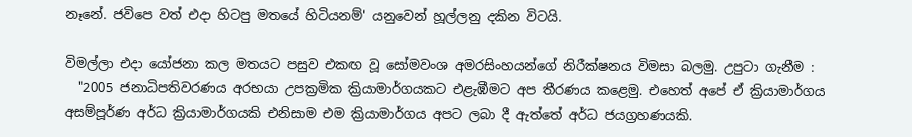නෑනේ. ජවිපෙ වත් එදා හිටපු මතයේ හිටියනම්' යනුවෙන් හූල්ලනු දකින විටයි.

විමල්ලා එදා යෝජනා කල මතයට පසුව එකඟ වූ සෝමවංශ අමරසිංහයන්ගේ නිරීක්ෂනය විමසා බලමු. උපුටා ගැනීම :
  "2005 ජනාධිපතිවරණය අරභයා උපක්‍රමික ක්‍රියාමාර්ගයකට එළැඹීමට අප තීරණය කළෙමු. එහෙත් අපේ ඒ ක්‍රියාමාර්ගය අසම්පූර්ණ අර්ධ ක්‍රියාමාර්ගයකි එනිසාම එම ක්‍රියාමාර්ගය අපට ලබා දී ඇත්තේ අර්ධ ජයග්‍රහණයකි.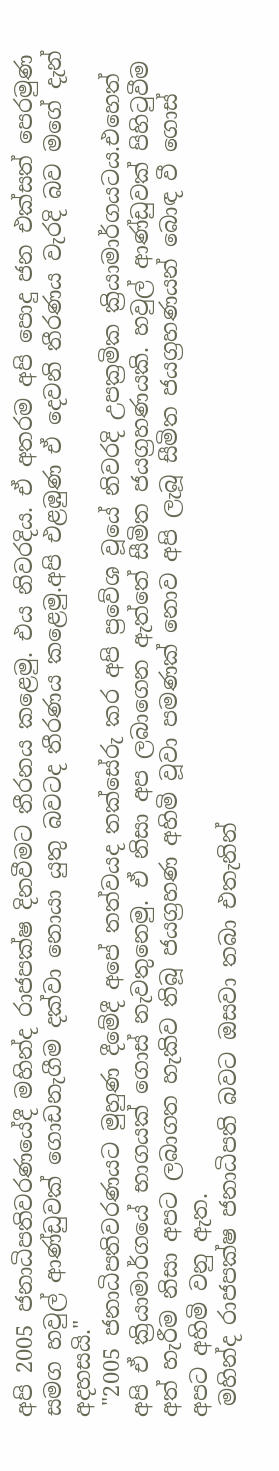අපි 2005 ජනාධිපතිවරණයේදී මහින්ද රාජපක්ෂ දිනවීමට තීරනය කළෙමු. එය නිවරදිය. ඒ අතරම අපි පොදු ජන එක්සත් පෙරමුණ සමග හවුල් ආණ්ඩුවක් ගොඩනැගීම දක්වා නොයා යුතු බවටද තීරණය කළෙමු.අපි එළඹුණ ඒ දෙවනි තීරණය වැරදි බව මගේ දැන් අදහසයි."
 "2005 ජනාධිපතිවරණයට මුහුණ දීමේදී අපේ තත්වයද තක්සේරු කර අපි ප්‍රවේශ වූයේ නිවරදි උපක්‍රමික ක්‍රියාමාර්ගයටය.එහෙත් අපි ඒ ක්‍රියාමාර්ගයේ භාගයක් ගොස් නැවතුනෙමු. ඒ නිසා අප ලබාගෙන ඇත්තේ සීමිත ජයග්‍රහණයකි. හවුල් ආණ්ඩුවක් පිහිටුවීම අත් හැරීම නිසා අපට ලබාගත හැකිව තිබූ ජයග්‍රහණ අහිමි වූවා පමණක් නොව අපි ලැබූ සීමිත ජයග්‍රහණයන් බොඳ වී ගොස් අපට අහිමි වනු ඇත.
 මහින්ද රාජපක්ෂ ජනාධිපති බවට ඔසවා තබා එතැනින්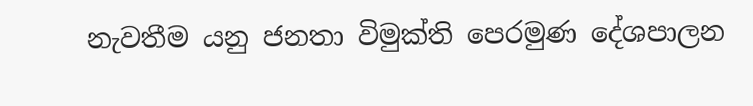නැවතීම යනු ජනතා විමුක්ති පෙරමුණ දේශපාලන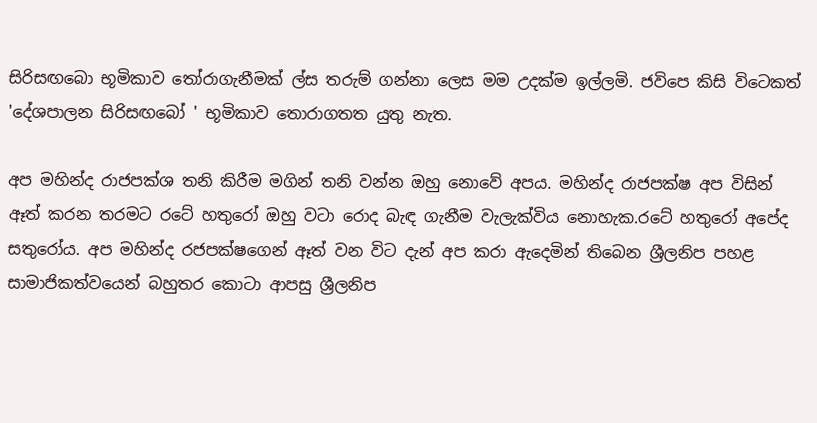සිරිසඟබො භූමිකාව තෝරාගැනීමක් ල්ස තරුම් ගන්නා ලෙස මම උදක්ම ඉල්ලමි. ජවිපෙ කිසි විටෙකත් 'දේශපාලන සිරිසඟබෝ ' භූමිකාව තොරාගතත යුතු නැත.

අප මහින්ද රාජපක්ශ තනි කිරීම මගින් තනි වන්න ඔහු නොවේ අපය. මහින්ද රාජපක්ෂ අප විසින් ඈත් කරන තරමට රටේ හතුරෝ ඔහු වටා රොද බැඳ ගැනීම වැලැක්විය නොහැක.රටේ හතුරෝ අපේද සතුරෝය. අප මහින්ද රජපක්ෂගෙන් ඈත් වන විට දැන් අප කරා ඇදෙමින් තිබෙන ශ්‍රීලනිප පහළ සාමාජිකත්වයෙන් බහුතර කොටා ආපසු ශ්‍රීලනිප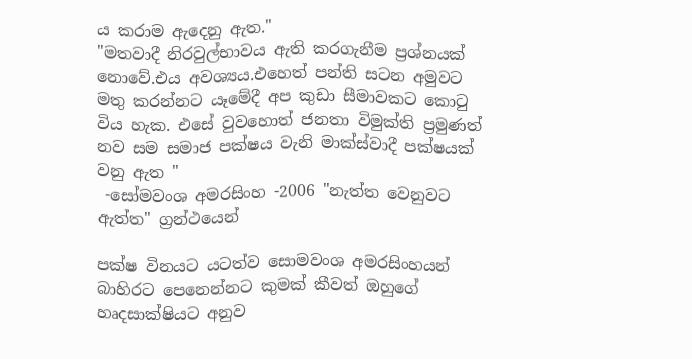ය කරාම ඇදෙනු ඇත."
"මතවාදී නිරවුල්භාවය ඇති කරගැනීම ප්‍රශ්නයක් නොවේ.එය අවශ්‍යය.එහෙත් පන්ති සටන අමුවට මතු කරන්නට යෑමේදී අප කුඩා සීමාවකට කොටු විය හැක. එසේ වුවහොත් ජනතා විමුක්ති ප්‍රමුණත් නව සම සමාජ පක්ෂය වැනි මාක්ස්වාදී පක්ෂයක් වනු ඇත "
 -සෝමවංශ අමරසිංහ -2006 "නැත්ත වෙනුවට ඇත්ත" ග්‍රන්ථයෙන්

පක්ෂ විනයට යටත්ව සොමවංශ අමරසිංහයන් බාහිරට පෙනෙන්නට කුමක් කීවත් ඔහුගේ හෘදසාක්ෂියට අනුව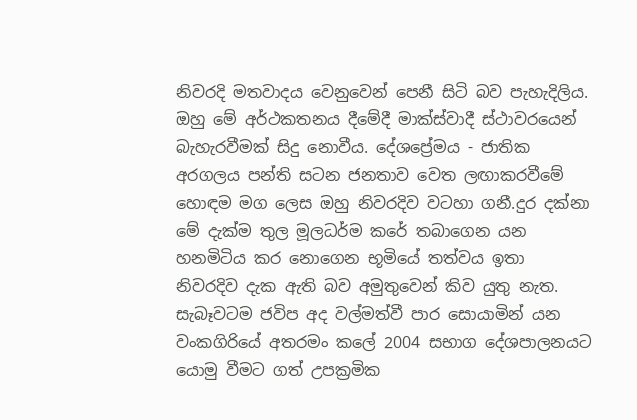නිවරදි මතවාදය වෙනුවෙන් පෙනී සිටි බව පැහැදිලිය. ඔහු මේ අර්ථකතනය දීමේදී මාක්ස්වාදී ස්ථාවරයෙන් බැහැරවීමක් සිදු නොවීය. දේශප්‍රේමය - ජාතික අරගලය පන්ති සටන ජනතාව වෙත ලඟාකරවීමේ හොඳම මග ලෙස ඔහු නිවරදිව වටහා ගනී.දුර දක්නා මේ දැක්ම තුල මූලධර්ම කරේ තබාගෙන යන හනමිටිය කර නොගෙන භූමියේ තත්වය ඉතා නිවරදිව දැක ඇති බව අමුතුවෙන් කිව යුතු නැත.
සැබෑවටම ජවිප අද වල්මත්වී පාර සොයාමින් යන වංකගිරියේ අතරමං කලේ 2004 සභාග දේශපාලනයට යොමු වීමට ගත් උපක්‍රමික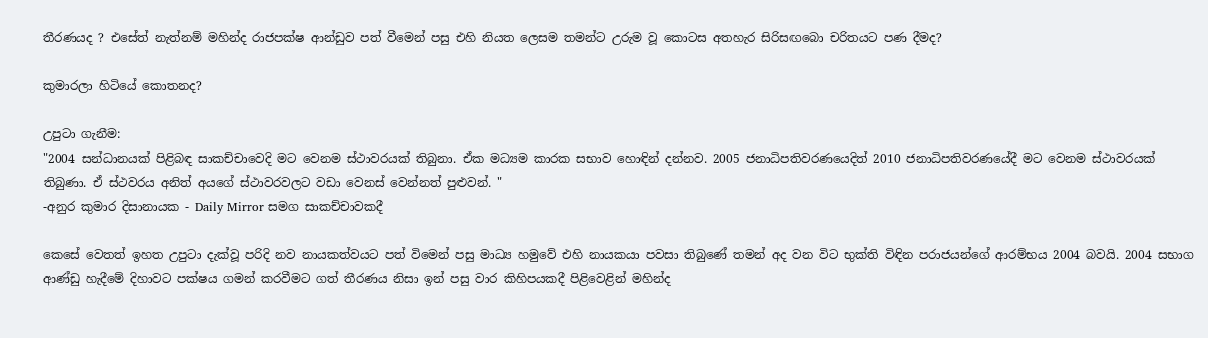තීරණයද ? එසේත් නැත්නම් මහින්ද රාජපක්ෂ ආන්ඩුව පත් වීමෙන් පසු එහි නියත ලෙසම තමන්ට උරුම වූ කොටස අතහැර සිරිසඟබො චරිතයට පණ දීමද?

කුමාරලා හිටියේ කොතනද?

උපුටා ගැනීම:
"2004 සන්ධානයක් පිළිබඳ සාකච්චාවෙදි මට වෙනම ස්ථාවරයක් තිබුනා. ඒක මධ්‍යම කාරක සභාව හොඳින් දන්නව. 2005 ජනාධිපතිවරණයෙදිත් 2010 ජනාධිපතිවරණයේදී මට වෙනම ස්ථාවරයක් තිබුණා. ඒ ස්ථවරය අනිත් අයගේ ස්ථාවරවලට වඩා වෙනස් වෙන්නත් පුළුවන්. "
-අනුර කුමාර දිසානායක - Daily Mirror සමග සාකච්චාවකදී

කෙසේ වෙතත් ඉහත උපුටා දැක්වූ පරිදි නව නායකත්වයට පත් විමෙන් පසු මාධ්‍ය හමුවේ එහි නායකයා පවසා තිබුණේ තමන් අද වන විට භුක්ති විඳින පරාජයන්ගේ ආරම්භය 2004 බවයි. 2004 සභාග ආණ්ඩු හැදීමේ දිහාවට පක්ෂය ගමන් කරවීමට ගත් තීරණය නිසා ඉන් පසු වාර කිහිපයකදී පිළිවෙළින් මහින්ද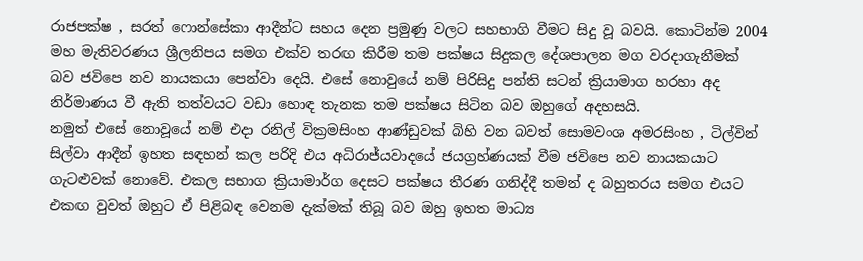රාජපක්ෂ , සරත් ෆොන්සේකා ආදීන්ට සහය දෙන ප්‍රමුණු වලට සහභාගි වීමට සිදු වූ බවයි. කොටින්ම 2004 මහ මැතිවරණය ශ්‍රීලනිපය සමග එක්ව තරඟ කිරීම තම පක්ෂය සිදුකල දේශපාලන මග වරදාගැනීමක් බව ජවිපෙ නව නායකයා පෙන්වා දෙයි. එසේ නොවුයේ නම් පිරිසිදු පන්ති සටන් ක්‍රියාමාග හරහා අද නිර්මාණය වී ඇති තත්වයට වඩා හොඳ තැනක තම පක්ෂය සිටින බව ඔහුගේ අදහසයි.
නමුත් එසේ නොවූයේ නම් එදා රනිල් වික්‍රමසිංහ ආණ්ඩුවක් බිහි වන බවත් සොමවංශ අමරසිංහ , ටිල්වින් සිල්වා ආදීන් ඉහත සඳහන් කල පරිදි එය අධිරාජ්යවාදයේ ජයග්‍රහ්ණයක් වීම ජවිපෙ නව නායකයාට ගැටළුවක් නොවේ. එකල සභාග ක්‍රියාමාර්ග දෙසට පක්ෂය තීරණ ගනිද්දී තමන් ද බහුතරය සමග එයට එකඟ වුවත් ඔහුට ඒ පිළිබඳ වෙනම දැක්මක් තිබූ බව ඔහු ඉහත මාධ්‍ය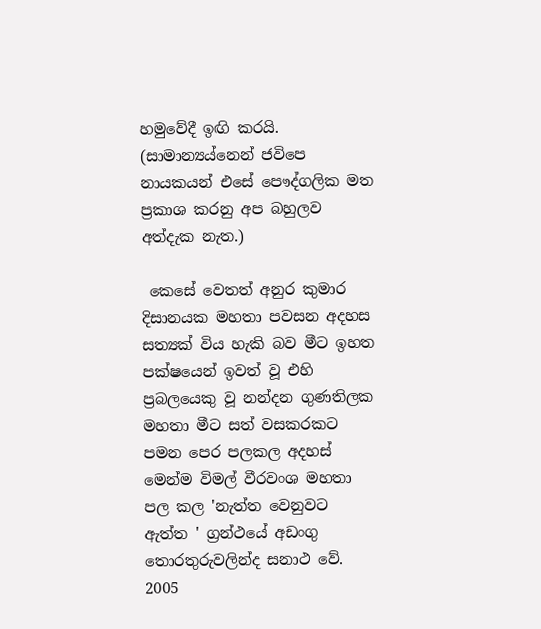හමුවේදී ඉඟි කරයි. (සාමාන්‍යය්නෙන් ජවිපෙ නායකයන් එසේ පෞද්ගලික මත ප්‍රකාශ කරනු අප බහුලව අත්දැක නැත.)

 කෙසේ වෙතත් අනුර කුමාර දිසානයක මහතා පවසන අදහස සත්‍යක් විය හැකි බව මීට ඉහත පක්ෂයෙන් ඉවත් වූ එහි ප්‍රබලයෙකු වූ නන්දන ගුණතිලක මහතා මීට සත් වසකරකට පමන පෙර පලකල අදහස් මෙන්ම විමල් වීරවංශ මහතා පල කල 'නැත්ත වෙනුවට ඇත්ත ' ග්‍රන්ථයේ අඩංගු තොරතුරුවලින්ද සනාථ වේ. 2005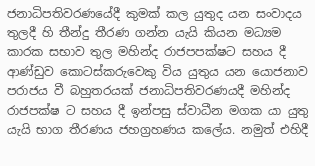ජනාධිපතිවරණයේදී කුමක් කල යුතුද යන සංවාදය තුලදී හි තීන්දු තීරණ ගන්න යැයි කියන මධ්‍යම කාරක සභාව තුල මහින්ද රාජපපක්ෂට සහය දී ආණ්ඩුව කොටස්කරුවෙකු විය යුතුය යන යොජනාව පරාජය වී බහුතරයක් ජනාධිපතිවරණයදී මහින්ද රාජපක්ෂ ට සහය දී ඉන්පසු ස්වාධීන මගක යා යුතු යැයි භාග තීරණය ජහග්‍රහණය කලේය. නමුත් එහිදී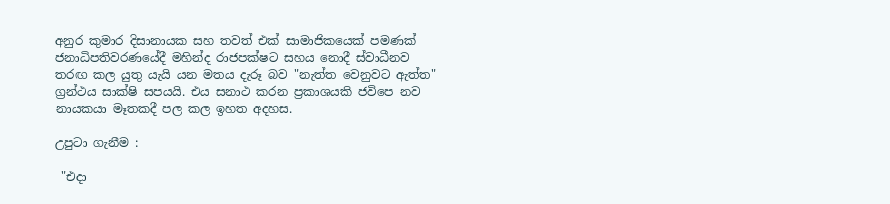අනුර කුමාර දිසානායක සහ තවත් එක් සාමාජිකයෙක් පමණක් ජනාධිපතිවරණයේදී මහින්ද රාජපක්ෂට සහය නොදී ස්වාධීනව තරඟ කල යුතු යැයි යන මතය දැරූ බව "නැත්ත වෙනුවට ඇත්ත" ග්‍රන්ථය සාක්ෂි සපයයි. එය සනාථ කරන ප්‍රකාශයකි ජවිපෙ නව නායකයා මෑතකදී පල කල ඉහත අදහස.

උපුටා ගැනීම :

 "එදා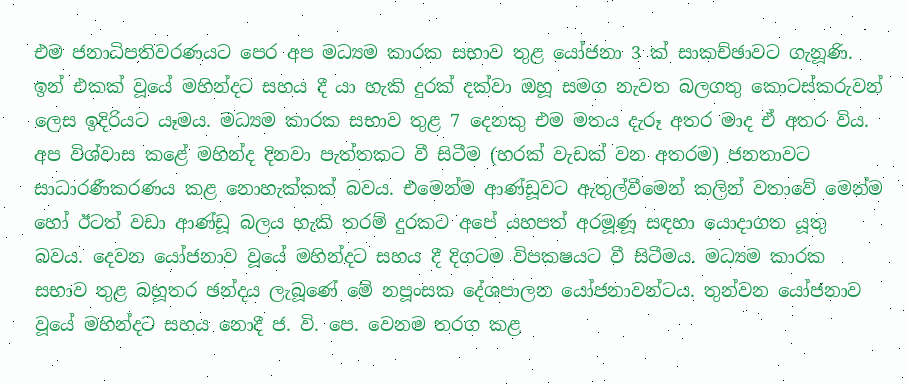එම ජනාධිපතිවරණයට පෙර අප මධ්‍යම කාරක සභාව තුළ යෝජනා 3 ක් සාකච්ඡාවට ගැනූණි. ඉන් එකක් වූයේ මහින්දට සහය දී යා හැකි දුරක් දක්වා ඔහූ සමග නැවත බලගතු කොටස්කරුවන් ලෙස ඉදිරියට යෑමය. මධ්‍යම කාරක සභාව තුළ 7 දෙනකු එම මතය දැරූ අතර මාද ඒ අතර විය. අප විශ්වාස කළේ මහින්ද දිනවා පැත්තකට වී සිටීම (හරක් වැඩක් වන අතරම) ජනතාවට සාධාරණීකරණය කළ නොහැක්කක් බවය. එමෙන්ම ආණ්ඩූවට ඇතුල්වීමෙන් කලින් වතාවේ මෙන්ම හෝ ඊටත් වඩා ආණ්ඩූ බලය හැකි තරම් දුරකට අපේ යහපත් අරමූණූ සඳහා යොදාගත යූතු බවය. දෙවන යෝජනාව වූයේ මහින්දට සහය දී දිගටම විපකෂයට වී සිටීමය. මධ්‍යම කාරක සභාව තුළ බහූතර ඡන්දය ලැබූණේ මේ නපූංසක දේශපාලන යෝජනාවන්ටය. තුන්වන යෝජනාව වූයේ මහින්දට සහය නොදී ජ. වි. පෙ. වෙනම තරග කළ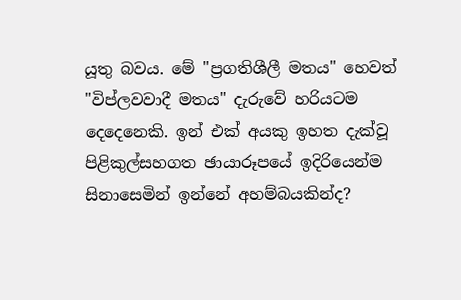යූතු බවය. මේ "ප්‍රගතිශීලී මතය" හෙවත් "විප්ලවවාදී මතය" දැරුවේ හරියටම දෙදෙනෙකි. ඉන් එක් අයකු ඉහත දැක්වූ පිළිකුල්සහගත ඡායාරූපයේ ඉදිරියෙන්ම සිනාසෙමින් ඉන්නේ අහම්බයකින්ද?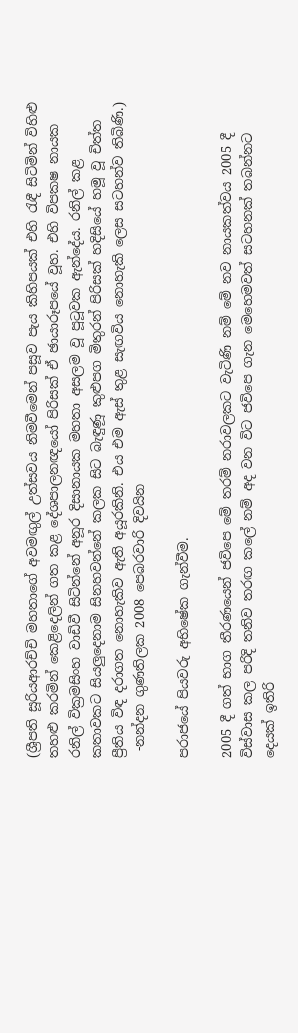(ශ්‍රීපති සූරියආරච්චි මහතාගේ අවමඟුල් උත්සවය නිමවීමෙන් පසූව පැය කිහිපයක් එහි රැඳී සිටිමින් විහිළු තහළු කරමින් කෙළිදෙලින් ගත කළ දේශපාලනඥයෝ පිරිසක් ඒ ඡායාරූපයේ වූහ. එහි විපකෂ නායක රනිල් වික්‍රමසිංහ වාඩිවී සිටින්නේ අනූර දිසානායක මහතා අසලම වූ පූටූවක ඇන්දේය. රනිල් කළ කතාවකට සියලුදෙනාම සිනහවන්නේ කලක සිට බැඳුණූ කුළුපග මිතුරන් පිරිසක් හදිසියේ හමූ වූ චිත්ත ප්‍රීතිය විඳ දරාගත නොහැකිව ඇති අයූරකිනි. එය එම ඇස් තුළ සැඟවිය නොහැකි ලෙස සටහන්ව තිබිණි.)
 -නන්දන ගුණතිලක 2008 පෙබරවාරි දිවයින

පරාජයේ පියවරු අභිෂේක ගැන්වීම.

2005 දී ගත් භාග තීරණයෙන් ජවිපෙ මේ තරම් නරාවලකට වැටිණි නම් මේ නව නායකත්වය 2005 දී විස්වාස කල පරිදි තනිව තරඟ කලේ නම් අද වන විට ජවිපෙ ගැන මෙහෙමවත් සටහනක් තබන්නට දෙයක් ඉතිරි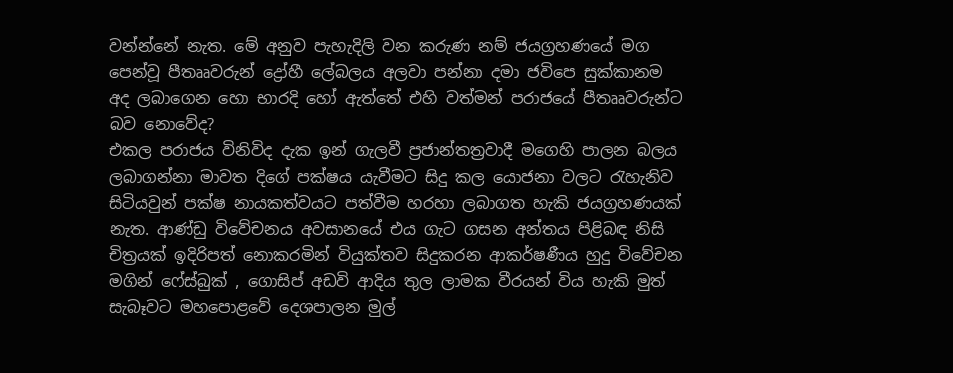වන්න්නේ නැත. මේ අනුව පැහැදිලි වන කරුණ නම් ජයග්‍රහණයේ මග පෙන්වූ පීතෲවරුන් ද්‍රෝහී ලේබලය අලවා පන්නා දමා ජවිපෙ සුක්කානම අද ලබාගෙන හො භාරදි හෝ ඇත්තේ එහි වත්මන් පරාජයේ පීතෲවරුන්ට බව නොවේද?
එකල පරාජය විනිවිද දැක ඉන් ගැලවී ප්‍රජාන්තත්‍රවාදී මගෙහි පාලන බලය ලබාගන්නා මාවත දිගේ පක්ෂය යැවීමට සිදු කල යොජනා වලට රැහැනිව සිටියවුන් පක්ෂ නායකත්වයට පත්වීම හරහා ලබාගත හැකි ජයග්‍රහණයක් නැත. ආණ්ඩු විවේචනය අවසානයේ එය ගැට ගසන අන්තය පිළිබඳ නිසි චිත්‍රයක් ඉදිරිපත් නොකරමින් වියුක්තව සිදුකරන ආකර්ෂණීය හුදු විවේචන මගින් ෆේස්බුක් , ගොසිප් අඩවි ආදිය තුල ලාමක වීරයන් විය හැකි මුත් සැබෑවට මහපොළවේ දෙශපාලන මුල්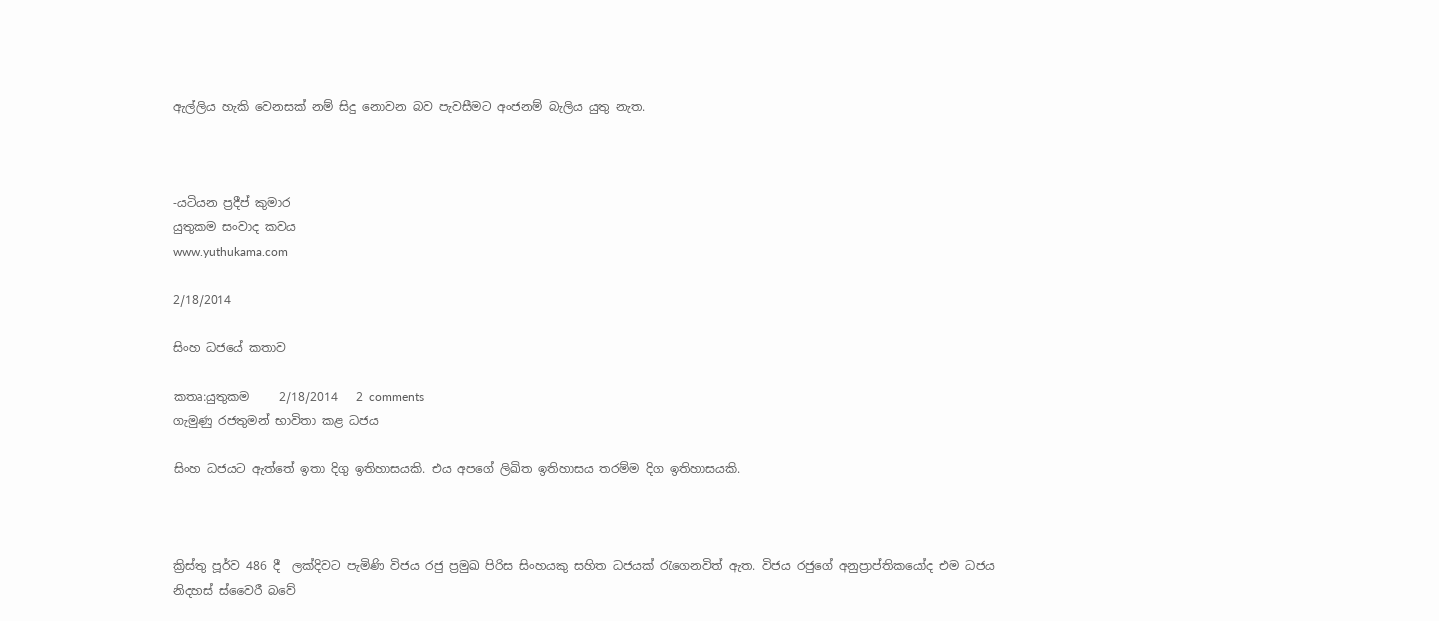ඇල්ලිය හැකි වෙනසක් නම් සිදු නොවන බව පැවසීමට අංජනම් බැලිය යුතු නැත.



-යටියන ප්‍රදීප් කුමාර
යුතුකම සංවාද කවය
www.yuthukama.com

2/18/2014

සිංහ ධජයේ කතාව

කතෘ:යුතුකම     2/18/2014   2 comments
ගැමුණු රජතුමන් භාවිතා කළ ධජය

සිංහ ධජයට ඇත්තේ ඉතා දිගු ඉතිහාසයකි. එය අපගේ ලිඛිත ඉතිහාසය තරම්ම දිග ඉතිහාසයකි.



ක්‍රිස්තු පූර්ව 486 දී  ලක්දිවට පැමිණි විජය රජු ප්‍රමුඛ පිරිස සිංහයකු සහිත ධජයක් රැගෙනවිත් ඇත. විජය රජුගේ අනුප්‍රාප්තිකයෝද එම ධජය නිදහස් ස්වෛරී බවේ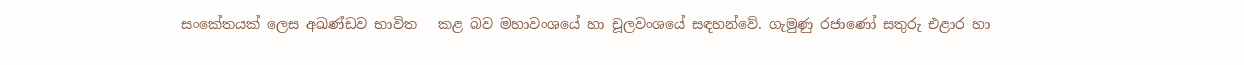සංකේතයක් ලෙස අඛණ්ඩව භාවිත   කළ බව මහාවංශයේ හා චූලවංශයේ සඳහන්වේ. ගැමුණු රජාණෝ සතුරු එළාර හා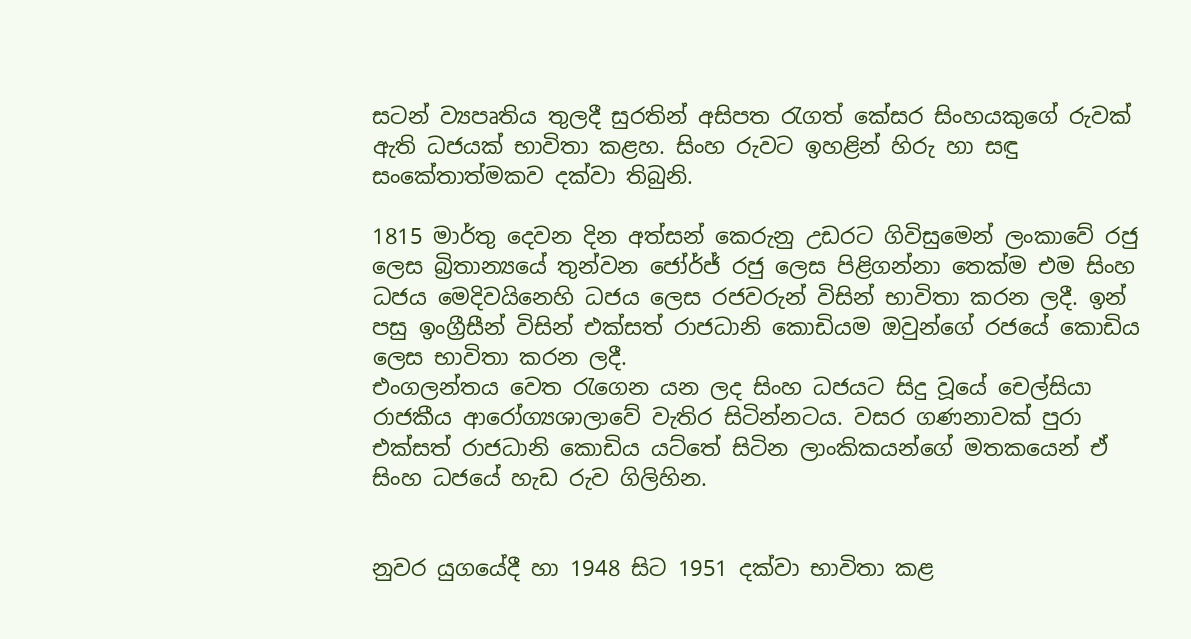සටන් ව්‍යපෘතිය තුලදී සුරතින් අසිපත රැගත් කේසර සිංහයකුගේ රුවක් ඇති ධජයක් භාවිතා කළහ. සිංහ රුවට ඉහළින් හිරු හා සඳු සංකේතාත්මකව දක්වා තිබුනි.

1815 මාර්තු දෙවන දින අත්සන් කෙරුනු උඩරට ගිවිසුමෙන් ලංකාවේ රජු ලෙස බ්‍රිතාන්‍යයේ තුන්වන ජෝර්ජ් රජු ලෙස පිළිගන්නා තෙක්ම එම සිංහ ධජය මෙදිවයිනෙහි ධජය ලෙස රජවරුන් විසින් භාවිතා කරන ලදී. ඉන් පසු ඉංග්‍රීසීන් විසින් එක්සත් රාජධානි කොඩියම ඔවුන්ගේ රජ‍යේ කොඩිය ලෙස භාවිතා කරන ලදී.
එංගලන්තය වෙත රැගෙන යන ලද සිංහ ධජයට සිදු වූයේ චෙල්සියා රාජකීය ආරෝග්‍යශාලාවේ වැතිර සිටින්නටය. වසර ගණනාවක් පුරා එක්සත් රාජධානි කොඩිය යට්තේ සිටින ලාංකිකයන්ගේ මතකයෙන් ඒ සිංහ ධජයේ හැඩ රුව ගිලිහින.


නුවර යුගයේදී හා 1948 සිට 1951 දක්වා භාවිතා කළ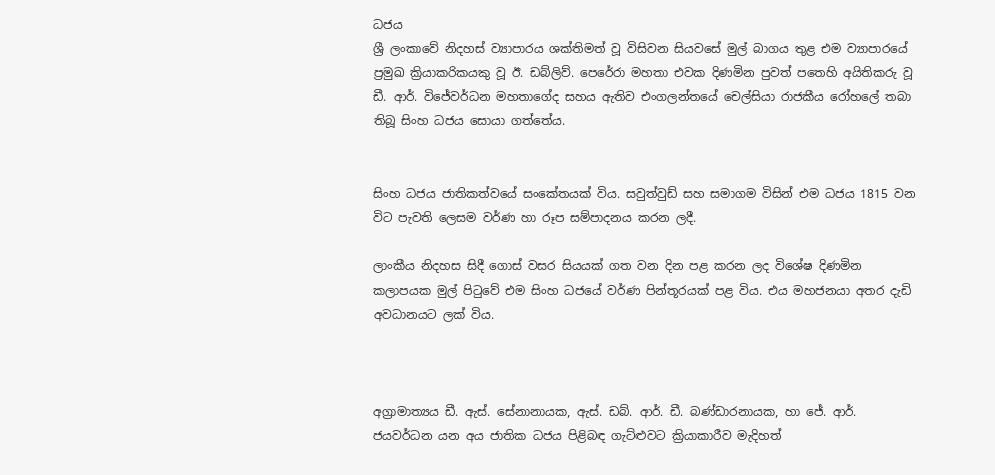ධජය
ශ්‍රී ලංකාවේ නිදහස් ව්‍යාපාරය ශක්තිමත් වූ විසිවන සියවසේ මුල් බාගය තුළ එම ව්‍යාපාරයේ ප්‍රමුඛ ක්‍රියාකරිකයකු වූ ඊ. ඩබ්ලිව්. පෙරේරා මහතා එවක දිණමින පුවත් පතෙහි අයිතිකරු වූ ඩී. ආර්. විජේවර්ධන මහතාගේද සහය ඇතිව එංගලන්තයේ චෙල්සියා රාජකීය රෝහලේ තබා තිබූ සිංහ ධජය සොයා ගත්තේය.


සිංහ ධජය ජාතිකත්වයේ සංකේතයක් විය. සවුත්වුඩ් සහ සමාගම විසින් එම ධජය 1815 වන විට පැවති ලෙසම වර්ණ හා රූප සම්පාදනය කරන ලදී.

ලාංකීය නිදහස සිදී ගොස් වසර සියයක් ගත වන දින පළ කරන ලද විශේෂ දිණමින කලාපයක මුල් පිටුවේ එම සිංහ ධජයේ වර්ණ පින්තූරයක් පළ විය. එය මහජනයා අතර දැඩි අවධානයට ලක් විය.



අග්‍රාමාත්‍යය ඩී. ඇස්. සේනානායක, ඇස්. ඩබ්. ආර්. ඩී. බණ්ඩාරනායක, හා ජේ. ආර්. ජයවර්ධන යන අය ජාතික ධජය පිළිබඳ ගැට්ළුවට ක්‍රියාකාරීව මැදිහත්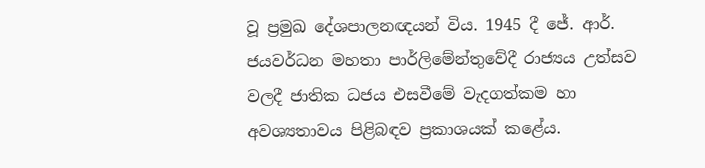වූ ප්‍රමුඛ දේශපාලනඥයන් විය. 1945 දී ජේ. ආර්. ජයවර්ධන මහතා පාර්ලිමේන්තුවේදී රාජ්‍යය උත්සව වලදී ජාතික ධජය එසවීමේ වැදගත්කම හා අවශ්‍යතාවය පිළිබඳව ප්‍රකාශයක් කළේය.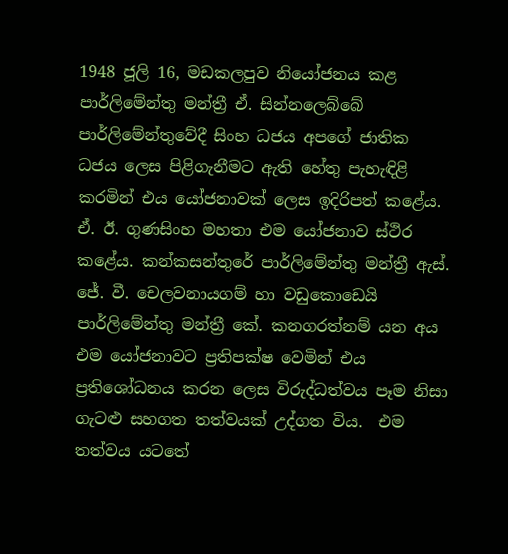1948 ජූලි 16, මඩකලපුව නියෝජනය කළ පාර්ලිමේන්තු මන්ත්‍රී ඒ. සින්නලෙබ්බේ පාර්ලිමේන්තුවේදී සිංහ ධජය අපගේ ජාතික ධජය ලෙස පිළිගැනීමට ඇති හේතු පැහැඳිළි කරමින් එය යෝජනාවක් ලෙස ඉදිරිපත් කළේය. ඒ. ඊ. ගුණසිංහ මහතා එම යෝජනාව ස්ථිර කළේය. කන්කසන්තුරේ පාර්ලිමේන්තු මන්ත්‍රී ඇස්. ජේ. වී. චෙලවනායගම් හා වඩුකොඩෙයි පාර්ලිමේන්තු මන්ත්‍රී කේ. කනගරත්නම් යන අය එම යෝජනාවට ප්‍රතිපක්ෂ වෙමින් එය ප්‍රතිශෝධනය කරන ලෙස විරුද්ධත්වය පෑම නිසා ගැටළු සහගත තත්වයක් උද්ගත විය.  එම තත්වය යටතේ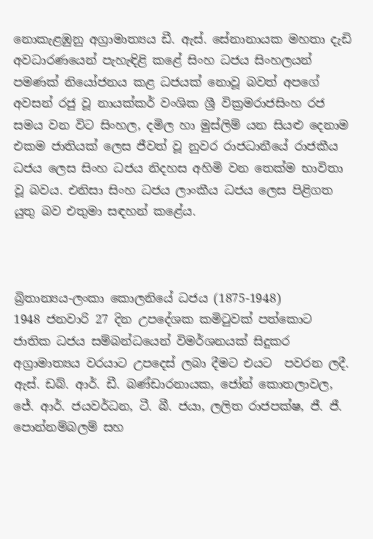නොකැළඹුනු අග්‍රාමාත්‍යය ඩී. ඇස්. සේනානායක මහතා දැඩි අවධාරණයෙන් පැහැඳිළි කළේ සිංහ ධජය සිංහලයන් පමණක් නියෝජනය කළ ධජයක් නොවූ බවත් අපගේ අවසන් රජු වූ නායක්කර් වංශික ශ්‍රී වික්‍රමරාජසිංහ රජ සමය වන විට සිංහල, දමිල හා මුස්ලිම් යන සියළු දෙනාම එකම ජාතියක් ලෙස ජීවත් වූ නුවර රාජධානීයේ රාජකීය ධජය ලෙස සිංහ ධජය නිදහස අහිමි වන තෙක්ම භාවිතා වූ බවය. එනිසා සිංහ ධජය ලාංකීය ධජය ලෙස පිළිගත යුතු බව එතුමා සඳහන් කළේය.



බ්‍රිතාන්‍යය-ලංකා කොලනියේ ධජය (1875-1948)
1948 ජනවාරි 27 දින උපදේශක කමිටුවක් පත්කොට ජාතික ධජය සම්බන්ධයෙන් විමර්ශනයක් සිදුකර අග්‍රාමාත්‍යය වරයාට උපදෙස් ලබා දීමට එයට  පවරන ලදී. ඇස්. ඩබ්. ආර්. ඩී. බණ්ඩාරනායක, ජෝන් කොතලාවල,  ජේ. ආර්. ජයවර්ධන, ටී. බී. ජයා, ලලිත රාජපක්ෂ, ජී. ජී. පොන්නම්බලම් සහ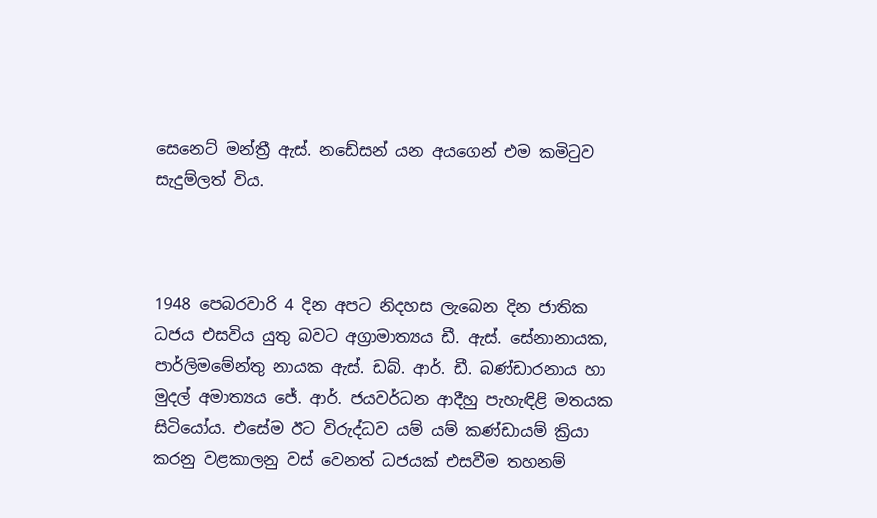සෙනෙට් මන්ත්‍රී ඇස්. නඩේසන් යන අයගෙන් එම කමිටුව සැදුම්ලත් විය.



1948 පෙබරවාරි 4 දින අපට නිදහස ලැබෙන දින ජාතික ධජය එසවිය යුතු බවට අග්‍රාමාත්‍යය ඩී. ඇස්. සේනානායක, පාර්ලිමමේන්තු නායක ඇස්. ඩබ්. ආර්. ඩී. බණ්ඩාරනාය හා මුදල් අමාත්‍යය ජේ. ආර්. ජයවර්ධන ආදීහු පැහැඳිළි මතයක සිටි‍යෝය. එසේම ඊට විරුද්ධව යම් යම් කණ්ඩායම් ක්‍රියා කරනු වළකාලනු වස් වෙනත් ධජයක් එසවීම තහනම්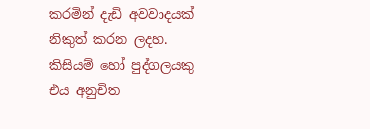කරමින් දැඩි අවවාදයක් නිකුත් කරන ලදහ. කිසියම් හෝ පුද්ගලයකු එය අනුචිත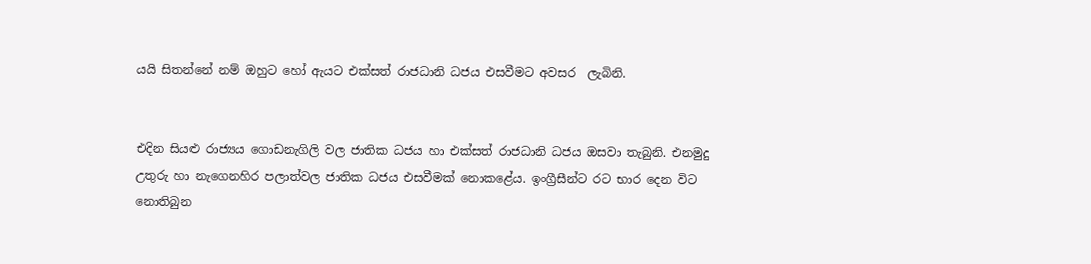යයි සිතන්නේ නම් ඔහුට හෝ ඇයට එක්සත් රාජධානි ධජය එසවීමට අවසර  ලැබිනි.


එදින සියළු රාජ්‍යය ගොඩනැගිලි වල ජාතික ධජය හා එක්සත් රාජධානි ධජය ඔසවා තැබුනි. එනමුදු උතුරු හා නැගෙනහිර පලාත්වල ජාතික ධජය එසවීමක් නොකළේය. ඉංග්‍රීසීන්ට රට භාර දෙන විට නොතිබුන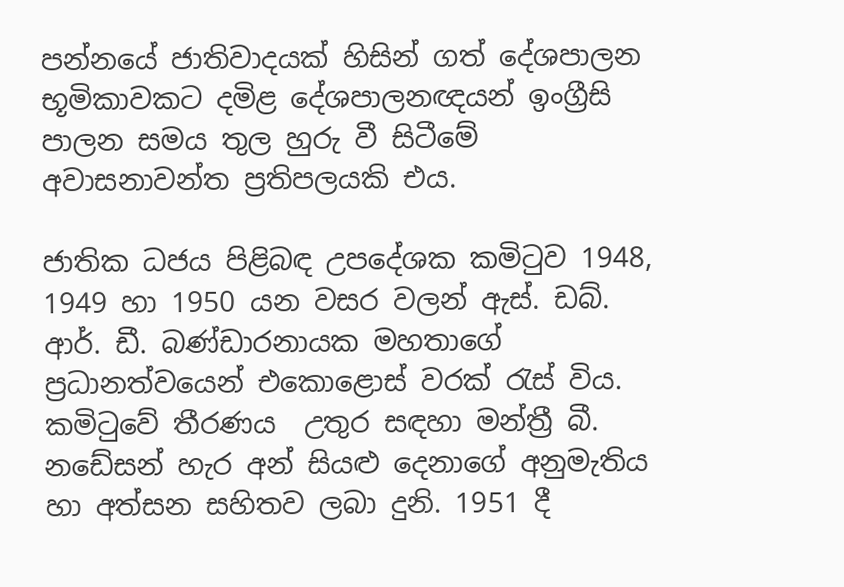පන්නයේ ජාතිවාදයක් හිසින් ගත් දේශපාලන භූමිකාවකට දමිළ දේශපාලනඥයන් ඉංග්‍රීසි පාලන සමය තුල හුරු වී සිටීමේ අවාසනාවන්ත ප්‍රතිපලයකි එය.

ජාතික ධජය පිළිබඳ උපදේශක කමිටුව 1948, 1949 හා 1950 යන වසර වලන් ඇස්. ඩබ්. ආර්. ඩී. බණ්ඩාරනායක මහතාගේ ප්‍රධානත්වයෙන් එකොළොස් වරක් රැස් විය. කමිටුවේ තීරණය  උතුර සඳහා මන්ත්‍රී බී. නඩේසන් හැර අන් සියළු දෙනාගේ අනුමැතිය හා අත්සන සහිතව ලබා දුනි. 1951 දී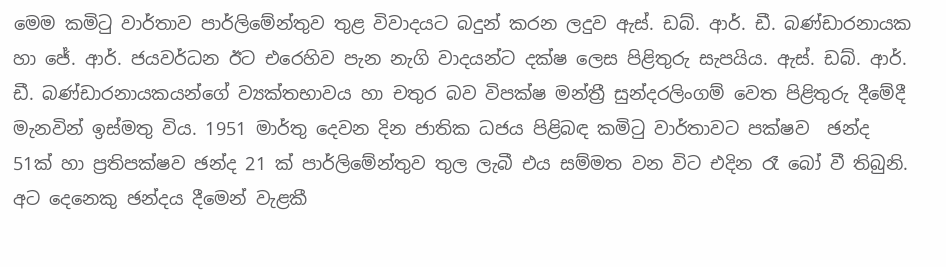මෙම කමිටු වාර්තාව පාර්ලිමේන්තුව තුළ විවාදයට බදුන් කරන ලදුව ඇස්. ඩබ්. ආර්. ඩී. බණ්ඩාරනායක හා ජේ. ආර්. ජයවර්ධන ඊට එරෙහිව පැන නැගි වාදයන්ට දක්ෂ ලෙස පිළිතුරු සැප‍යිය. ඇස්. ඩබ්. ආර්. ඩී. බණ්ඩාරනායකයන්ගේ ව්‍යක්තභාවය හා චතුර බව විපක්ෂ මන්ත්‍රී සුන්දරලිංගම් වෙත පිළිතුරු දීමේදී මැනවින් ඉස්මතු විය. 1951 මාර්තු දෙවන දින ජාතික ධජය පිළිබඳ කමිටු වාර්තාවට පක්ෂව  ඡන්ද 51ක් හා ප්‍රතිපක්ෂව ඡන්ද 21 ක් පාර්ලිමේන්තුව තුල ලැබී එය සම්මත වන විට එදින රෑ බෝ වී තිබුනි. අට දෙනෙකු ඡන්දය දීමෙන් වැළකී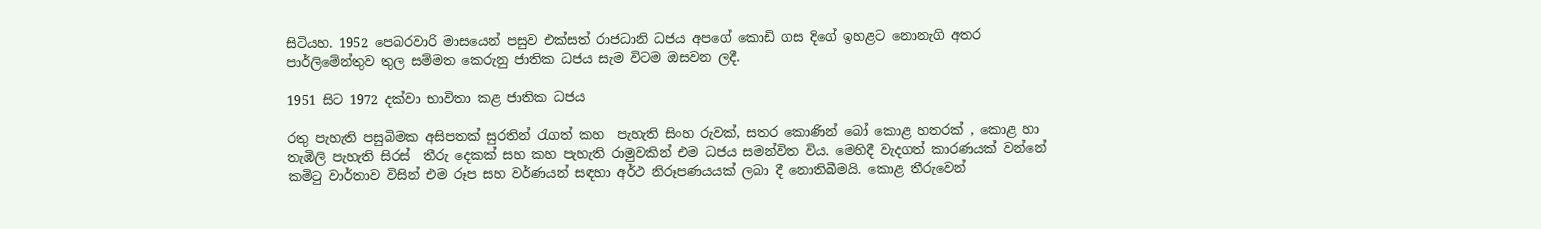සිටියහ. 1952 පෙබරවාරි මාසයෙන් පසුව එක්සත් රාජධානි ධජය අපගේ කොඩි ගස දිගේ ඉහළට නොනැගි අතර පාර්ලිමේන්තුව තුල සම්මත කෙරුනු ජාතික ධජය සැම විටම ඔසවන ලදී.

1951 සිට 1972 දක්වා භාවිතා කළ ජාතික ධජය

රතු පැහැති පසුබිමක අසිපතක් සුරතින් රැගත් කහ  පැහැති සිංහ රුවක්, සතර කොණින් බෝ කොළ හතරක් , කොළ හා තැඹිලි පැහැති සිරස්  තීරු දෙකක් සහ කහ පැහැති රාමුවකින් එම ධජය සමන්විත විය. මෙහිදී වැදගත් කාරණයක් වන්නේ  කමිටු වාර්තාව විසින් එම රූප සහ වර්ණයන් සඳහා අර්ථ නිරූපණයයක් ලබා දී නොතිබීමයි. කොළ තීරුවෙන්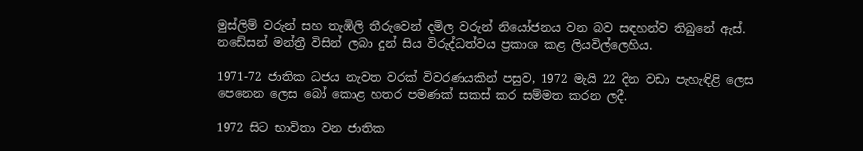මුස්ලිම් වරුන් සහ තැඹිලි තීරුවෙන් දමිල වරුන් නියෝජනය වන බව සඳහන්ව තිබුනේ ඇස්. නඩේසන් මන්ත්‍රී විසින් ලබා දුන් සිය විරුද්ධත්වය ප්‍රකාශ කළ ලියවිල්ලෙහිය.

1971-72 ජාතික ධජය නැවත වරක් විවරණයකින් පසුව, 1972 මැයි 22 දින වඩා පැහැඳිළි ලෙස පෙනෙන ලෙස බෝ කොළ හතර පමණක් සකස් කර සම්මත කරන ලදී.

1972 සිට භාවිතා වන ජාතික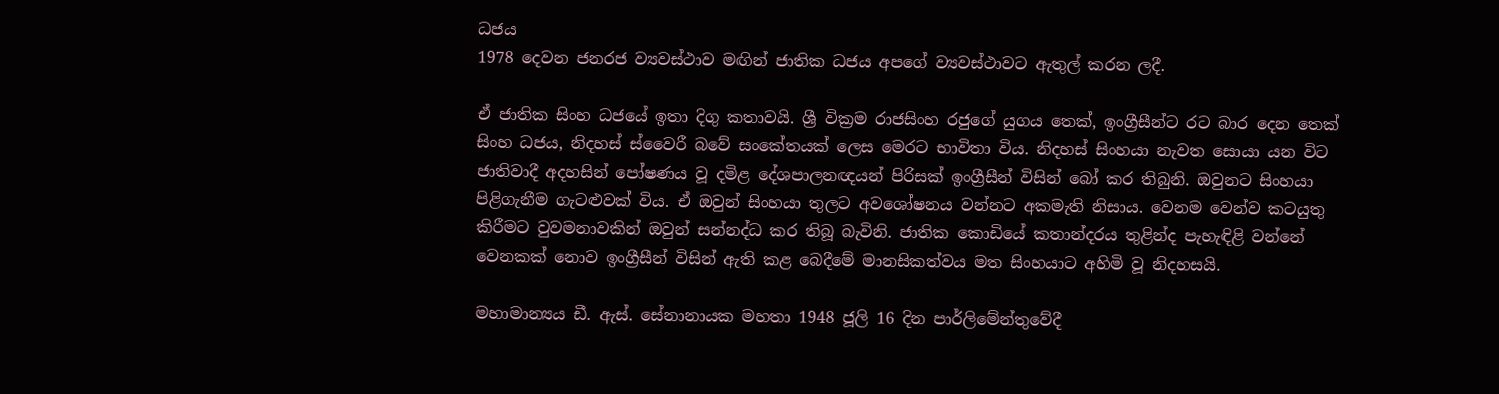ධජය
1978 දෙවන ජනරජ ව්‍යවස්ථාව මඟින් ජාතික ධජය අ‍පගේ ව්‍යවස්ථාවට ඇතුල් කරන ලදී.

ඒ ජාතික සිංහ ධජයේ ඉතා දිගු කතාවයි. ශ්‍රී වික්‍රම රාජසිංහ රජුගේ යුගය තෙක්, ඉංග්‍රීසීන්ට රට බාර දෙන තෙක් සිංහ ධජය, නිදහස් ස්වෛරී බවේ සංකේතයක් ලෙස මෙරට භාවිතා විය. නිදහස් සිංහයා නැවත සොයා යන විට ජාතිවාදී අදහසින් පෝෂණය වූ දමිළ දේශපාලනඥයන් පිරිසක් ඉංග්‍රීසීන් විසින් බෝ කර තිබුනි. ඔවුනට සිංහයා පිළිගැනීම ගැටළුවක් විය. ඒ ඔවුන් සිංහයා තුලට අවශෝෂනය වන්නට අකමැති නිසාය. වෙනම වෙන්ව කටයුතු කිරීමට වුවමනාවකින් ඔවුන් සන්නද්ධ කර තිබූ බැවිනි. ජාතික කොඩි‍යේ කතාන්දරය තුළින්ද පැහැඳිළි වන්නේ වෙනකක් නොව ඉංග්‍රීසීන් විසින් ඇති කළ බෙදීමේ මානසිකත්වය මත සිංහයාට අහිමි වූ නිදහසයි.

මහාමාන්‍යය ඩී. ඇස්. සේනානායක මහතා 1948 ජූලි 16 දින පාර්ලිමේන්තුවේදී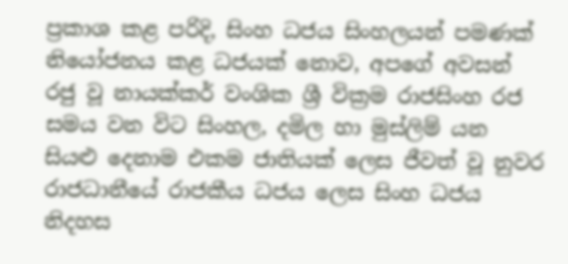ප්‍රකාශ කළ පරිදි, සිංහ ධජය සිංහලයන් පමණක් නියෝජනය කළ ධජයක් නොව, අපගේ අවසන් රජු වූ නායක්කර් වංශික ශ්‍රී වික්‍රම රාජසිංහ රජ සමය වන විට සිංහල, දමිල හා මුස්ලිම් යන සියළු දෙනාම එකම ජාතියක් ලෙස ජීවත් වූ නුවර රාජධානීයේ රාජකීය ධජය ලෙස සිංහ ධජය නිදහස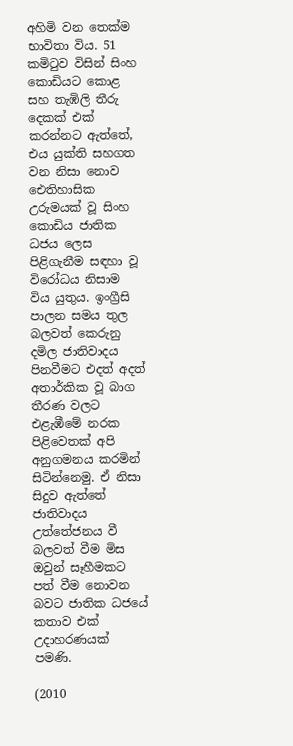අහිමි වන තෙක්ම භාවිතා විය. 51 කමිටුව විසින් සිංහ කොඩියට කොළ සහ තැඹිලි තීරු දෙකක් එක් කරන්නට ඇත්තේ, එය යුක්ති සහගත වන නිසා නොව ඓතිහාසික උරුමයක් වූ සිංහ කොඩිය ජාතික ධජය ලෙස පිළිගැනීම සඳහා වූ විරෝධය නිසාම විය යුතුය. ඉංග්‍රීසි පාලන සමය තුල බලවත් කෙරුනු දමිල ජාතිවාදය පිනවීමට එදත් අදත් අතාර්කික වූ බාග තීරණ වලට එළැඹීමේ නරක පිළිවෙතක් අපි අනුගමනය කරමින් සිටින්නෙමු. ඒ නිසා සිදුව ඇත්තේ ජාතිවාදය උත්තේජනය වී බලවත් වීම මිස ඔවුන් සෑහීමකට පත් වීම නොවන බවට ජාතික ධජයේ කතාව එක් උදාහරණයක් පමණි.

(2010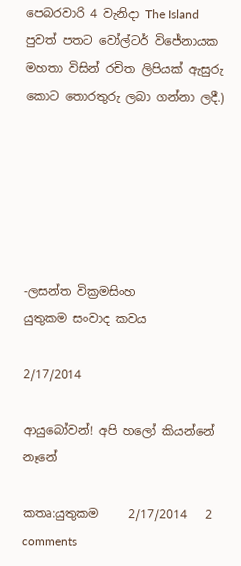පෙබරවාරි 4 වැනිදා The Island පුවත් පතට වෝල්ටර් විජේනායක මහතා විසින් රචිත ලිපියක් ඇසුරු කොට තොරතුරු ලබා ගන්නා ලදී.)






-ලසන්ත වික්‍රමසිංහ
යුතුකම සංවාද කවය

2/17/2014

ආයුබෝවන්! අපි හලෝ කියන්නේ නෑනේ

කතෘ:යුතුකම     2/17/2014   2 comments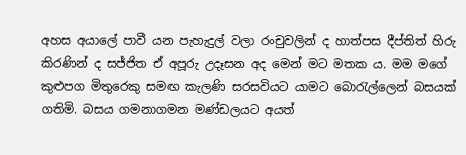අහස අයාලේ පාවී යන පැහැදුල් වලා රංචුවලින් ද හාත්පස දීප්තිත් හිරු කිරණින් ද සජ්ජිත ඒ අපූරු උදෑසන අද මෙන් මට මතක ය. මම මගේ කුළුපග මිතුරෙකු සමඟ කැලණි සරසවියට යාමට බොරැල්ලෙන් බසයක් ගතිමි. බසය ගමනාගමන මණ්ඩලයට අයත්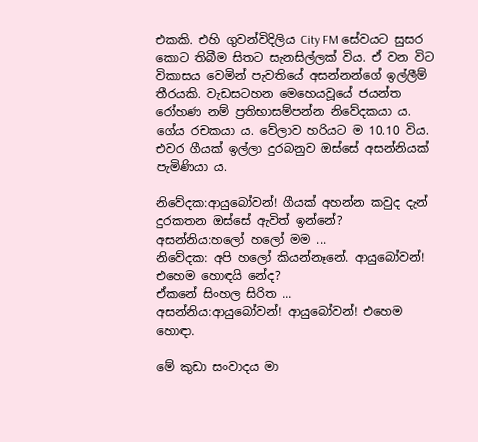එකකි. එහි ගුවන්විදිලිය City FM සේවයට සුසර කොට තිබීම සිතට සැනසිල්ලක් විය. ඒ වන විට විකාසය වෙමින් පැවතියේ අසන්නන්ගේ ඉල්ලීම් තීරයකි. වැඩසටහන මෙහෙයවූයේ ජයන්ත රෝහණ නම් ප්‍රතිභාසම්පන්න නිවේදකයා ය. ගේය රචකයා ය. වේලාව හරියට ම 10.10 විය. එවර ගීයක් ඉල්ලා දුරබනුව ඔස්සේ අසන්නියක් පැමිණියා ය.

නිවේදක:ආයුබෝවන්! ගීයක් අහන්න කවුද දැන් දුරකතන ඔස්සේ ඇවිත් ඉන්නේ?
අසන්නිය:හලෝ හලෝ මම ...
නිවේදක: අපි හලෝ කියන්නෑනේ. ආයුබෝවන්! එහෙම හොඳයි නේද?
ඒකනේ සිංහල සිරිත ...
අසන්නිය:ආයුබෝවන්! ආයුබෝවන්! එහෙම හොඳා.

මේ කුඩා සංවාදය මා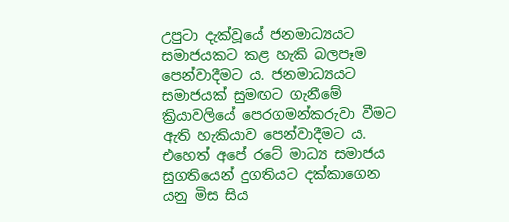උපුටා දැක්වූයේ ජනමාධ්‍යයට සමාජයකට කළ හැකි බලපෑම පෙන්වාදීමට ය. ජනමාධ්‍යයට සමාජයක් සුමඟට ගැනීමේ ක්‍රියාවලියේ පෙරගමන්කරුවා වීමට ඇති හැකියාව පෙන්වාදීමට ය. එහෙත් අපේ රටේ මාධ්‍ය සමාජය සුගතියෙන් දුගතියට දක්කාගෙන යනු මිස සිය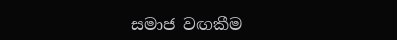සමාජ වඟකීම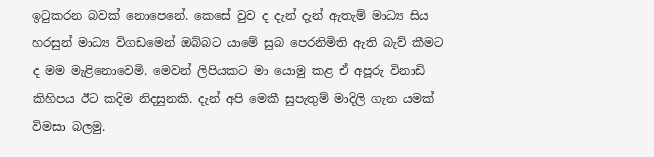ඉටුකරන බවක් නොපෙනේ. කෙසේ වුව ද දැන් දැන් ඇතැම් මාධ්‍ය සිය හරසුන් මාධ්‍ය විගඩමෙන් ඔබ්බට යාමේ සුබ පෙරනිමිති ඇති බැව් කීමට ද මම මැළිනොවෙමි. මෙවන් ලිපියකට මා යොමු කළ ඒ අපූරු විනාඩි කිහිපය ඊට කදිම නිදසුනකි. දැන් අපි මෙකී සුපැතුම් මාදිලි ගැන යමක් විමසා බලමු.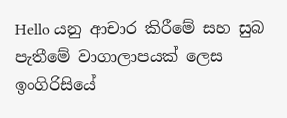Hello යනු ආචාර කිරීමේ සහ සුබ පැතීමේ වාගාලාපයක් ලෙස ඉංගිරිසියේ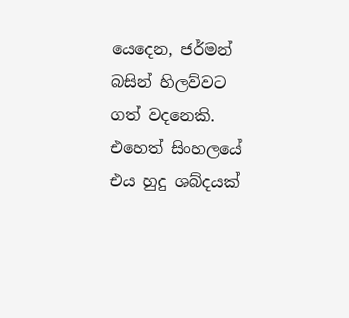යෙදෙන, ජර්මන් බසින් හිලව්වට ගත් වදනෙකි. එහෙත් සිංහලයේ එය හුදු ශබ්දයක්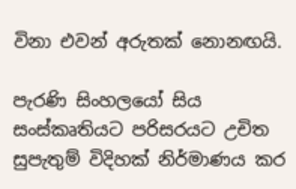විනා එවන් අරුතක් නොනඟයි.

පැරණි සිංහලයෝ සිය සංස්කෘතියට පරිසරයට උචිත සුපැතුම් විදිහක් නිර්මාණය කර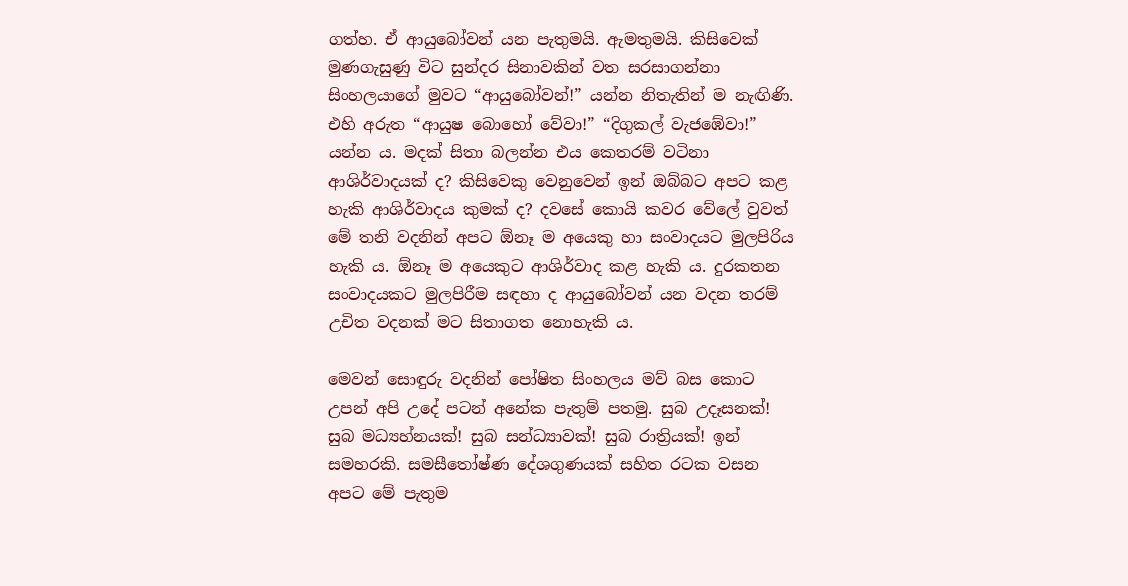ගත්හ. ඒ ආයුබෝවන් යන පැතුමයි. ඇමතුමයි. කිසිවෙක් මුණගැසුණු විට සුන්දර සිනාවකින් වත සරසාගන්නා සිංහලයාගේ මුවට “ආයුබෝවන්!” යන්න නිතැතින් ම නැඟිණි. එහි අරුත “ආයුෂ බොහෝ වේවා!” “දිගුකල් වැජඹේවා!” යන්න ය. මදක් සිතා බලන්න එය කෙතරම් වටිනා ආශිර්වාදයක් ද? කිසිවෙකු වෙනුවෙන් ඉන් ඔබ්බට අපට කළ හැකි ආශිර්වාදය කුමක් ද? දවසේ කොයි කවර වේලේ වුවත් මේ තනි වදනින් අපට ඕනෑ ම අයෙකු හා සංවාදයට මුලපිරිය හැකි ය. ඕනෑ ම අයෙකුට ආශිර්වාද කළ හැකි ය. දුරකතන සංවාදයකට මුලපිරීම සඳහා ද ආයුබෝවන් යන වදන තරම් උචිත වදනක් මට සිතාගත නොහැකි ය.

මෙවන් සොඳුරු වදනින් පෝෂිත සිංහලය මව් බස කොට උපන් අපි උදේ පටන් අනේක පැතුම් පතමු. සුබ උදෑසනක්! සුබ මධ්‍යහ්නයක්! සුබ සන්ධ්‍යාවක්! සුබ රාත්‍රියක්! ඉන් සමහරකි. සමසීතෝෂ්ණ දේශගුණයක් සහිත රටක වසන අපට මේ පැතුම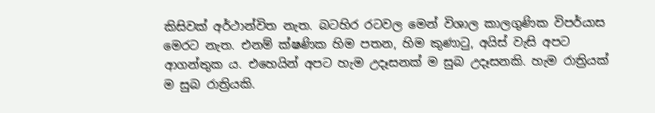කිසිවක් අර්ථාන්විත නැත. බටහිර රටවල මෙන් විශාල කාලගුණික විපර්යාස මෙරට නැත. එනම් ක්ෂණික හිම පතන, හිම කුණාටු, අයිස් වැසි අපට ආගන්තුක ය. එහෙයින් අපට හැම උදෑසනක් ම සුබ උදෑසනකි. හැම රාත්‍රියක් ම සුබ රාත්‍රියකි.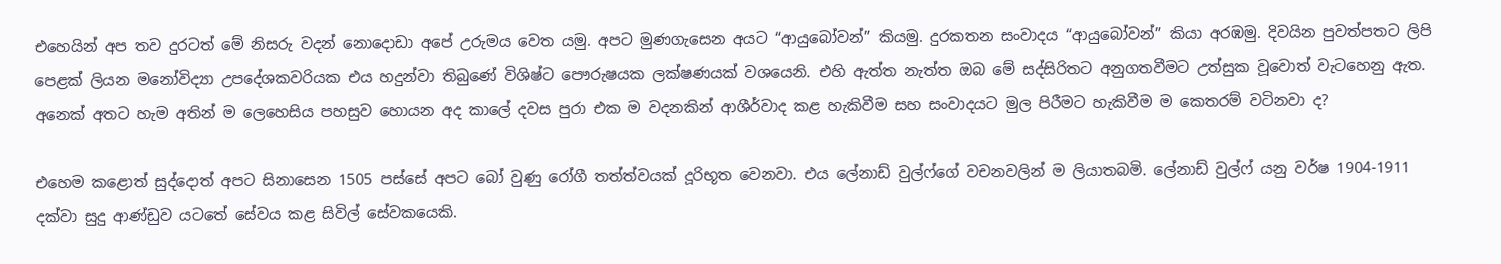එහෙයින් අප තව දුරටත් මේ නිසරු වදන් නොදොඩා අපේ උරුමය වෙත යමු. අපට මුණගැසෙන අයට “ආයුබෝවන්” කියමු. දුරකතන සංවාදය “ආයුබෝවන්” කියා අරඹමු. දිවයින පුවත්පතට ලිපි පෙළක් ලියන මනෝවිද්‍යා උපදේශකවරියක එය හදුන්වා තිබුණේ විශිෂ්ට පෞරුෂයක ලක්ෂණයක් වශයෙනි. එහි ඇත්ත නැත්ත ඔබ මේ සද්සිරිතට අනුගතවීමට උත්සුක වූවොත් වැටහෙනු ඇත. අනෙක් අතට හැම අතින් ම ලෙහෙසිය පහසුව හොයන අද කාලේ දවස පුරා එක ම වදනකින් ආශීර්වාද කළ හැකිවීම සහ සංවාදයට මුල පිරීමට හැකිවීම ම කෙතරම් වටිනවා ද?

එහෙම කළොත් සුද්දොත් අපට සිනාසෙන 1505 පස්සේ අපට බෝ වුණු රෝගී තත්ත්වයක් දූරිභූත වෙනවා. එය ලේනාඩ් වුල්ෆ්ගේ වචනවලින් ම ලියාතබමි. ලේනාඩ් වුල්ෆ් යනු වර්ෂ 1904-1911 දක්වා සුදු ආණ්ඩුව යටතේ සේවය කළ සිවිල් සේවකයෙකි.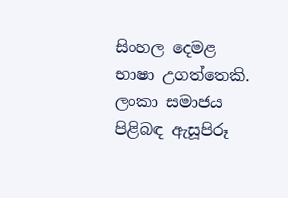සිංහල දෙමළ භාෂා උගත්තෙකි. ලංකා සමාජය පිළිබඳ ඇසූපිරූ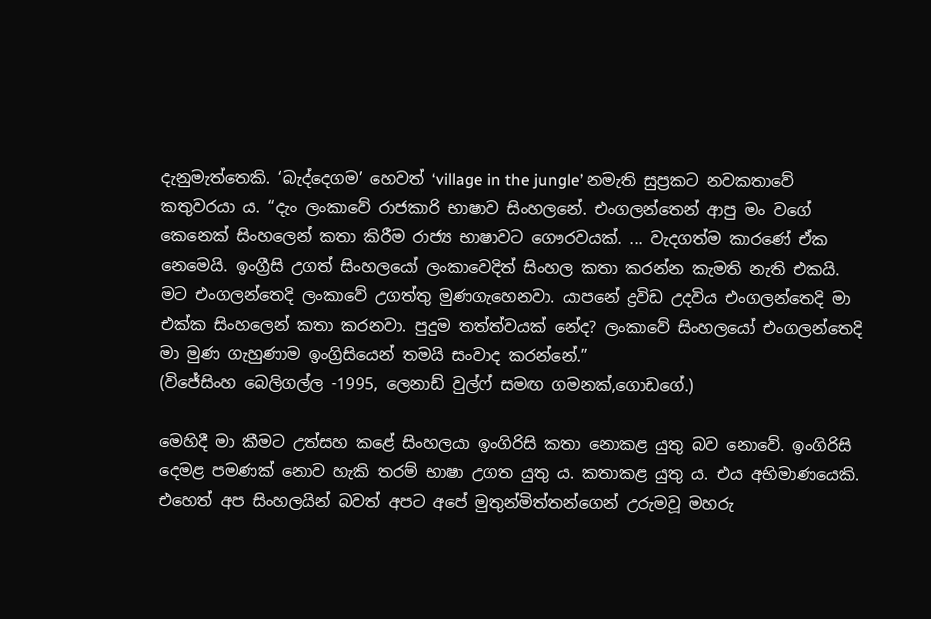දැනුමැත්තෙකි. ‘බැද්දෙගම’ හෙවත් ‘village in the jungle’ නමැති සුප්‍රකට නවකතාවේ කතුවරයා ය. “දැං ලංකාවේ රාජකාරි භාෂාව සිංහලනේ. එංගලන්තෙන් ආපු මං වගේ කෙනෙක් සිංහලෙන් කතා කිරීම රාජ්‍ය භාෂාවට ගෞරවයක්. ... වැදගත්ම කාරණේ ඒක නෙමෙයි. ඉංග්‍රීසි උගත් සිංහලයෝ ලංකාවෙදිත් සිංහල කතා කරන්න කැමති නැති එකයි. මට එංගලන්තෙදි ලංකාවේ උගත්තු මුණගැහෙනවා. යාපනේ ද්‍රවිඩ උදවිය එංගලන්තෙදි මා එක්ක සිංහලෙන් කතා කරනවා. පුදුම තත්ත්වයක් නේද? ලංකාවේ සිංහලයෝ එංගලන්තෙදි මා මුණ ගැහුණාම ඉංග්‍රිසියෙන් තමයි සංවාද කරන්නේ.”
(විජේසිංහ බෙලිගල්ල -1995, ලෙනාඩ් වුල්ෆ් සමඟ ගමනක්,ගොඩගේ.)

මෙහිදී මා කීමට උත්සහ කළේ සිංහලයා ඉංගිරිසි කතා නොකළ යුතු බව නොවේ. ඉංගිරිසි දෙමළ පමණක් නොව හැකි තරම් භාෂා උගත යුතු ය. කතාකළ යුතු ය. එය අභිමාණයෙකි. එහෙත් අප සිංහලයින් බවත් අපට අපේ මුතුන්මිත්තන්ගෙන් උරුමවූ මහරු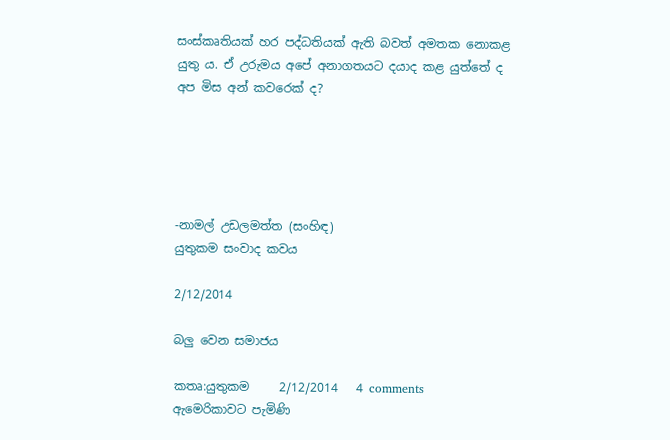සංස්කෘතියක් හර පද්ධතියක් ඇති බවත් අමතක නොකළ යුතු ය. ඒ උරුමය අපේ අනාගතයට දයාද කළ යුත්තේ ද අප මිස අන් කවරෙක් ද?





-නාමල් උඩලමත්ත (සංහිඳ)
යුතුකම සංවාද කවය

2/12/2014

බලු වෙන සමාජය

කතෘ:යුතුකම     2/12/2014   4 comments
ඇමෙරිකාවට පැමිණි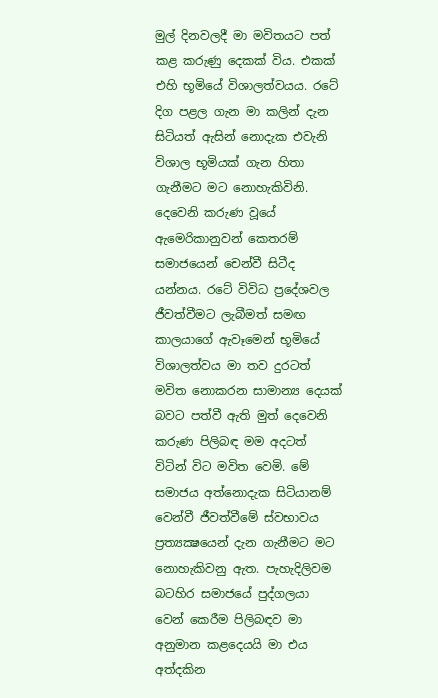මුල් දිනවලදී මා මවිතයට පත් කළ කරුණු දෙකක් විය. එකක් එහි භූමියේ විශාලත්වයය. රටේ දිග පළල ගැන මා කලින් දැන සිටියත් ඇසින් නොදැක එවැනි විශාල භූමියක් ගැන හිතා ගැනීමට මට නොහැකිවිනි. දෙවෙනි කරුණ වූයේ ඇමෙරිකානුවන් කෙතරම් සමාජයෙන් චෙන්වී සිටීද යන්නය. රටේ විවිධ ප්‍රදේශවල ජීවත්වීමට ලැබීමත් සමඟ කාලයාගේ ඇවෑමෙන් භූමියේ විශාලත්වය මා තව දුරටත් මවිත නොකරන සාමාන්‍ය දෙයක් බවට පත්වී ඇති මුත් දෙවෙනි කරුණ පිලිබඳ මම අදටත් විටින් විට මවිත වෙමි. මේ සමාජය අත්නොදැක සිටියානම් වෙන්වී ජීවත්වීමේ ස්වභාවය ප්‍රත්‍යක්‍ෂයෙන් දැන ගැනීමට මට නොහැකිවනු ඇත. පැහැදිලිවම බටහිර සමාජයේ පුද්ගලයා වෙන් කෙරීම පිලිබඳව මා අනුමාන කළදෙයයි මා එය අත්දකින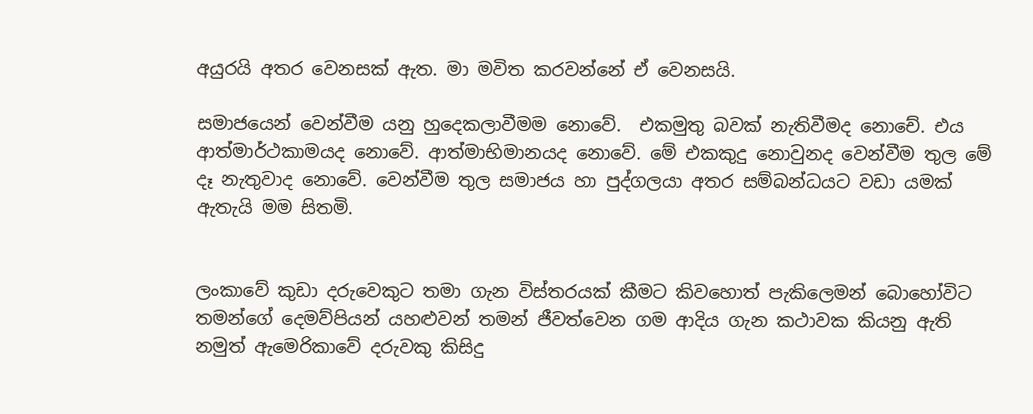අයුරයි අතර වෙනසක් ඇත. මා මවිත කරවන්නේ ඒ වෙනසයි.

සමාජයෙන් වෙන්වීම යනු හුදෙකලාවීමම නොවේ.  එකමුතු බවක් නැතිවීමද නොචේ. එය ආත්මාර්ථකාමයද නොවේ. ආත්මාභිමානයද නොවේ. මේ එකකුදු නොවුනද වෙන්වීම තුල මේ දෑ නැතුවාද නොවේ. වෙන්වීම තුල සමාජය හා පුද්ගලයා අතර සම්බන්ධයට වඩා යමක් ඇතැයි මම සිතමි.


ලංකාවේ කුඩා දරුවෙකුට තමා ගැන විස්තරයක් කීමට කිවහොත් පැකිලෙමන් බොහෝවිට තමන්ගේ දෙමව්පියන් යහළුවන් තමන් ජීවත්වෙන ගම ආදිය ගැන කථාවක කියනු ඇති නමුත් ඇමෙරිකාවේ දරුවකු කිසිදු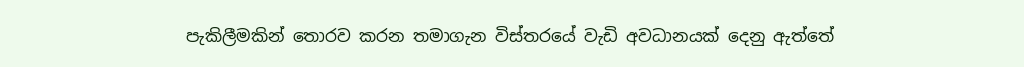පැකිලීමකින් තොරව කරන තමාගැන විස්තරයේ වැඩි අවධානයක් දෙනු ඇත්තේ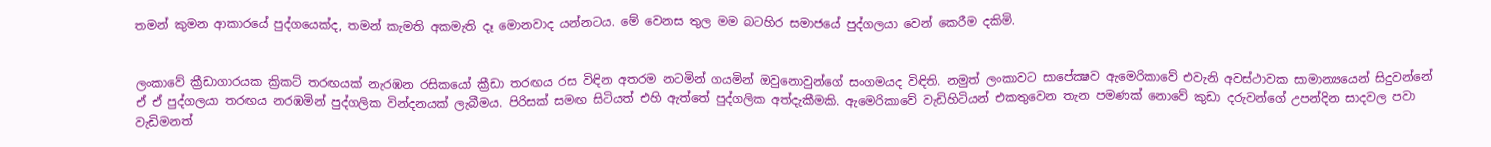තමන් කුමන ආකාරයේ පුද්ගයෙක්ද, තමන් කැමති අකමැති දෑ මොනවාද යන්නටය. මේ වෙනස තුල මම බටහිර සමාජයේ පුද්ගලයා වෙන් කෙරීම දකිමි.


ලංකාවේ ක්‍රීඩාගාරයක ක්‍රිකට් තරඟයක් නැරඹන රසිකයෝ ක්‍රීඩා තරඟය රස විඳින අතරම නටමින් ගයමින් ඔවුනොවුන්ගේ සංගමයද විඳිති. නමුත් ලංකාවට සාපේක්‍ෂව ඇමෙරිකාවේ එවැනි අවස්ථාවක සාමාන්‍යයෙන් සිදුවන්නේ ඒ ඒ පුද්ගලයා තරඟය නරඹමින් පුද්ගලික වින්දනයක් ලැබීමය. පිරිසක් සමඟ සිටියත් එහි ඇත්තේ පුද්ගලික අත්දැකීමකි. ඇමෙරිකාවේ වැඩිහිටියන් එකතුවෙන තැන පමණක් නොවේ කුඩා දරුවන්ගේ උපන්දින සාදවල පවා වැඩිමනත්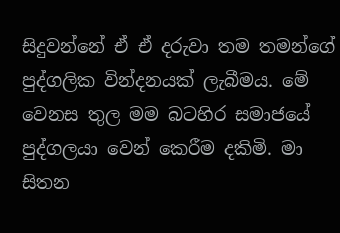සිදුවන්නේ ඒ ඒ දරුවා තම තමන්ගේ පුද්ගලික වින්දනයක් ලැබීමය. මේ වෙනස තුල මම බටහිර සමාජයේ පුද්ගලයා වෙන් කෙරීම දකිමි. මා සිතන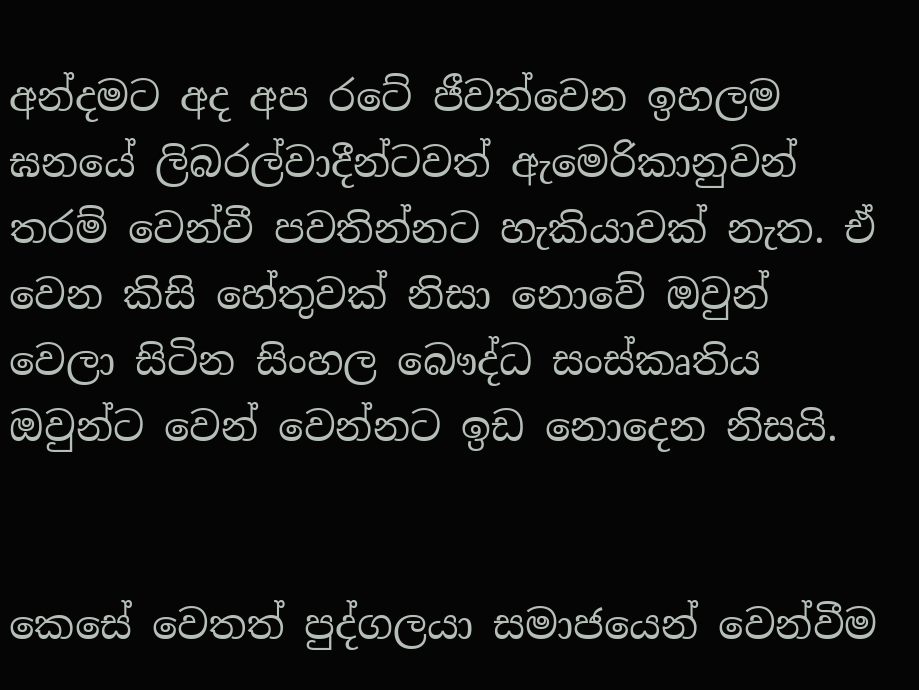අන්දමට අද අප රටේ ජීවත්වෙන ඉහලම ඝනයේ ලිබරල්වාදීන්ටවත් ඇමෙරිකානුවන් තරම් වෙන්වී පවතින්නට හැකියාවක් නැත. ඒ වෙන කිසි හේතුවක් නිසා නොවේ ඔවුන් වෙලා සිටින සිංහල බෞද්ධ සංස්කෘතිය ඔවුන්ට වෙන් වෙන්නට ඉඩ නොදෙන නිසයි.


කෙසේ වෙතත් පුද්ගලයා සමාජයෙන් වෙන්වීම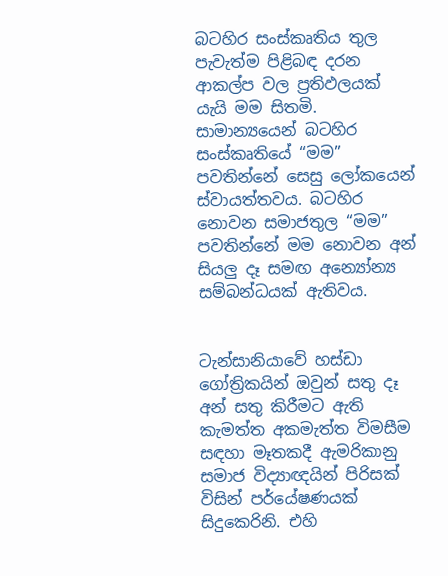බටහිර සංස්කෘතිය තුල පැවැත්ම පිළිබඳ දරන ආකල්ප වල ප්‍රතිඵලයක් යැයි මම සිතමි. සාමාන්‍යයෙන් බටහිර සංස්කෘතියේ “මම” පවතින්නේ සෙසු ලෝකයෙන් ස්වායත්තවය. බටහිර නොවන සමාජතුල “මම” පවතින්නේ මම නොවන අන් සියලු දෑ සමඟ අන්‍යෝන්‍ය සම්බන්ධයක් ඇතිවය.


ටැන්සානියාවේ හස්ඩා ගෝත්‍රිකයින් ඔවුන් සතු දෑ අන් සතු කිරීමට ඇති කැමත්ත අකමැත්ත විමසීම සඳහා මෑතකදී ඇමරිකානු සමාජ විද්‍යාඥයින් පිරිසක් විසින් පර්යේෂණයක් සිදුකෙරිනි. එහි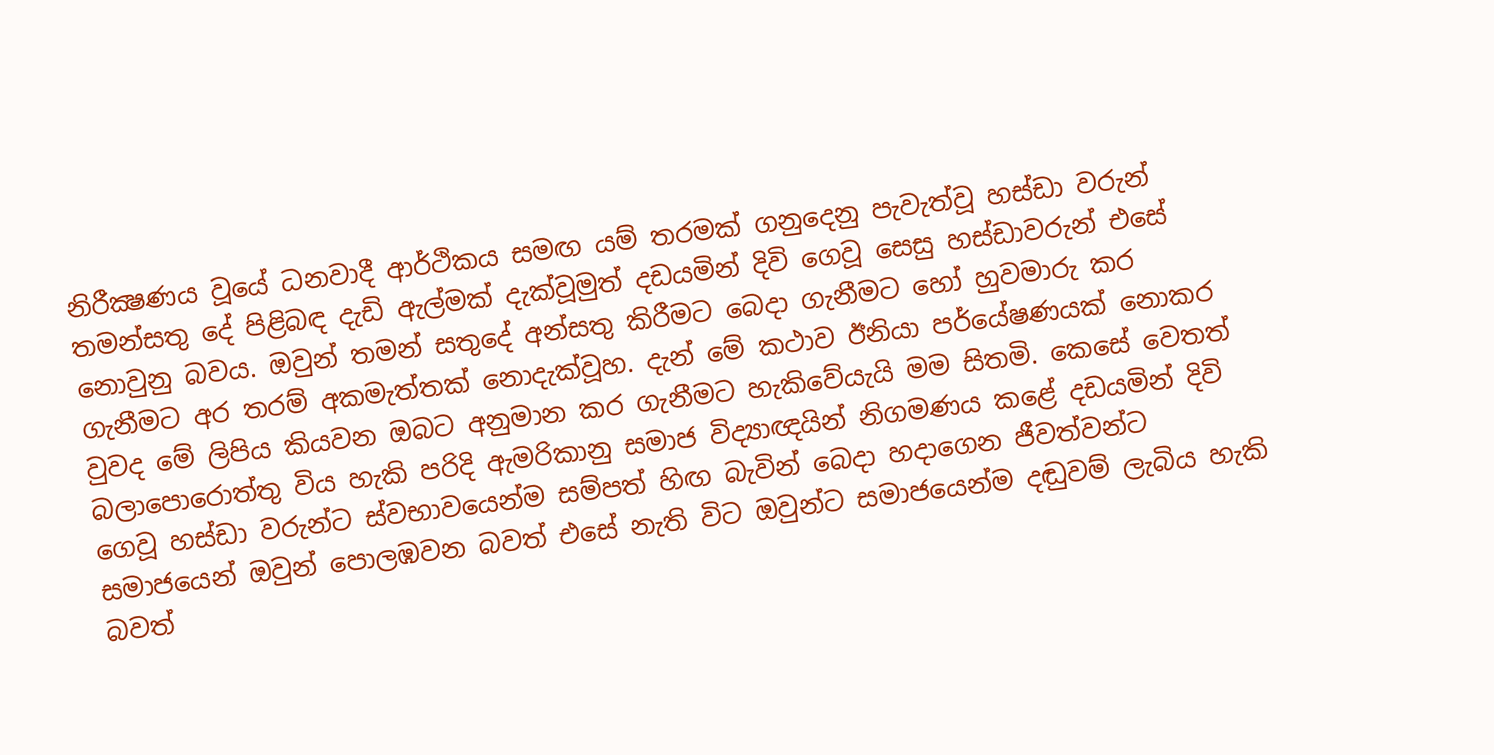නිරීක්‍ෂණය වූයේ ධනවාදී ආර්ථිකය සමඟ යම් තරමක් ගනුදෙනු පැවැත්වූ හස්ඩා වරුන් තමන්සතු දේ පිළිබඳ දැඩි ඇල්මක් දැක්වූමුත් දඩයමින් දිවි ගෙවූ සෙසු හස්ඩාවරුන් එසේ නොවුනු බවය. ඔවුන් තමන් සතුදේ අන්සතු කිරීමට බෙදා ගැනීමට හෝ හුවමාරු කර ගැනීමට අර තරම් අකමැත්තක් නොදැක්වූහ. දැන් මේ කථාව ඊනියා පර්යේෂණයක් නොකර වුවද මේ ලිපිය කියවන ඔබට අනුමාන කර ගැනීමට හැකිවේයැයි මම සිතමි. කෙසේ වෙතත් බලාපොරොත්තු විය හැකි පරිදි ඇමරිකානු සමාජ විද්‍යාඥයින් නිගමණය කළේ දඩයමින් දිවි ගෙවූ හස්ඩා වරුන්ට ස්වභාවයෙන්ම සම්පත් හිඟ බැවින් බෙදා හදාගෙන ජීවත්වන්ට සමාජයෙන් ඔවුන් පොලඹවන බවත් එසේ නැති විට ඔවුන්ට සමාජයෙන්ම දඬුවම් ලැබිය හැකි බවත්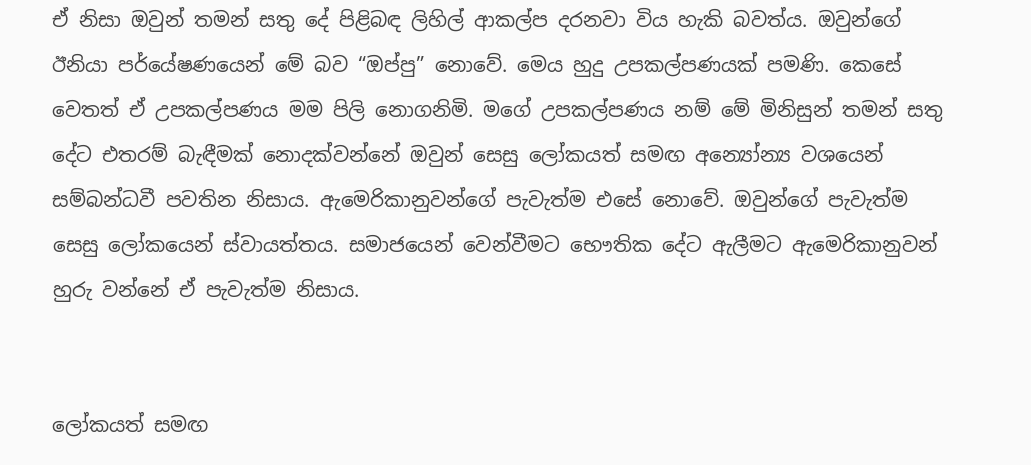ඒ නිසා ඔවුන් තමන් සතු දේ පිළිබඳ ලිහිල් ආකල්ප දරනවා විය හැකි බවත්ය. ඔවුන්ගේ ඊනියා පර්යේෂණයෙන් මේ බව “ඔප්පු” නොවේ. මෙය හුදු උපකල්පණයක් පමණි. කෙසේ වෙතත් ඒ උපකල්පණය මම පිලි නොගනිමි. මගේ උපකල්පණය නම් මේ මිනිසුන් තමන් සතු දේට එතරම් බැඳීමක් නොදක්වන්නේ ඔවුන් සෙසු ලෝකයත් සමඟ අන්‍යෝන්‍ය වශයෙන් සම්බන්ධවී පවතින නිසාය. ඇමෙරිකානුවන්ගේ පැවැත්ම එසේ නොවේ. ඔවුන්ගේ පැවැත්ම සෙසු ලෝකයෙන් ස්වායත්තය. සමාජයෙන් වෙන්වීමට භෞතික දේට ඇලීමට ඇමෙරිකානුවන් හුරු වන්නේ ඒ පැවැත්ම නිසාය.


ලෝකයත් සමඟ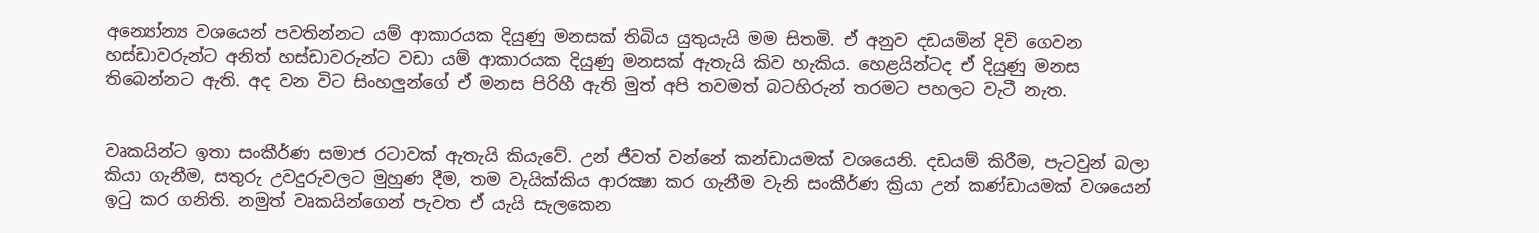අන්‍යෝන්‍ය වශයෙන් පවතින්නට යම් ආකාරයක දියුණු මනසක් තිබිය යුතුයැයි මම සිතමි. ඒ අනුව දඩයමින් දිවි ගෙවන හස්ඩාවරුන්ට අනිත් හස්ඩාවරුන්ට වඩා යම් ආකාරයක දියුණු මනසක් ඇතැයි කිව හැකිය. හෙළයින්ටද ඒ දියුණු මනස තිබෙන්නට ඇති. අද වන විට සිංහලුන්ගේ ඒ මනස පිරිහී ඇති මුත් අපි තවමත් බටහිරුන් තරමට පහලට වැටී නැත.


වෘකයින්ට ඉතා සංකීර්ණ සමාජ රටාවක් ඇතැයි කියැවේ. උන් ජීවත් වන්නේ කන්ඩායමක් වශයෙනි. දඩයම් කිරීම, පැටවුන් බලා කියා ගැනීම, සතුරු උවදුරුවලට මුහුණ දීම, තම වැයික්කිය ආරක්‍ෂා කර ගැනීම වැනි සංකීර්ණ ක්‍රියා උන් කණ්ඩායමක් වශයෙන් ඉටු කර ගනිති. නමුත් වෘකයින්ගෙන් පැවත ඒ යැයි සැලකෙන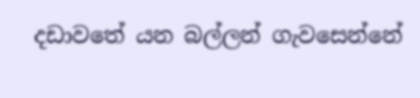දඩාවතේ යන බල්ලන් ගැවසෙන්නේ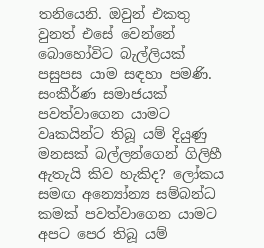තනියෙනි. ඔවුන් එකතු වුනත් එසේ වෙන්නේ බොහෝවිට බැල්ලියක් පසුපස යාම සඳහා පමණි.  සංකීර්ණ සමාජයක් පවත්වාගෙන යාමට වෘකයින්ට තිබූ යම් දියුණු මනසක් බල්ලන්ගෙන් ගිලිහී ඇතැයි කිව හැකිද? ලෝකය සමඟ අන්‍යෝන්‍ය සම්බන්ධ කමක් පවත්වාගෙන යාමට අපට පෙර තිබූ යම්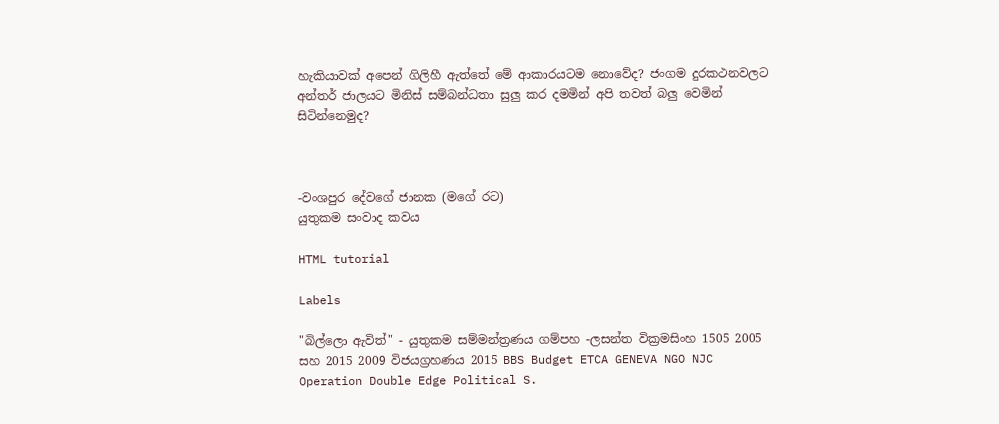හැකියාවක් අපෙන් ගිලිහී ඇත්තේ මේ ආකාරයටම නොවේද? ජංගම දුරකථනවලට අන්තර් ජාලයට මිනිස් සම්බන්ධතා සුලු කර දමමින් අපි තවත් බලු වෙමින් සිටින්නෙමුද?



-වංශපුර දේවගේ ජානක (මගේ රට)
යුතුකම සංවාද කවය

HTML tutorial

Labels

"බිල්ලො ඇවිත්" - යුතුකම සම්මන්ත්‍රණය ගම්පහ -ලසන්ත වික්‍රමසිංහ 1505 2005 සහ 2015 2009 විජයග්‍රහණය 2015 BBS Budget ETCA GENEVA NGO NJC Operation Double Edge Political S.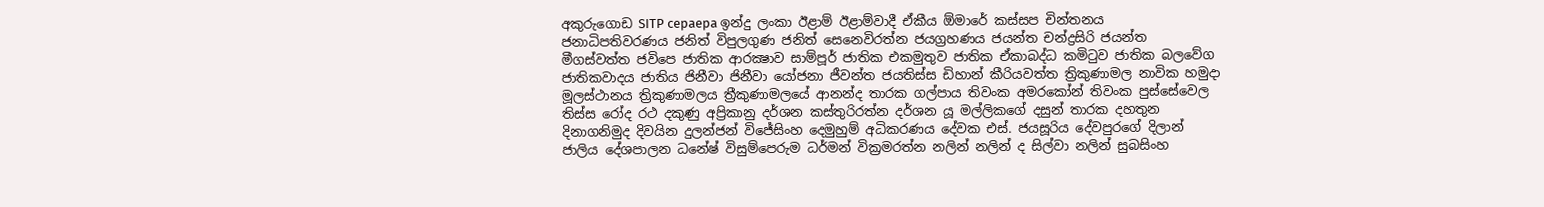අකුරුගොඩ SITP cepaepa ඉන්දු ලංකා ඊළාම් ඊළාම්වාදී ඒකීය ඕමාරේ කස්‌සප චින්තනය ජනාධිපතිවරණය ජනිත් විපුලගුණ ජනිත් සෙනෙවිරත්න ජයග්‍රහණය ජයන්ත චන්ද්‍රසිරි ජයන්ත මීගස්වත්ත ජවිපෙ ජාතික ආරක්‍ෂාව සාම්පූර් ජාතික එකමුතුව ජාතික ඒකාබද්ධ කමිටුව ජාතික බලවේග ජාතිකවාදය ජාතිය ජිනීවා ජිනීවා යෝජනා ජීවන්ත ජයතිස්ස ඩිහාන් කීරියවත්ත ත්‍රිකුණාමල නාවික හමුදා මූලස්‌ථානය ත්‍රිකුණාමලය ත්‍රීකුණාමලයේ ආනන්ද තාරක ගල්පාය තිවංක අමරකෝන් තිවංක පුස්සේවෙල තිස්‌ස රෝද රථ දකුණු අප්‍රිකානු දර්ශන කස්තුරිරත්න දර්ශන යූ මල්ලිකගේ දසුන් තාරක දහතුන දිනාගනිමුද දිවයින දුලන්ජන් විජේසිංහ දෙමුහුම් අධිකරණය දේවක එස්. ජයසූරිය දේවපුරගේ දිලාන් ජාලිය දේශපාලන ධනේෂ් විසුම්පෙරුම ධර්මන් වික්‍රමරත්න නලින් නලින් ද සිල්වා නලින් සුබසිංහ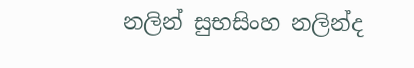නලින් සුභසිංහ නලින්ද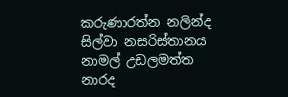කරුණාරත්න නලින්ද සිල්වා නසරිස්‌තානය නාමල් උඩලමත්ත නාරද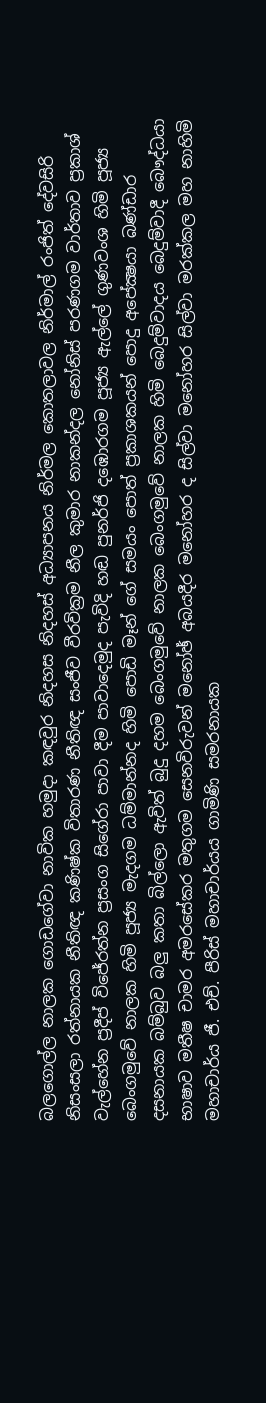බලගොල්ල නාලක ගොඩගේවා නාවික හමුදා කඳවුර නිදහස නිදහස් අධ්‍යාපනය නිර්මල කොතලාවල නිර්මාල් රංජිත් දේවසිරි නිසංසලා රත්නායක නීතිඥ කණිෂ්ක විතාරණ නීතිඥ සංජීව වීරවික්‍රම නීල කුමාර නාකන්දල නෝනිස් පරණගම වාර්තාව ප්‍රකාශ් වැල්හේන ප්‍රදීප් විජේරත්න ප්‍රසංග සිගේරා පාවා දීම පාවාදෙමුද පැවිදි හඬ පුනර්ජි දඹොරගම පූජ්‍ය ඇල්ලේ ගුණවංශ හිමි පූජ්‍ය බෙංගමුවේ නාලක හිමි පූජ්‍ය මැදගම ධම්මාන්නද හිමි පොඩි මෑන් ගේ සමයං පොත් ප්‍රකාශකයන් පොදු අපේක්‍ෂයා බණ්ඩාර දසනායක බම්බුව බලු කතා බිල්ලො ඇවිත් බුදු දහම බෙංගමුවේ නාලක බෙංගමුවේ නාලක හිමි බෙදුම්වාදය බෙදුම්වාදී බෞද්ධයා භාෂාව මතීෂ චාමර අමරසේකර මතුගම සෙනවිරුවන් මනෝඡ් අබයදීර මනෝහර ද සිල්වා මනෝහර සිල්වා මරක්කල මහ නාහිමි මහාචාර්ය ජී. එච්. පීරිස් මහාචාර්යය ගාමිණි සමරනායක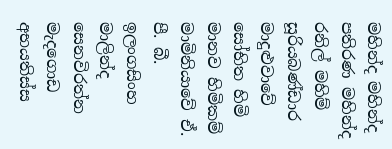මහින්ද මහින්ද පතිරණ මහින්ද රනිල් මහිම් සූරියබණ්ඩාර මාදුළුවාවේ සෝභිත හිමි මානව හිමිකම් මාමිනියාවේ ඒ. පී. බී. ඉලංගසිංහ මාලින්ද සෙනවිරත්න මැදගොඩ අභයතිස්ස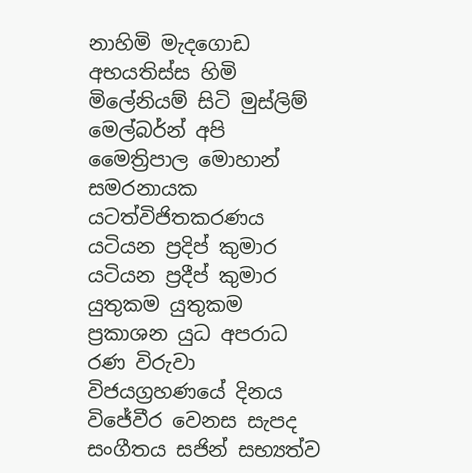නාහිමි මැදගොඩ අභයතිස්ස හිමි මිලේනියම් සිටි මුස්‌ලිම් මෙල්බර්න් අපි මෛත්‍රිපාල මොහාන් සමරනායක යටත්විජිතකරණය යටියන ප්‍රදිප් කුමාර යටියන ප්‍රදීප් කුමාර යුතුකම යුතුකම ප්‍රකාශන යුධ අපරාධ රණ විරුවා විජයග්‍රහණයේ දිනය විජේවීර වෙනස සැපද සංගීතය සජින් සභ්‍යත්ව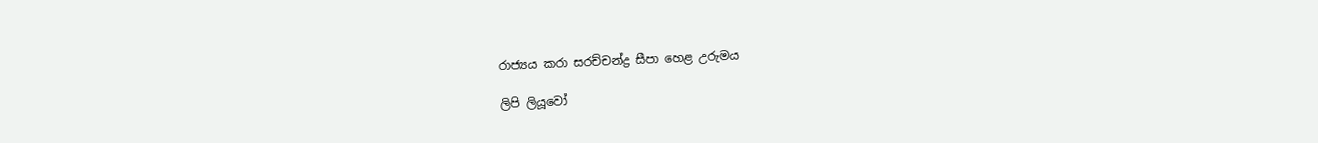රාජ්‍යය කරා සරච්චන්ද්‍ර සීපා හෙළ උරුමය

ලිපි ලියූවෝ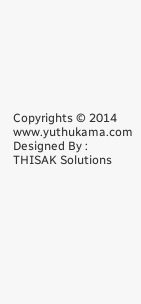Copyrights © 2014 www.yuthukama.com Designed By : THISAK Solutions